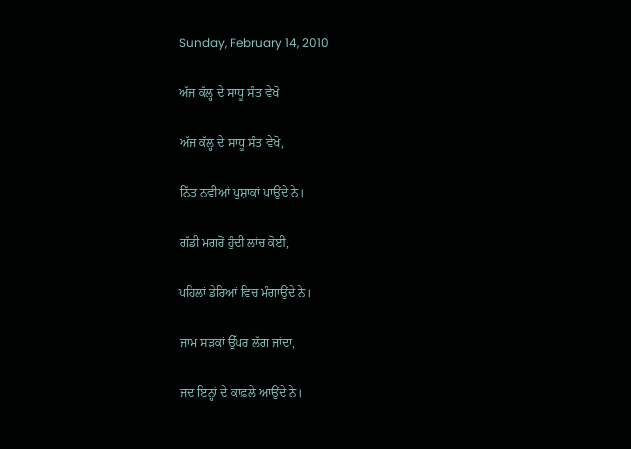Sunday, February 14, 2010

ਅੱਜ ਕੱਲ੍ਹ ਦੇ ਸਾਧੂ ਸੰਤ ਵੇਖੋ

ਅੱਜ ਕੱਲ੍ਹ ਦੇ ਸਾਧੂ ਸੰਤ ਵੇਖੋ,

ਨਿੱਤ ਨਵੀਆਂ ਪੁਸ਼ਾਕਾਂ ਪਾਉਂਦੇ ਨੇ।

ਗੱਡੀ ਮਗਰੋਂ ਹੁੰਦੀ ਲਾਂਚ ਕੋਈ,

ਪਹਿਲਾਂ ਡੇਰਿਆਂ ਵਿਚ ਮੰਗਾਉਂਦੇ ਨੇ।

ਜਾਮ ਸੜਕਾਂ ਉੱਪਰ ਲੱਗ ਜਾਂਦਾ,

ਜਦ ਇਨ੍ਹਾਂ ਦੇ ਕਾਫ਼ਲੇ ਆਉਂਦੇ ਨੇ।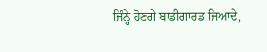ਜਿੰਨ੍ਹੇ ਹੋਣਗੇ ਬਾਡੀਗਾਰਡ ਜਿਆਦੇ,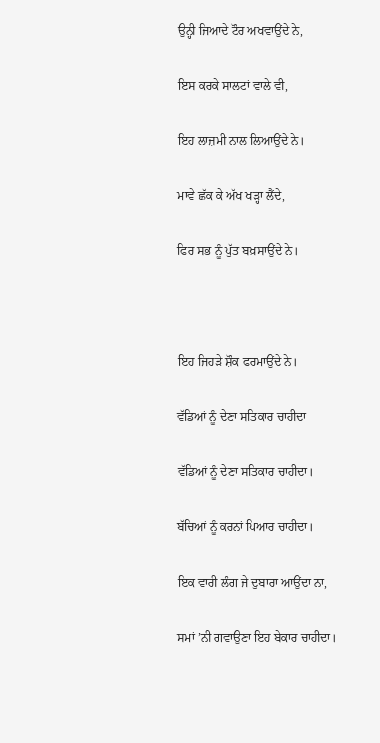ਉਨ੍ਹੀ ਜਿਆਦੇ ਟੌਰ ਅਖਵਾਉਂਦੇ ਨੇ,

ਇਸ ਕਰਕੇ ਸਾਲਟਾਂ ਵਾਲੇ ਵੀ,

ਇਹ ਲਾਜ਼ਮੀ ਨਾਲ ਲਿਆਉਂਦੇ ਨੇ।

ਮਾਵੇ ਛੱਕ ਕੇ ਅੱਖ ਖੜ੍ਹਾ ਲੈਂਦੇ,

ਫਿਰ ਸਭ ਨੂੰ ਪੁੱਤ ਬਖ਼ਸਾਉਂਦੇ ਨੇ।



ਇਹ ਜਿਹੜੇ ਸ਼ੌਕ ਫਰਮਾਉਂਦੇ ਨੇ।

ਵੱਡਿਆਂ ਨੂੰ ਦੇਣਾ ਸਤਿਕਾਰ ਚਾਹੀਦਾ

ਵੱਡਿਆਂ ਨੂੰ ਦੇਣਾ ਸਤਿਕਾਰ ਚਾਹੀਦਾ।

ਬੱਚਿਆਂ ਨੂੰ ਕਰਨਾਂ ਪਿਆਰ ਚਾਹੀਦਾ।

ਇਕ ਵਾਰੀ ਲੰਗ ਜੇ ਦੁਬਾਰਾ ਆਉਂਦਾ ਨਾ,

ਸਮਾਂ ’ਨੀ ਗਵਾਉਣਾ ਇਹ ਬੇਕਾਰ ਚਾਹੀਦਾ।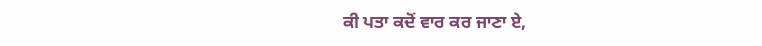ਕੀ ਪਤਾ ਕਦੋਂ ਵਾਰ ਕਰ ਜਾਣਾ ਏ,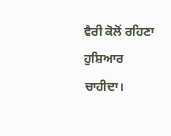ਵੈਰੀ ਕੋਲੋਂ ਰਹਿਣਾ ਹੁਸ਼ਿਆਰ ਚਾਹੀਦਾ।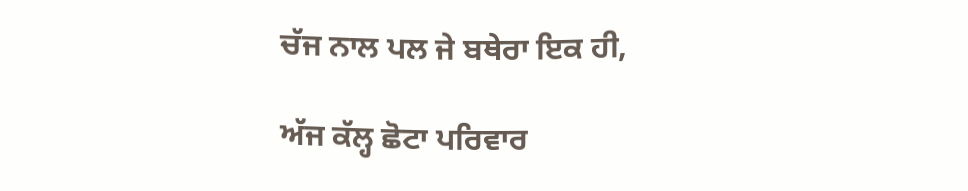ਚੱਜ ਨਾਲ ਪਲ ਜੇ ਬਥੇਰਾ ਇਕ ਹੀ,

ਅੱਜ ਕੱਲ੍ਹ ਛੋਟਾ ਪਰਿਵਾਰ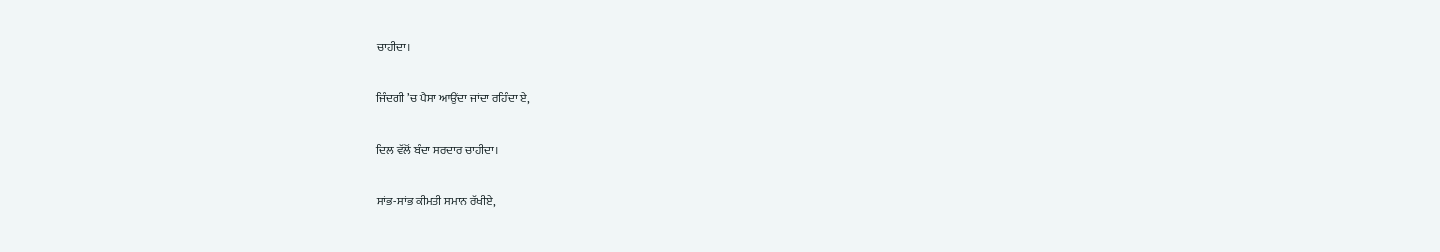ਚਾਹੀਦਾ।

ਜਿੰਦਗੀ ’ਚ ਪੈਸਾ ਆਉਂਦਾ ਜਾਂਦਾ ਰਹਿੰਦਾ ਏ,

ਦਿਲ ਵੱਲੋਂ ਬੰਦਾ ਸਰਦਾਰ ਚਾਹੀਦਾ।

ਸਾਂਭ-ਸਾਂਭ ਕੀਮਤੀ ਸਮਾਨ ਰੱਖੀਏ,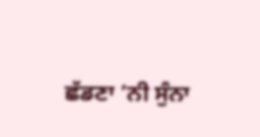ਛੱਡਣਾ ’ਨੀ ਸੁੰਨਾ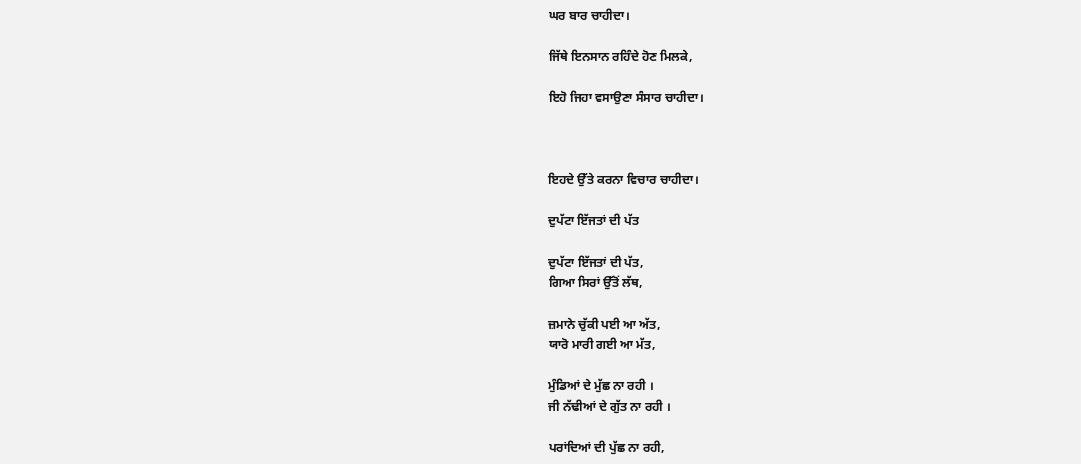ਘਰ ਬਾਰ ਚਾਹੀਦਾ।

ਜਿੱਥੇ ਇਨਸਾਨ ਰਹਿੰਦੇ ਹੋਣ ਮਿਲਕੇ,

ਇਹੋ ਜਿਹਾ ਵਸਾਉਣਾ ਸੰਸਾਰ ਚਾਹੀਦਾ।



ਇਹਦੇ ਉੱਤੇ ਕਰਨਾ ਵਿਚਾਰ ਚਾਹੀਦਾ।

ਦੁਪੱਟਾ ਇੱਜਤਾਂ ਦੀ ਪੱਤ

ਦੁਪੱਟਾ ਇੱਜਤਾਂ ਦੀ ਪੱਤ,
ਗਿਆ ਸਿਰਾਂ ਉੱਤੋਂ ਲੱਥ,

ਜ਼ਮਾਨੇ ਚੁੱਕੀ ਪਈ ਆ ਅੱਤ,
ਯਾਰੋ ਮਾਰੀ ਗਈ ਆ ਮੱਤ,

ਮੁੰਡਿਆਂ ਦੇ ਮੁੱਛ ਨਾ ਰਹੀ ।
ਜੀ ਨੱਢੀਆਂ ਦੇ ਗੁੱਤ ਨਾ ਰਹੀ ।

ਪਰਾਂਦਿਆਂ ਦੀ ਪੁੱਛ ਨਾ ਰਹੀ,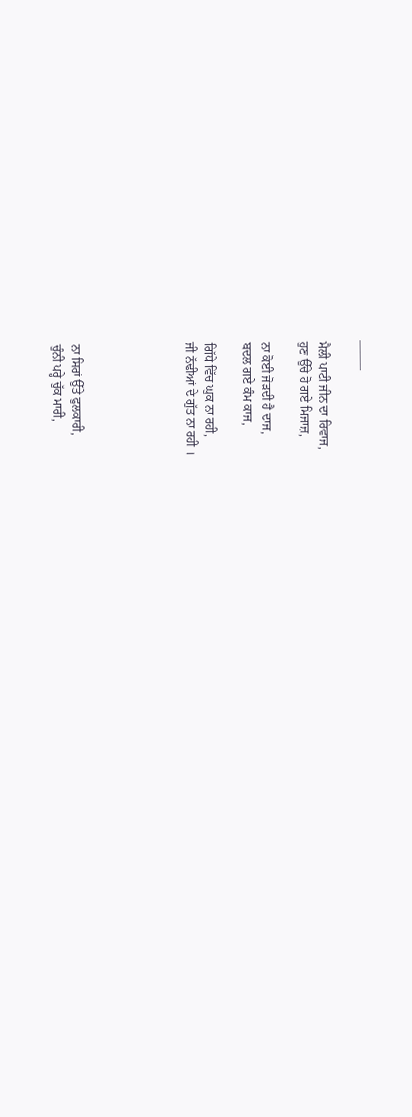——–

ਮੈਲੀ ਪਾਟੀ ਜੀਨ ਦਾ ਰਿਵਾਜ,
ਹੁਣ ਉੱਚੇ ਹੋ ਗਏ ਮਿਜਾਜ਼,

ਨਾ ਕੋਈ ਜੋੜਦੀ ਹੈ ਦਾਜ,
ਬਦਲ ਗਏ ਕੰਮ ਕਾਜ,

ਗਿੱਧੇ ਵਿੱਚ ਘੁਕ ਨਾ ਰਹੀ,
ਜੀ ਨੱਢੀਆਂ ਦੇ ਗੁੱਤ ਨਾ ਰਹੀ ।





ਨਾ ਸਿਰਾਂ ਉੱਤੇ ਫੁਲਕਾਰੀ,
ਚੁੰਨੀ ਪਰ੍ਹੇ ਚੁੱਕ ਮਾਰੀ,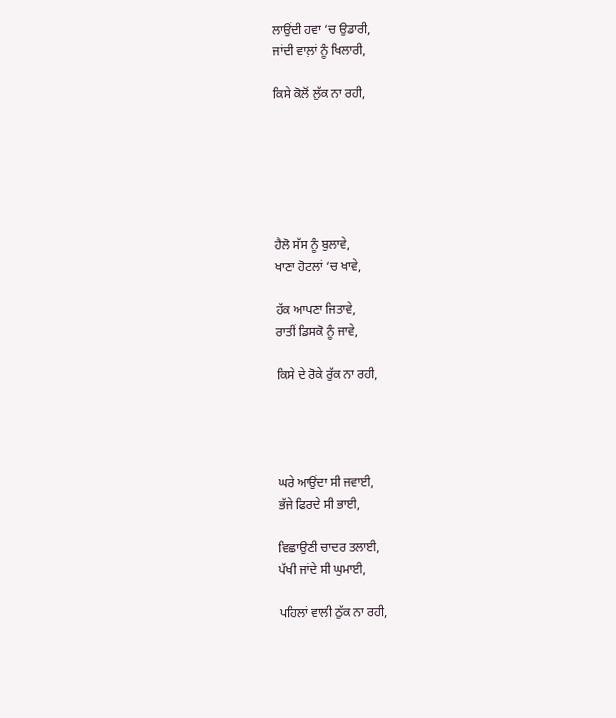ਲਾਉਂਦੀ ਹਵਾ ‘ਚ ਉਡਾਰੀ,
ਜਾਂਦੀ ਵਾਲ਼ਾਂ ਨੂੰ ਖਿਲਾਰੀ,

ਕਿਸੇ ਕੋਲੋਂ ਲੁੱਕ ਨਾ ਰਹੀ,






ਹੈਲੋ ਸੱਸ ਨੂੰ ਬੁਲਾਵੇ,
ਖਾਣਾ ਹੋਟਲਾਂ ‘ਚ ਖਾਵੇ,

ਹੱਕ ਆਪਣਾ ਜਿਤਾਵੇ,
ਰਾਤੀਂ ਡਿਸਕੋ ਨੂੰ ਜਾਵੇ,

ਕਿਸੇ ਦੇ ਰੋਕੇ ਰੁੱਕ ਨਾ ਰਹੀ,




ਘਰੇ ਆਉਂਦਾ ਸੀ ਜਵਾਈ,
ਭੱਜੇ ਫਿਰਦੇ ਸੀ ਭਾਈ,

ਵਿਛਾਉਣੀ ਚਾਦਰ ਤਲਾਈ,
ਪੱਖੀ ਜਾਂਦੇ ਸੀ ਘੁਮਾਈ,

ਪਹਿਲਾਂ ਵਾਲੀ ਠੁੱਕ ਨਾ ਰਹੀ,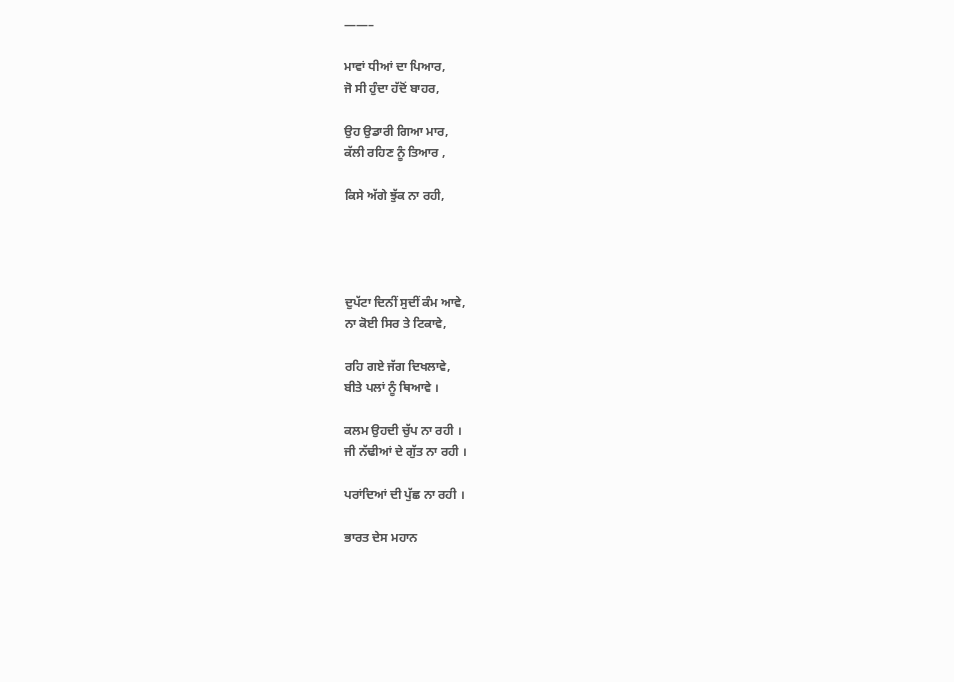——–

ਮਾਵਾਂ ਧੀਆਂ ਦਾ ਪਿਆਰ,
ਜੋ ਸੀ ਹੁੰਦਾ ਹੱਦੋਂ ਬਾਹਰ,

ਉਹ ਉਡਾਰੀ ਗਿਆ ਮਾਰ,
ਕੱਲੀ ਰਹਿਣ ਨੂੰ ਤਿਆਰ ,

ਕਿਸੇ ਅੱਗੇ ਝੁੱਕ ਨਾ ਰਹੀ,




ਦੁਪੱਟਾ ਦਿਨੀਂ ਸੁਦੀਂ ਕੰਮ ਆਵੇ,
ਨਾ ਕੋਈ ਸਿਰ ਤੇ ਟਿਕਾਵੇ,

ਰਹਿ ਗਏ ਜੱਗ ਦਿਖਲਾਵੇ,
ਬੀਤੇ ਪਲਾਂ ਨੂੰ ਥਿਆਵੇ ।

ਕਲਮ ਉਹਦੀ ਚੁੱਪ ਨਾ ਰਹੀ ।
ਜੀ ਨੱਢੀਆਂ ਦੇ ਗੁੱਤ ਨਾ ਰਹੀ ।

ਪਰਾਂਦਿਆਂ ਦੀ ਪੁੱਛ ਨਾ ਰਹੀ ।

ਭਾਰਤ ਦੇਸ ਮਹਾਨ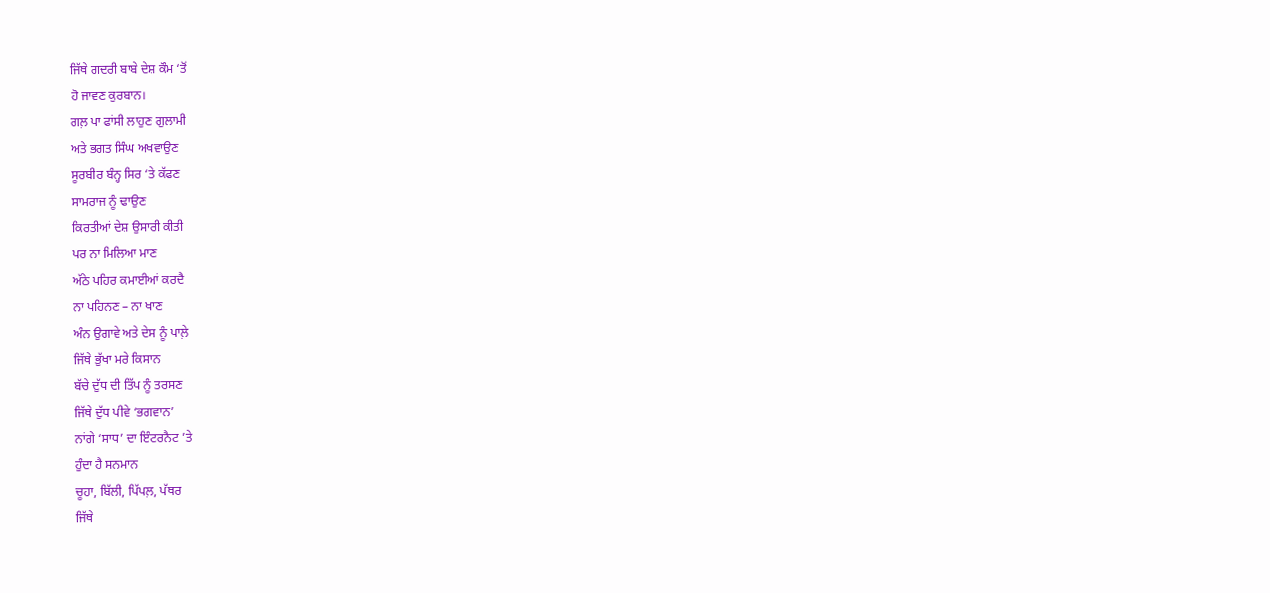ਜਿੱਥੇ ਗਦਰੀ ਬਾਬੇ ਦੇਸ਼ ਕੌਮ ‘ਤੋਂ
ਹੋ ਜਾਵਣ ਕੁਰਬਾਨ।
ਗਲ਼ ਪਾ ਫਾਂਸੀ ਲਾਹੁਣ ਗੁਲਾਮੀ
ਅਤੇ ਭਗਤ ਸਿੰਘ ਅਖਵਾਉਣ
ਸੂਰਬੀਰ ਬੰਨ੍ਹ ਸਿਰ ‘ਤੇ ਕੱਫਣ
ਸਾਮਰਾਜ ਨੂੰ ਢਾਉਣ
ਕਿਰਤੀਆਂ ਦੇਸ਼ ਉਸਾਰੀ ਕੀਤੀ
ਪਰ ਨਾ ਮਿਲਿਆ ਮਾਣ
ਅੱਠੇ ਪਹਿਰ ਕਮਾਈਆਂ ਕਰਦੈ
ਨਾ ਪਹਿਨਣ – ਨਾ ਖਾਣ
ਅੰਨ ਉਗਾਵੇ ਅਤੇ ਦੇਸ ਨੂੰ ਪਾਲ਼ੇ
ਜਿੱਥੇ ਭੁੱਖਾ ਮਰੇ ਕਿਸਾਨ
ਬੱਚੇ ਦੁੱਧ ਦੀ ਤਿੱਪ ਨੂੰ ਤਰਸਣ
ਜਿੱਥੇ ਦੁੱਧ ਪੀਵੇ ‘ਭਗਵਾਨ’
ਨਾਂਗੇ ‘ਸਾਧ’ ਦਾ ਇੰਟਰਨੈਟ ’ਤੇ
ਹੁੰਦਾ ਹੈ ਸਨਮਾਨ
ਚੂਹਾ, ਬਿੱਲੀ, ਪਿੱਪਲ਼, ਪੱਥਰ
ਜਿੱਥੇ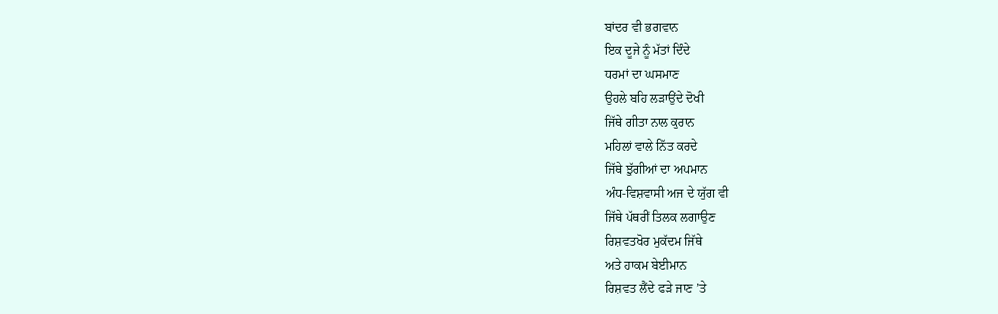ਬਾਂਦਰ ਵੀ ਭਗਵਾਨ
ਇਕ ਦੂਜੇ ਨੂੰ ਮੱਤਾਂ ਦਿੰਦੇ
ਧਰਮਾਂ ਦਾ ਘਸਮਾਣ
ਉਹਲੇ ਬਹਿ ਲੜਾਉਂਦੇ ਦੋਖੀ
ਜਿੱਥੇ ਗੀਤਾ ਨਾਲ ਕੁਰਾਨ
ਮਹਿਲਾਂ ਵਾਲੇ ਨਿੱਤ ਕਰਦੇ
ਜਿੱਥੇ ਝੁੱਗੀਆਂ ਦਾ ਅਪਮਾਨ
ਅੰਧ-ਵਿਸ਼ਵਾਸੀ ਅਜ ਦੇ ਯੁੱਗ ਵੀ
ਜਿੱਥੇ ਪੱਥਰੀਂ ਤਿਲਕ ਲਗਾਉਣ
ਰਿਸ਼ਵਤਖੋਰ ਮੁਕੱਦਮ ਜਿੱਥੇ
ਅਤੇ ਹਾਕਮ ਬੇਈਮਾਨ
ਰਿਸ਼ਵਤ ਲੈਂਦੇ ਫੜੇ ਜਾਣ ’ਤੇ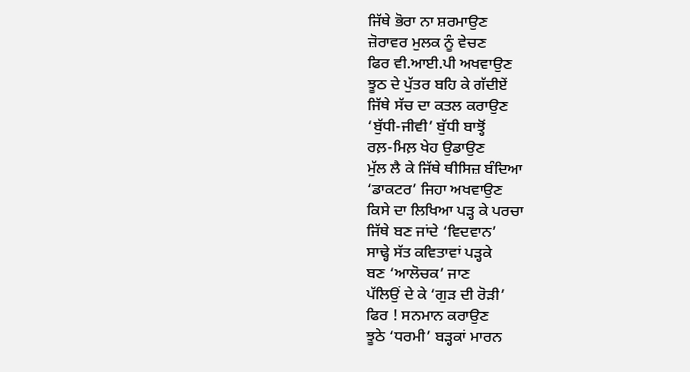ਜਿੱਥੇ ਭੋਰਾ ਨਾ ਸ਼ਰਮਾਉਣ
ਜ਼ੋਰਾਵਰ ਮੁਲਕ ਨੂੰ ਵੇਚਣ
ਫਿਰ ਵੀ.ਆਈ.ਪੀ ਅਖਵਾਉਣ
ਝੂਠ ਦੇ ਪੁੱਤਰ ਬਹਿ ਕੇ ਗੱਦੀਏਂ
ਜਿੱਥੇ ਸੱਚ ਦਾ ਕਤਲ ਕਰਾਉਣ
‘ਬੁੱਧੀ-ਜੀਵੀ’ ਬੁੱਧੀ ਬਾਝ੍ਹੋਂ
ਰਲ਼-ਮਿਲ਼ ਖੇਹ ਉਡਾਉਣ
ਮੁੱਲ ਲੈ ਕੇ ਜਿੱਥੇ ਥੀਸਿਜ਼ ਬੰਦਿਆ
‘ਡਾਕਟਰ’ ਜਿਹਾ ਅਖਵਾਉਣ
ਕਿਸੇ ਦਾ ਲਿਖਿਆ ਪੜ੍ਹ ਕੇ ਪਰਚਾ
ਜਿੱਥੇ ਬਣ ਜਾਂਦੇ ‘ਵਿਦਵਾਨ’
ਸਾਢ੍ਹੇ ਸੱਤ ਕਵਿਤਾਵਾਂ ਪੜ੍ਹਕੇ
ਬਣ ‘ਆਲੋਚਕ’ ਜਾਣ
ਪੱਲਿਉਂ ਦੇ ਕੇ ‘ਗੁੜ ਦੀ ਰੋੜੀ’
ਫਿਰ ! ਸਨਮਾਨ ਕਰਾਉਣ
ਝੂਠੇ ‘ਧਰਮੀ’ ਬੜ੍ਹਕਾਂ ਮਾਰਨ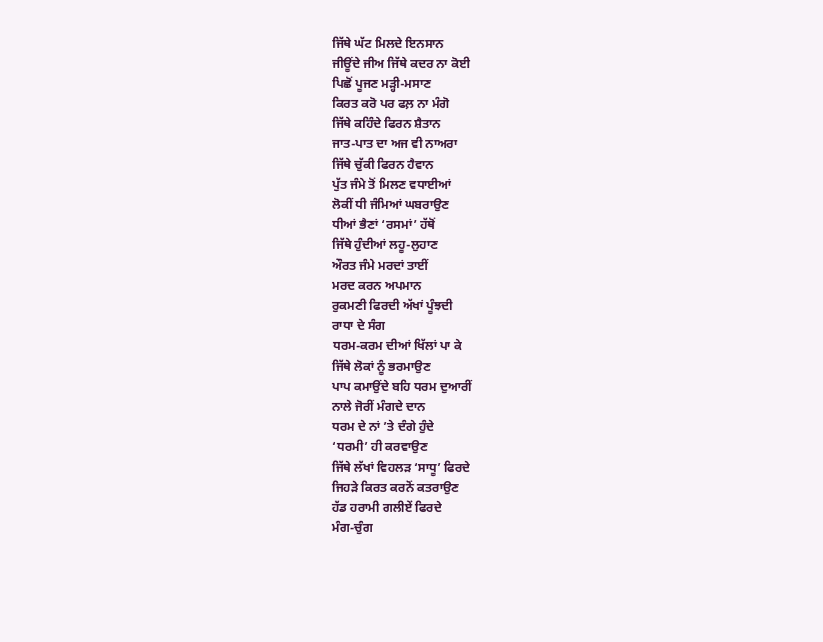ਜਿੱਥੇ ਘੱਟ ਮਿਲਦੇ ਇਨਸਾਨ
ਜੀਊਂਦੇ ਜੀਅ ਜਿੱਥੇ ਕਦਰ ਨਾ ਕੋਈ
ਪਿਛੋਂ ਪੂਜਣ ਮੜ੍ਹੀ-ਮਸਾਣ
ਕਿਰਤ ਕਰੋ ਪਰ ਫਲ਼ ਨਾ ਮੰਗੋ
ਜਿੱਥੇ ਕਹਿੰਦੇ ਫਿਰਨ ਸ਼ੈਤਾਨ
ਜਾਤ-ਪਾਤ ਦਾ ਅਜ ਵੀ ਨਾਅਰਾ
ਜਿੱਥੇ ਚੁੱਕੀ ਫਿਰਨ ਹੈਵਾਨ
ਪੁੱਤ ਜੰਮੇ ਤੋਂ ਮਿਲਣ ਵਧਾਈਆਂ
ਲੋਕੀਂ ਧੀ ਜੰਮਿਆਂ ਘਬਰਾਉਣ
ਧੀਆਂ ਭੈਣਾਂ ‘ਰਸਮਾਂ’ ਹੱਥੋਂ
ਜਿੱਥੇ ਹੁੰਦੀਆਂ ਲਹੂ-ਲੁਹਾਣ
ਔਰਤ ਜੰਮੇ ਮਰਦਾਂ ਤਾਈਂ
ਮਰਦ ਕਰਨ ਅਪਮਾਨ
ਰੁਕਮਣੀ ਫਿਰਦੀ ਅੱਖਾਂ ਪੂੰਝਦੀ
ਰਾਧਾ ਦੇ ਸੰਗ
ਧਰਮ-ਕਰਮ ਦੀਆਂ ਖਿੱਲਾਂ ਪਾ ਕੇ
ਜਿੱਥੇ ਲੋਕਾਂ ਨੂੰ ਭਰਮਾਉਣ
ਪਾਪ ਕਮਾਉਂਦੇ ਬਹਿ ਧਰਮ ਦੁਆਰੀਂ
ਨਾਲੇ ਜੋਰੀਂ ਮੰਗਦੇ ਦਾਨ
ਧਰਮ ਦੇ ਨਾਂ ’ਤੇ ਦੰਗੇ ਹੁੰਦੇ
‘ਧਰਮੀ’ ਹੀ ਕਰਵਾਉਣ
ਜਿੱਥੇ ਲੱਖਾਂ ਵਿਹਲੜ ‘ਸਾਧੂ’ ਫਿਰਦੇ
ਜਿਹੜੇ ਕਿਰਤ ਕਰਨੋਂ ਕਤਰਾਉਣ
ਹੱਡ ਹਰਾਮੀ ਗਲੀਏਂ ਫਿਰਦੇ
ਮੰਗ-ਚੁੰਗ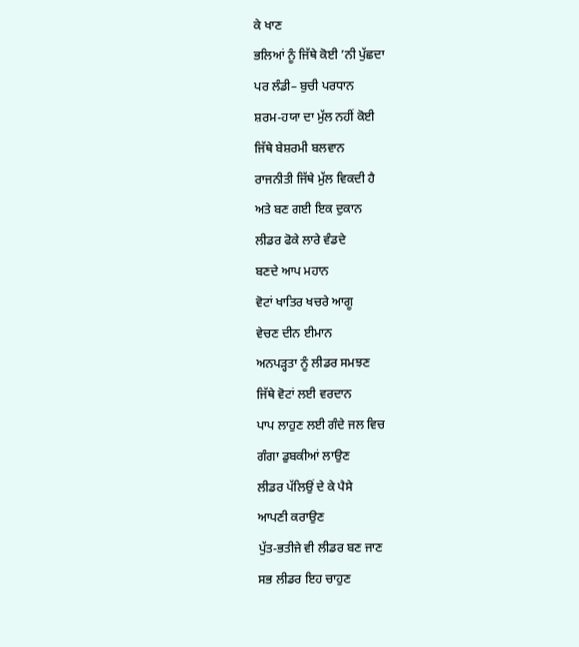ਕੇ ਖਾਣ
ਭਲਿਆਂ ਨੂੰ ਜਿੱਥੇ ਕੋਈ ’ਨੀ ਪੁੱਛਦਾ
ਪਰ ਲੰਡੀ– ਬੁਚੀ ਪਰਧਾਨ
ਸ਼ਰਮ-ਹਯਾ ਦਾ ਮੁੱਲ ਨਹੀਂ ਕੋਈ
ਜਿੱਥੇ ਬੇਸ਼ਰਮੀ ਬਲਵਾਨ
ਰਾਜਨੀਤੀ ਜਿੱਥੇ ਮੁੱਲ ਵਿਕਦੀ ਹੈ
ਅਤੇ ਬਣ ਗਈ ਇਕ ਦੁਕਾਨ
ਲੀਡਰ ਫੋਕੇ ਲਾਰੇ ਵੰਡਦੇ
ਬਣਦੇ ਆਪ ਮਹਾਨ
ਵੋਟਾਂ ਖਾਤਿਰ ਖਚਰੇ ਆਗੂ
ਵੇਚਣ ਦੀਨ ਈਮਾਨ
ਅਨਪੜ੍ਹਤਾ ਨੂੰ ਲੀਡਰ ਸਮਝਣ
ਜਿੱਥੇ ਵੋਟਾਂ ਲਈ ਵਰਦਾਨ
ਪਾਪ ਲਾਹੁਣ ਲਈ ਗੰਦੇ ਜਲ ਵਿਚ
ਗੰਗਾ ਡੁਬਕੀਆਂ ਲਾਉਣ
ਲੀਡਰ ਪੱਲਿਉਂ ਦੇ ਕੇ ਪੈਸੇ
ਆਪਣੀ ਕਰਾਉਣ
ਪੁੱਤ-ਭਤੀਜੇ ਵੀ ਲੀਡਰ ਬਣ ਜਾਣ
ਸਭ ਲੀਡਰ ਇਹ ਚਾਹੁਣ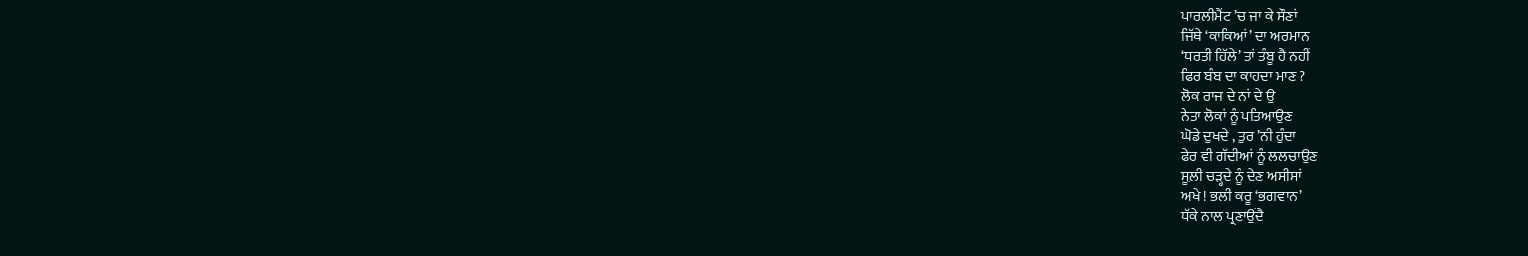ਪਾਰਲੀਮੈਂਟ ’ਚ ਜਾ ਕੇ ਸੌਣਾਂ
ਜਿੱਥੇ ‘ਕਾਕਿਆਂ’ ਦਾ ਅਰਮਾਨ
‘ਧਰਤੀ ਹਿੱਲੇ’ ਤਾਂ ਤੰਬੂ ਹੈ ਨਹੀਂ
ਫਿਰ ਬੰਬ ਦਾ ਕਾਹਦਾ ਮਾਣ ?
ਲੋਕ ਰਾਜ ਦੇ ਨਾਂ ਦੇ ਉ
ਨੇਤਾ ਲੋਕਾਂ ਨੂੰ ਪਤਿਆਉਣ
ਘੋਡੇ ਦੁਖਦੇ , ਤੁਰ ’ਨੀ ਹੁੰਦਾ
ਫੇਰ ਵੀ ਗੱਦੀਆਂ ਨੂੰ ਲਲਚਾਉਣ
ਸੂਲ਼ੀ ਚੜ੍ਹਦੇ ਨੂੰ ਦੇਣ ਅਸੀਸਾਂ
ਅਖੇ ! ਭਲੀ ਕਰੂ ‘ਭਗਵਾਨ’
ਧੱਕੇ ਨਾਲ ਪ੍ਰਣਾਉਂਦੈ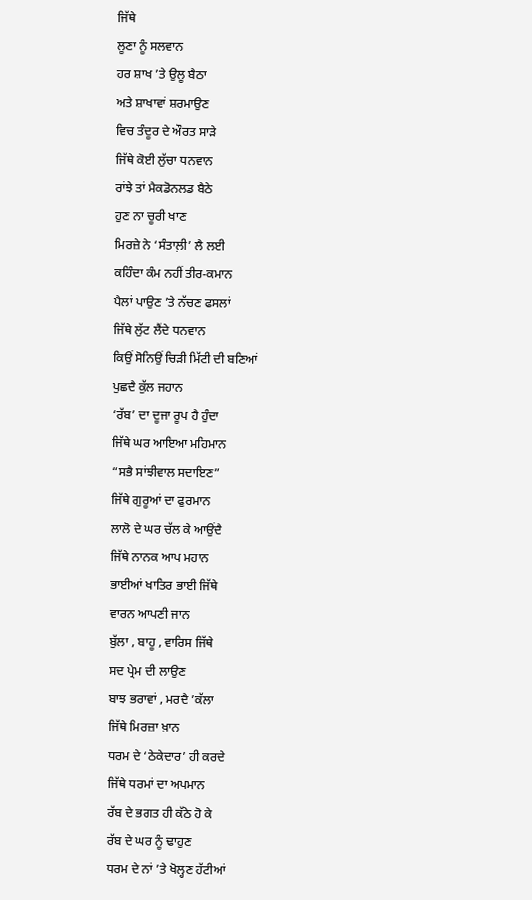ਜਿੱਥੇ
ਲੂਣਾ ਨੂੰ ਸਲਵਾਨ
ਹਰ ਸ਼ਾਖ ’ਤੇ ਉਲੂ ਬੈਠਾ
ਅਤੇ ਸ਼ਾਖਾਵਾਂ ਸ਼ਰਮਾਉਣ
ਵਿਚ ਤੰਦੂਰ ਦੇ ਔਰਤ ਸਾੜੇ
ਜਿੱਥੇ ਕੋਈ ਲੁੱਚਾ ਧਨਵਾਨ
ਰਾਂਝੇ ਤਾਂ ਮੈਕਡੋਨਲਡ ਬੈਠੇ
ਹੁਣ ਨਾ ਚੂਰੀ ਖਾਣ
ਮਿਰਜ਼ੇ ਨੇ ‘ਸੰਤਾਲ਼ੀ’ ਲੈ ਲਈ
ਕਹਿੰਦਾ ਕੰਮ ਨਹੀਂ ਤੀਰ-ਕਮਾਨ
ਪੈਲਾਂ ਪਾਉਣ ’ਤੇ ਨੱਚਣ ਫਸਲਾਂ
ਜਿੱਥੇ ਲੁੱਟ ਲੈਂਦੇ ਧਨਵਾਨ
ਕਿਉਂ ਸੋਨਿਉਂ ਚਿੜੀ ਮਿੱਟੀ ਦੀ ਬਣਿਆਂ
ਪੁਛਦੈ ਕੁੱਲ ਜਹਾਨ
‘ਰੱਬ’ ਦਾ ਦੂਜਾ ਰੂਪ ਹੈ ਹੁੰਦਾ
ਜਿੱਥੇ ਘਰ ਆਇਆ ਮਹਿਮਾਨ
“ਸਭੈ ਸਾਂਝੀਵਾਲ ਸਦਾਇਣ”
ਜਿੱਥੇ ਗੁਰੂਆਂ ਦਾ ਫੁਰਮਾਨ
ਲਾਲੋ ਦੇ ਘਰ ਚੱਲ ਕੇ ਆਉਂਦੈ
ਜਿੱਥੇ ਨਾਨਕ ਆਪ ਮਹਾਨ
ਭਾਈਆਂ ਖਾਤਿਰ ਭਾਈ ਜਿੱਥੇ
ਵਾਰਨ ਆਪਣੀ ਜਾਨ
ਬੁੱਲਾ , ਬਾਹੂ , ਵਾਰਿਸ ਜਿੱਥੇ
ਸਦ ਪ੍ਰੇਮ ਦੀ ਲਾਉਣ
ਬਾਝ ਭਰਾਵਾਂ , ਮਰਦੈ ’ਕੱਲਾ
ਜਿੱਥੇ ਮਿਰਜ਼ਾ ਖ਼ਾਨ
ਧਰਮ ਦੇ ‘ਠੇਕੇਦਾਰ’ ਹੀ ਕਰਦੇ
ਜਿੱਥੇ ਧਰਮਾਂ ਦਾ ਅਪਮਾਨ
ਰੱਬ ਦੇ ਭਗਤ ਹੀ ਕੱਠੇ ਹੋ ਕੇ
ਰੱਬ ਦੇ ਘਰ ਨੂੰ ਢਾਹੁਣ
ਧਰਮ ਦੇ ਨਾਂ ’ਤੇ ਖੋਲ੍ਹਣ ਹੱਟੀਆਂ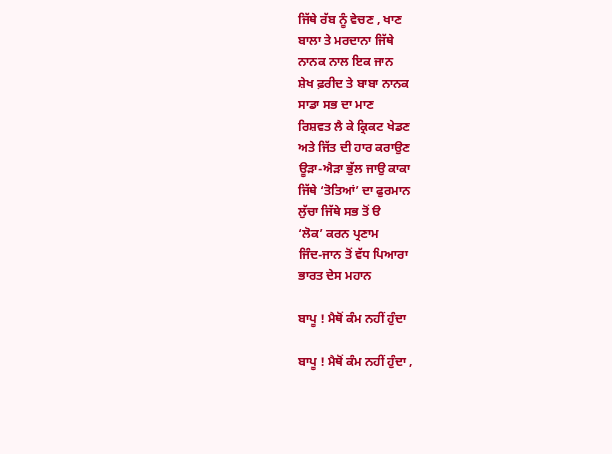ਜਿੱਥੇ ਰੱਬ ਨੂੰ ਵੇਚਣ , ਖਾਣ
ਬਾਲਾ ਤੇ ਮਰਦਾਨਾ ਜਿੱਥੇ
ਨਾਨਕ ਨਾਲ ਇਕ ਜਾਨ
ਸ਼ੇਖ ਫ਼ਰੀਦ ਤੇ ਬਾਬਾ ਨਾਨਕ
ਸਾਡਾ ਸਭ ਦਾ ਮਾਣ
ਰਿਸ਼ਵਤ ਲੈ ਕੇ ਕ੍ਰਿਕਟ ਖੇਡਣ
ਅਤੇ ਜਿੱਤ ਦੀ ਹਾਰ ਕਰਾਉਣ
ਊੜਾ-ਐੜਾ ਭੁੱਲ ਜਾਉ ਕਾਕਾ
ਜਿੱਥੇ ‘ਤੋਤਿਆਂ’ ਦਾ ਫੁਰਮਾਨ
ਲੁੱਚਾ ਜਿੱਥੇ ਸਭ ਤੋਂ ੳ
‘ਲੋਕ’ ਕਰਨ ਪ੍ਰਣਾਮ
ਜਿੰਦ-ਜਾਨ ਤੋਂ ਵੱਧ ਪਿਆਰਾ
ਭਾਰਤ ਦੇਸ ਮਹਾਨ

ਬਾਪੂ ! ਮੈਥੋਂ ਕੰਮ ਨਹੀਂ ਹੁੰਦਾ

ਬਾਪੂ ! ਮੈਥੋਂ ਕੰਮ ਨਹੀਂ ਹੁੰਦਾ ,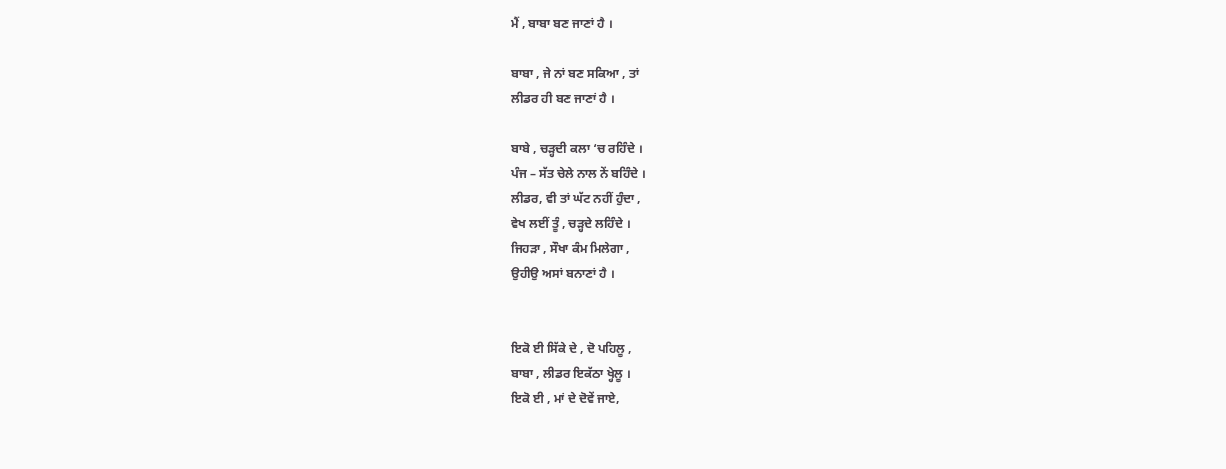ਮੈਂ , ਬਾਬਾ ਬਣ ਜਾਣਾਂ ਹੈ ।

ਬਾਬਾ , ਜੇ ਨਾਂ ਬਣ ਸਕਿਆ , ਤਾਂ
ਲੀਡਰ ਹੀ ਬਣ ਜਾਣਾਂ ਹੈ ।

ਬਾਬੇ , ਚੜ੍ਹਦੀ ਕਲਾ ‘ਚ ਰਹਿੰਦੇ ।
ਪੰਜ – ਸੱਤ ਚੇਲੇ ਨਾਲ ਨੇਂ ਬਹਿੰਦੇ ।
ਲੀਡਰ, ਵੀ ਤਾਂ ਘੱਟ ਨਹੀਂ ਹੁੰਦਾ ,
ਵੇਖ ਲਈਂ ਤੂੰ , ਚੜ੍ਹਦੇ ਲਹਿੰਦੇ ।
ਜਿਹੜਾ , ਸੌਖਾ ਕੰਮ ਮਿਲੇਗਾ ,
ਉਹੀਉ ਅਸਾਂ ਬਨਾਣਾਂ ਹੈ ।


ਇਕੋ ਈ ਸਿੱਕੇ ਦੇ , ਦੋ ਪਹਿਲੂ ,
ਬਾਬਾ , ਲੀਡਰ ਇਕੱਠਾ ਖ੍ਹੇਲੂ ।
ਇਕੋ ਈ , ਮਾਂ ਦੇ ਦੋਵੇਂ ਜਾਏ,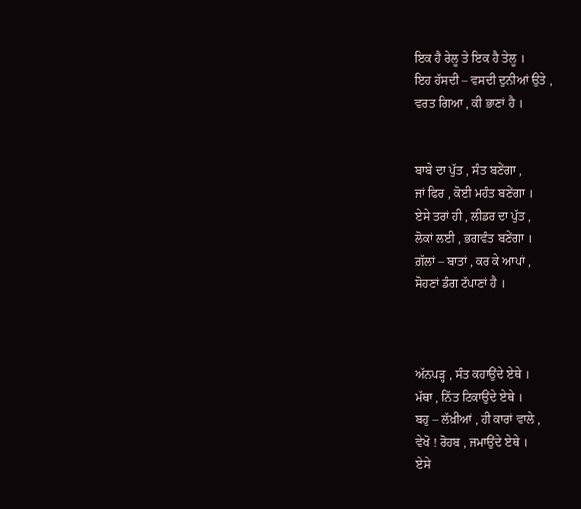ਇਕ ਹੈ ਰੇਲੂ ਤੇ ਇਕ ਹੈ ਤੇਲੂ ।
ਇਹ ਹੱਸਦੀ – ਵਸਦੀ ਦੁਨੀਆਂ ਉਤੇ ,
ਵਰਤ ਗਿਆ , ਕੀ ਭਾਣਾਂ ਹੈ ।


ਬਾਬੇ ਦਾ ਪੁੱਤ , ਸੰਤ ਬਣੇਂਗਾ ,
ਜਾਂ ਫਿਰ , ਕੋਈ ਮਹੰਤ ਬਣੇਂਗਾ ।
ਏਸੇ ਤਰਾਂ ਹੀ , ਲੀਡਰ ਦਾ ਪੁੱਤ ,
ਲੋਕਾਂ ਲਈ , ਭਗਵੰਤ ਬਣੇਂਗਾ ।
ਗ਼ੱਲਾਂ – ਬਾਤਾਂ , ਕਰ ਕੇ ਆਪਾਂ ,
ਸੋਹਣਾਂ ਡੰਗ ਟੱਪਾਣਾਂ ਹੈ ।



ਅੱਨਪੜ੍ਹ , ਸੰਤ ਕਹਾਉਂਦੇ ਏਥੇ ।
ਮੱਥਾ , ਨਿੱਤ ਟਿਕਾਉਂਦੇ ਏਥੇ ।
ਬਹੁ – ਲੱਖ਼ੀਆਂ , ਹੀ ਕਾਰਾਂ ਵਾਲੇ ,
ਵੇਖੋ ! ਰੋਹਬ , ਜਮਾਉਂਦੇ ਏਥੇ ।
ਏਸੇ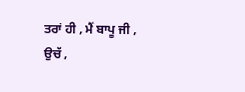ਤਰਾਂ ਹੀ , ਮੈਂ ਬਾਪੂ ਜੀ ,
ਉਚੱ ,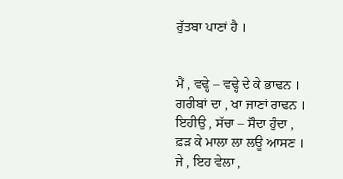ਰੁੱਤਬਾ ਪਾਣਾਂ ਹੈ ।


ਮੈਂ , ਵਢ੍ਹੇ – ਵਢ੍ਹੇ ਦੇ ਕੇ ਭਾਢਨ ।
ਗਰੀਬਾਂ ਦਾ , ਖਾ ਜਾਣਾਂ ਰਾਢਨ ।
ਇਹੀਉ , ਸੱਚਾ – ਸੌਦਾ ਹੁੰਦਾ ,
ਫ਼ੜ ਕੇ ਮਾਲਾ ਲਾ ਲਊ ਆਸਣ ।
ਜੇ , ਇਹ ਵੇਲਾ ,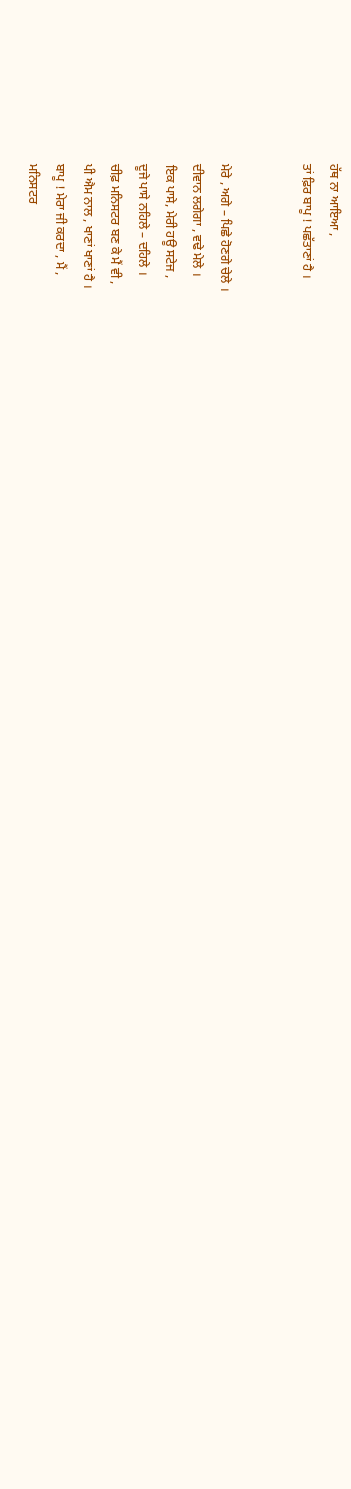ਹੱਥ ਨਾ ਆਇਆ ,
ਤਾਂ ਫ਼ਿਰ ਬਾਪੂ ! ਪਛੱਤਾਣਾਂ ਹੈ ।


ਮੇਰੇ , ਅਗੇ – ਪਿਛੇ ਹੋਣਗੇ ਚੇਲੇ ।
ਦੀਵਾਨ ਲਗੇਗਾ , ਵਢੇ ਮੇਲੇ ।
ਇਕ ਪਾਸੇ, ਮੇਰੀ ਹਊ ਸਟੇਜ ,
ਦੂਜੇ ਪਾਸੇ ਨਹਿਲੇ – ਦਹਿਲੇ ।
ਚੀਫ਼ ਮਨਿਸਟਰ ਬਣ ਕੇ ਮੈਂ ਵੀ ,
ਪੀ ਐਮ ਨਾਲ , ਖਾਣਾਂ ਖਾਣਾਂ ਹੈ ।
ਬਾਪੂ ! ਮੇਰਾ ਜੀ ਕਰਦਾ , ਮੈਂ ,
ਮਨਿਸਟਰ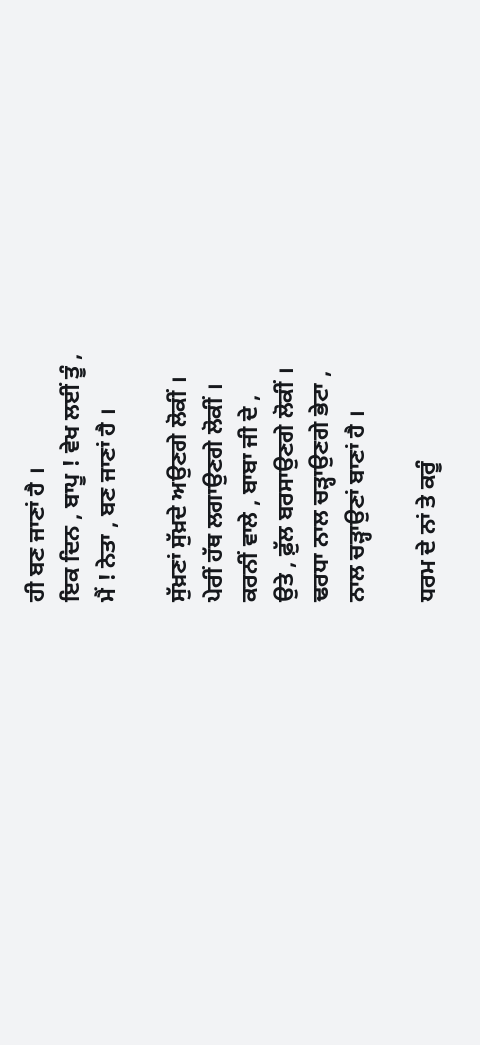ਹੀ ਬਣ ਜਾਣਾਂ ਹੈ ।
ਇਕ ਦਿਨ , ਬਾਪੂ ! ਵੇਖ ਲਈਂ ਤੂੰ ,
ਮੈਂ ! ਨੇਤਾ , ਬਣ ਜਾਣਾਂ ਹੈ ।

ਸੁੱਖ਼ਣਾਂ ਸੁੱਖ਼ਦੇ ਅਉਣਗੇ ਲੋਕੀਂ ।
ਪੇਰੀਂ ਹੱਥ ਲਗਾਉਣਗੇ ਲੋਕੀਂ ।
ਕਰਨੀਂ ਵਾਲੇ , ਬਾਬਾ ਜੀ ਦੇ ,
ਉਤੇ , ਫ਼ੁੱਲ ਬਰਸਾਉਣਗੇ ਲੋਕੀਂ ।
ਢਰਧਾ ਨਾਲ ਚੜ੍ਹਾਉਣਗੇ ਭੇਟਾ ,
ਨਾਲ ਚੜ੍ਹਾਉਣਾਂ ਬਾਣਾਂ ਹੈ ।

ਧਰਮ ਦੇ ਨਾਂ ਤੇ ਕਰੂੰ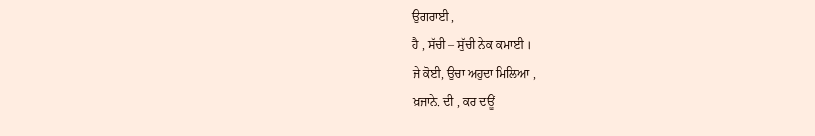ਉਗਰਾਈ ,
ਹੈ , ਸੱਚੀ – ਸੁੱਚੀ ਨੇਕ ਕਮਾਈ ।
ਜੇ ਕੋਈ, ਉਚਾ ਅਹੁਦਾ ਮਿਲਿਆ ,
ਖ਼ਜਾਨੇ. ਦੀ , ਕਰ ਦਊਂ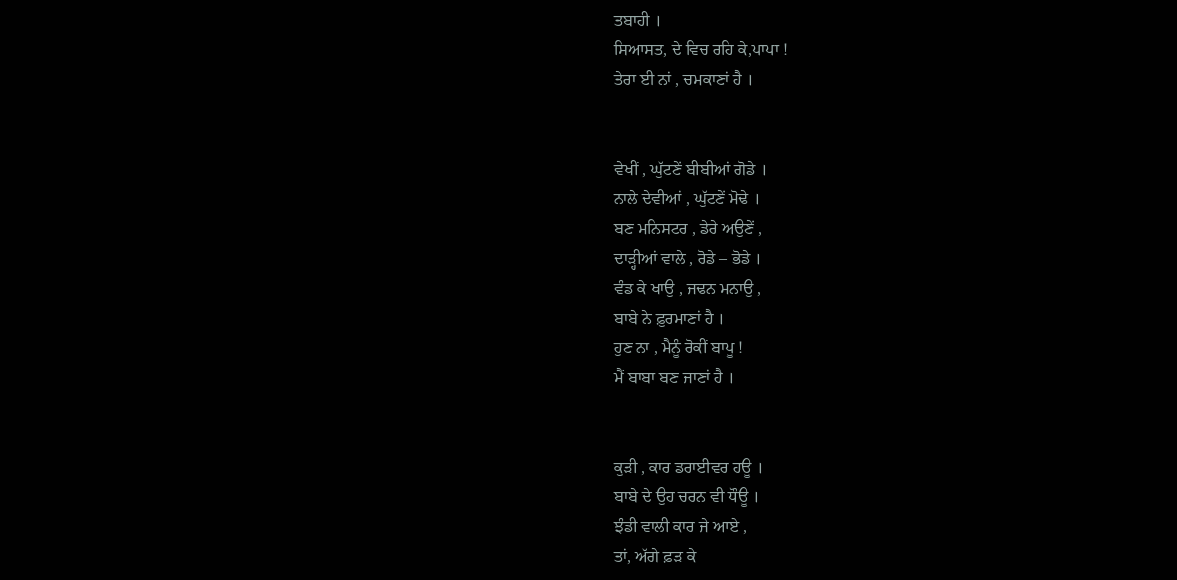ਤਬਾਹੀ ।
ਸਿਆਸਤ, ਦੇ ਵਿਚ ਰਹਿ ਕੇ,ਪਾਪਾ !
ਤੇਰਾ ਈ ਨਾਂ , ਚਮਕਾਣਾਂ ਹੈ ।


ਵੇਖੀਂ , ਘੁੱਟਣੇਂ ਬੀਬੀਆਂ ਗੋਡੇ ।
ਨਾਲੇ ਦੇਵੀਆਂ , ਘੁੱਟਣੇਂ ਮੋਢੇ ।
ਬਣ ਮਨਿਸਟਰ , ਡੇਰੇ ਅਉਣੇਂ ,
ਦਾੜ੍ਹੀਆਂ ਵਾਲੇ , ਰੋਡੇ – ਭੋਡੇ ।
ਵੰਡ ਕੇ ਖਾਉ , ਜਢਨ ਮਨਾਉ ,
ਬਾਬੇ ਨੇ ਫ਼ੁਰਮਾਣਾਂ ਹੈ ।
ਹੁਣ ਨਾ , ਮੈਨੂੰ ਰੋਕੀਂ ਬਾਪੂ !
ਮੈਂ ਬਾਬਾ ਬਣ ਜਾਣਾਂ ਹੈ ।


ਕੁੜੀ , ਕਾਰ ਡਰਾਈਵਰ ਹਊ ।
ਬਾਬੇ ਦੇ ਉਹ ਚਰਨ ਵੀ ਧੌਊ ।
ਝੰਡੀ ਵਾਲੀ ਕਾਰ ਜੇ ਆਏ ,
ਤਾਂ, ਅੱਗੇ ਫ਼ੜ ਕੇ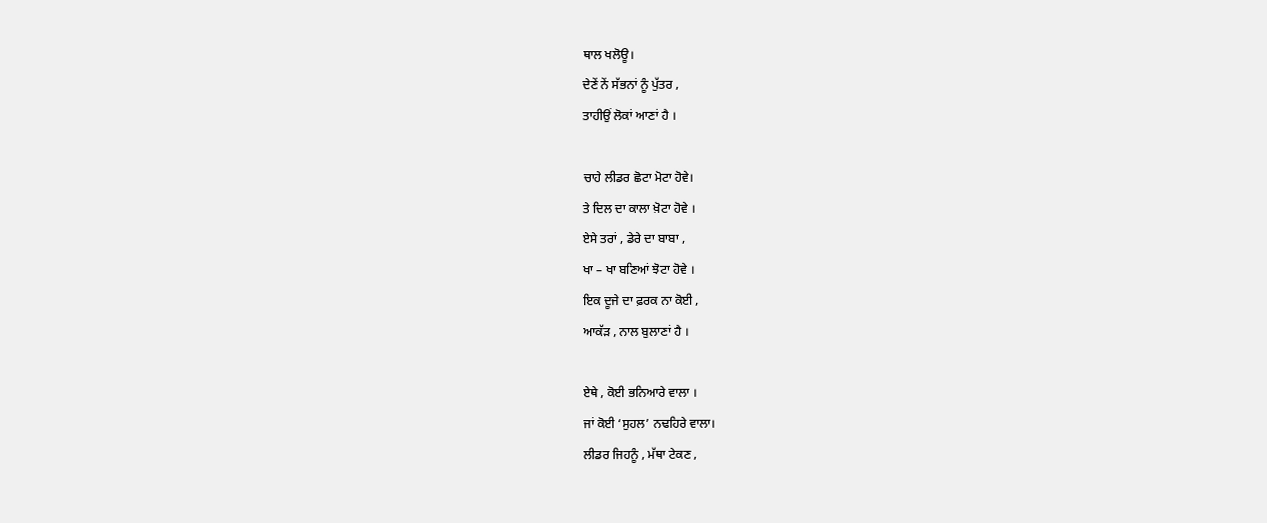ਥਾਲ ਖਲੋਊ।
ਦੇਣੇਂ ਨੇਂ ਸੱਭਨਾਂ ਨੂੰ ਪੁੱਤਰ ,
ਤਾਹੀਉਂ ਲੋਕਾਂ ਆਣਾਂ ਹੈ ।

ਚਾਹੇ ਲੀਡਰ ਛੋਟਾ ਮੋਟਾ ਹੋਵੇ।
ਤੇ ਦਿਲ ਦਾ ਕਾਲਾ ਖ਼ੋਟਾ ਹੋਵੇ ।
ਏਸੇ ਤਰਾਂ , ਡੇਰੇ ਦਾ ਬਾਬਾ ,
ਖਾ – ਖਾ ਬਣਿਆਂ ਝੋਟਾ ਹੋਵੇ ।
ਇਕ ਦੂਜੇ ਦਾ ਫ਼ਰਕ ਨਾ ਕੋਈ ,
ਆਕੱੜ , ਨਾਲ ਬੁਲਾਣਾਂ ਹੈ ।

ਏਥੇ , ਕੋਈ ਭਨਿਆਰੇ ਵਾਲਾ ।
ਜਾਂ ਕੋਈ ‘ਸੁਹਲ’ ਨਢਹਿਰੇ ਵਾਲਾ।
ਲੀਡਰ ਜਿਹਨੂੰ , ਮੱਥਾ ਟੇਕਣ ,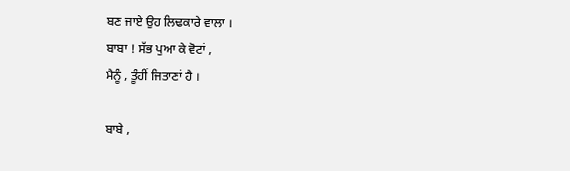ਬਣ ਜਾਏ ਉਹ ਲਿਢਕਾਰੇ ਵਾਲਾ ।
ਬਾਬਾ ! ਸੱਭ ਪੁਆ ਕੇ ਵੋਟਾਂ ,
ਮੈਨੂੰ , ਤੂੰਹੀਂ ਜਿਤਾਣਾਂ ਹੈ ।

ਬਾਬੇ ,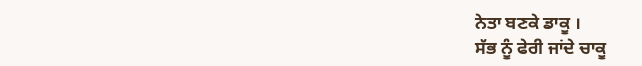ਨੇਤਾ ਬਣਕੇ ਡਾਕੂ ।
ਸੱਭ ਨੂੰ ਫੇਰੀ ਜਾਂਦੇ ਚਾਕੂ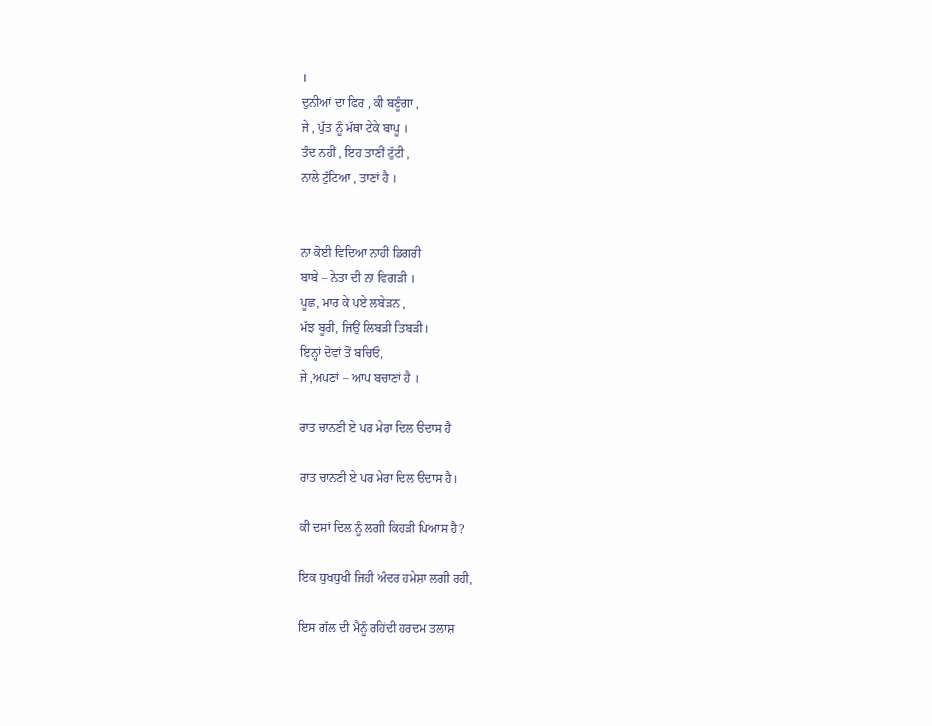।
ਦੁਨੀਆਂ ਦਾ ਫਿਰ , ਕੀ ਬਣੂੰਗਾ ,
ਜੇ , ਪੁੱਤ ਨੂੰ ਮੱਥਾ ਟੇਕੇ ਬਾਪੂ ।
ਤੰਦ ਨਹੀਂ , ਇਹ ਤਾਣੀਂ ਟੁੱਟੀ ,
ਨਾਲੇ ਟੁੱਟਿਆ , ਤਾਣਾਂ ਹੈ ।


ਨਾ ਕੋਈ ਵਿਦਿਆ ਨਾਹੀਂ ਡਿਗਰੀ
ਬਾਬੇ – ਨੇਤਾ ਦੀ ਨਾ ਵਿਗੜੀ ।
ਪੂਛ, ਮਾਰ ਕੇ ਪਏ ਲਬੇੜਨ ,
ਮੱਝ ਬੂਰੀ, ਜਿਉਂ ਲਿਬੜੀ ਤਿਬੜੀ।
ਇਨ੍ਹਾਂ ਦੋਵਾਂ ਤੋਂ ਬਚਿਓ,
ਜੇ ,ਅਪਣਾਂ – ਆਪ ਬਚਾਣਾਂ ਹੈ ।

ਰਾਤ ਚਾਨਣੀ ਏ ਪਰ ਮੇਰਾ ਦਿਲ ੳਦਾਸ ਹੈ

ਰਾਤ ਚਾਨਣੀ ਏ ਪਰ ਮੇਰਾ ਦਿਲ ੳਦਾਸ ਹੈ।

ਕੀ ਦਸਾਂ ਦਿਲ ਨੂੰ ਲਗੀ ਕਿਹੜੀ ਪਿਆਸ ਹੈ?

ਇਕ ਧੁਖਧੁਖੀ ਜਿਹੀ ਅੰਦਰ ਹਮੇਸ਼ਾ ਲਗੀ ਰਹੀ,

ਇਸ ਗੱਲ ਦੀ ਮੈਨੂੰ ਰਹਿਂਦੀ ਹਰਦਮ ਤਲਾਸ਼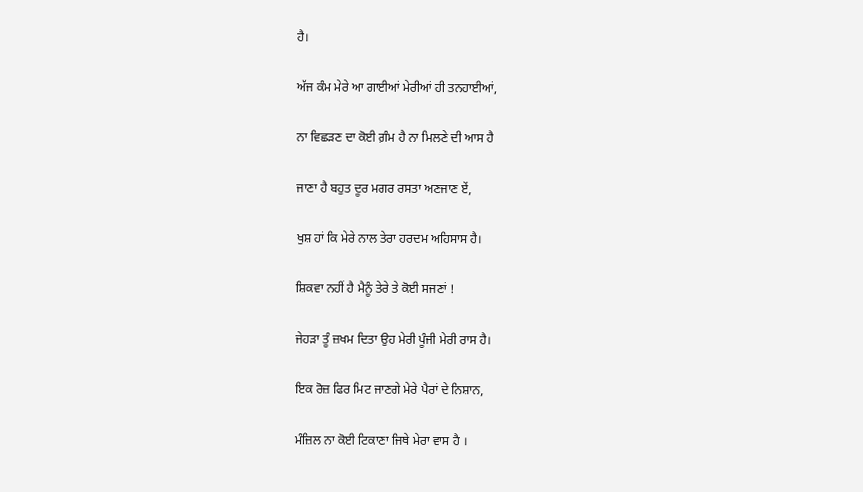ਹੈ।

ਅੱਜ ਕੰਮ ਮੇਰੇ ਆ ਗਾਈਆਂ ਮੇਰੀਆਂ ਹੀ ਤਨਹਾਈਆਂ,

ਨਾ ਵਿਛੜਣ ਦਾ ਕੋਈ ਗ਼ੰਮ ਹੈ ਨਾ ਮਿਲਣੇ ਦੀ ਆਸ ਹੈ

ਜਾਣਾ ਹੈ ਬਹੁਤ ਦੂਰ ਮਗਰ ਰਸਤਾ ਅਣਜਾਣ ਏਂ,

ਖੁਸ਼ ਹਾਂ ਕਿ ਮੇਰੇ ਨਾਲ ਤੇਰਾ ਹਰਦਮ ਅਹਿਸਾਸ ਹੈ।

ਸ਼ਿਕਵਾ ਨਹੀਂ ਹੈ ਮੈਨੂੰ ਤੇਰੇ ਤੇ ਕੋਈ ਸਜਣਾਂ !

ਜੇਹੜਾ ਤੂੰ ਜ਼ਖਮ ਦਿਤਾ ਉਹ ਮੇਰੀ ਪੂੰਜੀ ਮੇਰੀ ਰਾਸ ਹੈ।

ਇਕ ਰੋਜ਼ ਫਿਰ ਮਿਟ ਜਾਣਗੇ ਮੇਰੇ ਪੈਰਾਂ ਦੇ ਨਿਸ਼ਾਨ,

ਮੰਜ਼ਿਲ ਨਾ ਕੋਈ ਟਿਕਾਣਾ ਜਿਥੇ ਮੇਰਾ ਵਾਸ ਹੈ ।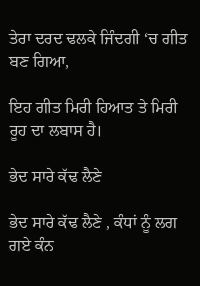ਤੇਰਾ ਦਰਦ ਢਲਕੇ ਜਿੰਦਗੀ ‘ਚ ਗੀਤ ਬਣ ਗਿਆ,

ਇਹ ਗੀਤ ਮਿਰੀ ਹਿਆਤ ਤੇ ਮਿਰੀ ਰੂਹ ਦਾ ਲਬਾਸ ਹੈ।

ਭੇਦ ਸਾਰੇ ਕੱਢ ਲੈਣੇ

ਭੇਦ ਸਾਰੇ ਕੱਢ ਲੈਣੇ , ਕੰਧਾਂ ਨੂੰ ਲਗ ਗਏ ਕੰਨ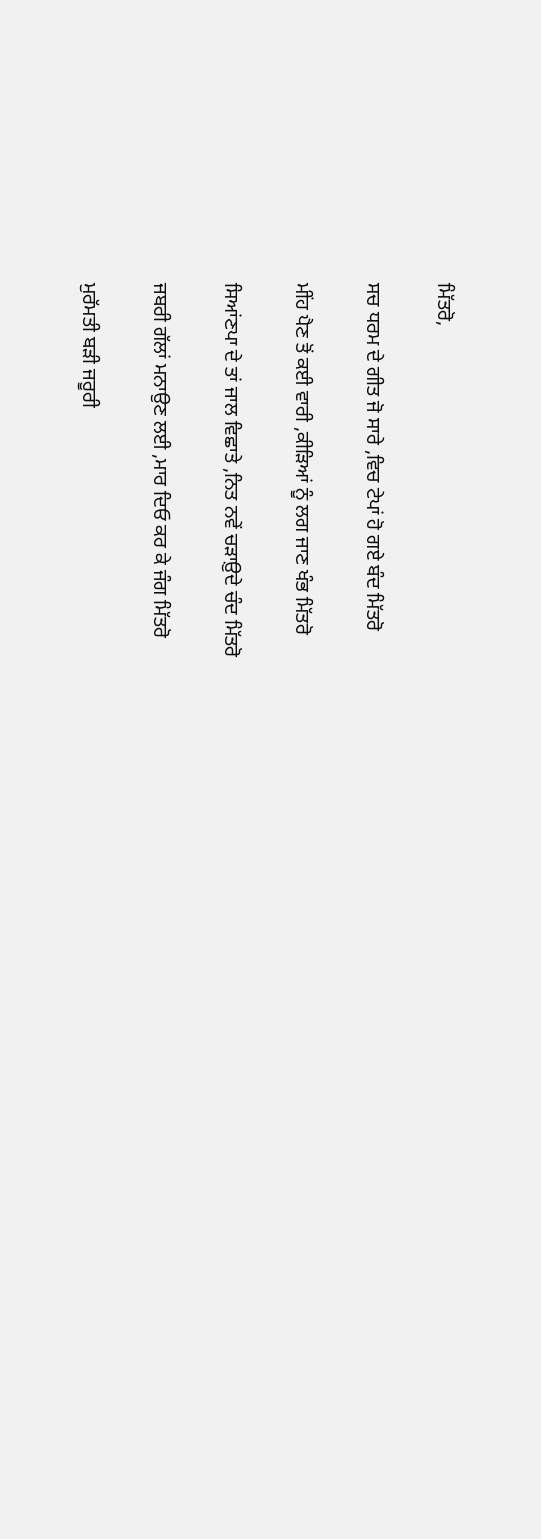ਮਿੱਤਰੋ,

ਸਚ ਧਰਮ ਦੇ ਗੀਤ ਜੋ ਸਾਰੇ ,ਵਿਚ ਟੇਪਾਂ ਹੋ ਗਏ ਬੰਦ ਮਿੱਤਰੋ

ਮੀਂਹ ਪੈਣ ਤੋਂ ਕਈ ਵਾਰੀ ,ਕੀੜਿਆਂ ਨੂੰ ਲਗ ਜਾਣ ਖੰਭ ਮਿੱਤਰੋ

ਸਿਆਂਣਪਾ ਦੇ ਤਾਂ ਜਾਲ ਵਿਛਾਤੇ ,ਨਿਤ ਨਵੇਂ ਚੜਾਉ਼ਦੇ ਚੰਦ ਮਿੱਤਰੋ

ਜਬਰੀ ਗੱਲਾਂ ਮਨਾਉਣ ਲਈ ,ਮਾਰ ਦਿਓ ਕਰ ਕੇ ਜੰਗ ਮਿੱਤਰੋ

ਮੁਰੱਮਤੀ ਬੜੀ ਜਰੂਰੀ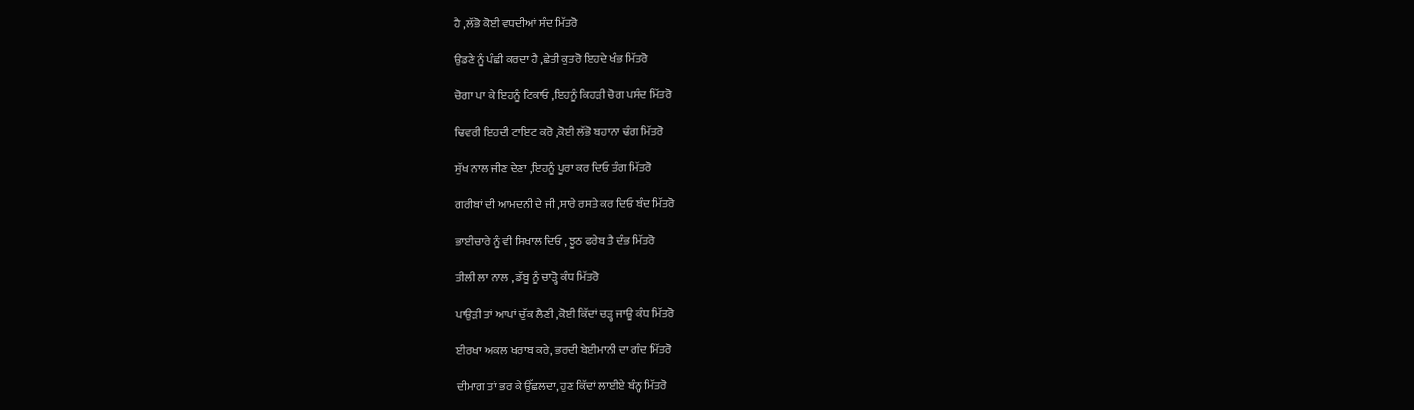ਹੈ ,ਲੱਭੋ ਕੋਈ ਵਧਦੀਆਂ ਸੰਦ ਮਿੱਤਰੋ

ਉਡਣੇ ਨੂੰ ਪੰਛੀ ਕਰਦਾ ਹੈ ,ਛੇਤੀ ਕੁਤਰੋ ਇਹਦੇ ਖੰਭ ਮਿੱਤਰੋ

ਚੋਗਾ ਪਾ ਕੇ ਇਹਨੂੰ ਟਿਕਾਓ ,ਇਹਨੂੰ ਕਿਹੜੀ ਚੋਗ ਪਸੰਦ ਮਿੱਤਰੋ

ਢਿਵਰੀ ਇਹਦੀ ਟਾਇਟ ਕਰੋ ,ਕੋਈ ਲੱਭੋ ਬਹਾਨਾ ਢੰਗ ਮਿੱਤਰੋ

ਸੁੱਖ ਨਾਲ ਜੀਣ ਦੇਣਾ ,ਇਹਨੂੰ ਪੂਰਾ ਕਰ ਦਿਓ ਤੰਗ ਮਿੱਤਰੋ

ਗਰੀਬਾਂ ਦੀ ਆਮਦਨੀ ਦੇ ਜੀ ,ਸਾਰੇ ਰਸਤੇ ਕਰ ਦਿਓ ਬੰਦ ਮਿੱਤਰੋ

ਭਾਈਚਾਰੇ ਨੂੰ ਵੀ ਸਿਖਾਲ ਦਿਓ , ਝੂਠ ਫਰੇਬ ਤੈ ਦੰਭ ਮਿੱਤਰੋ

ਤੀਲੀ ਲਾ ਨਾਲ , ਡੱਬੂ ਨੂੰ ਚਾੜ੍ਹੋ ਕੰਧ ਮਿੱਤਰੋ

ਪਾਉੜੀ ਤਾਂ ਆਪਾਂ ਚੁੱਕ ਲੈਣੀ ,ਕੋਈ ਕਿੱਦਾਂ ਚੜ੍ਹ ਜਾਊ ਕੰਧ ਮਿੱਤਰੋ

ਈਰਖਾ ਅਕਲ ਖਰਾਬ ਕਰੇ, ਭਰਦੀ ਬੇਈਮਾਨੀ ਦਾ ਗੰਦ ਮਿੱਤਰੋ

ਦੀਮਾਗ ਤਾਂ ਭਰ ਕੇ ਉੱਛਲਦਾ, ਹੁਣ ਕਿੱਦਾਂ ਲਾਈਏ ਬੰਨ੍ਹ ਮਿੱਤਰੋ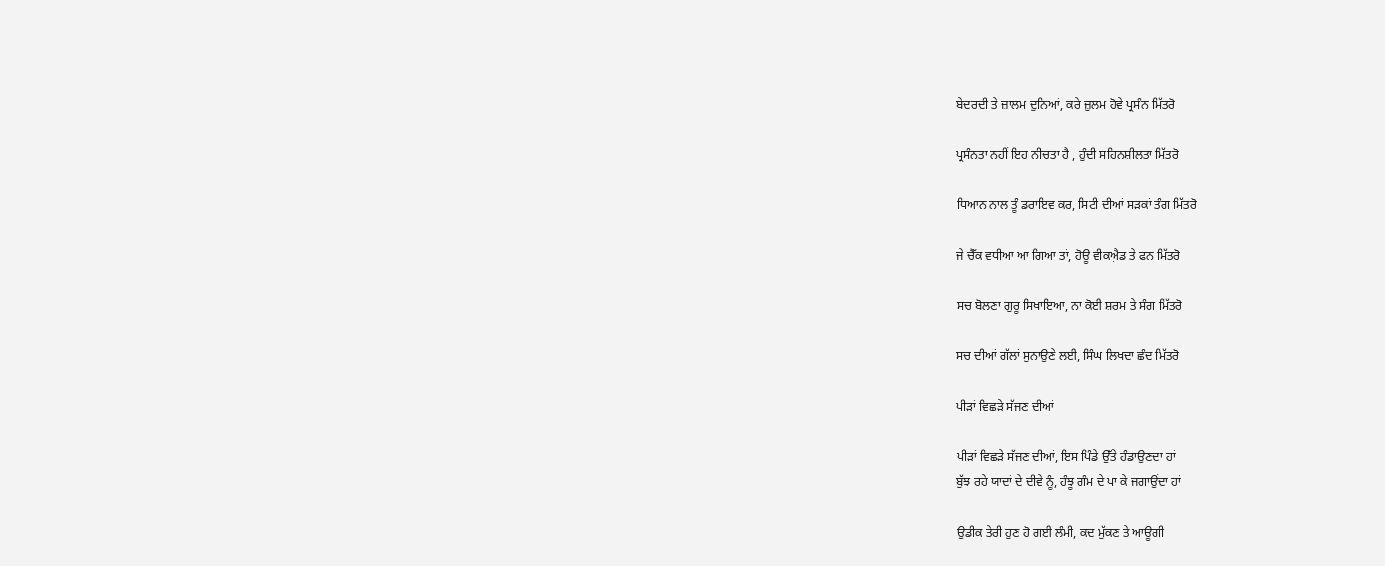ਬੇਦਰਦੀ ਤੇ ਜ਼ਾਲਮ ਦੁਨਿਆਂ, ਕਰੇ ਜ਼ੁਲਮ ਹੋਵੇ ਪ੍ਰਸੰਨ ਮਿੱਤਰੋ

ਪ੍ਰਸੰਨਤਾ ਨਹੀਂ ਇਹ ਨੀਚਤਾ ਹੈ , ਹੁੰਦੀ ਸਹਿਨਸ਼ੀਲਤਾ ਮਿੱਤਰੋ

ਧਿਆਨ ਨਾਲ ਤੂੰ ਡਰਾਇਵ ਕਰ, ਸਿਟੀ ਦੀਆਂ ਸੜਕਾਂ ਤੰਗ ਮਿੱਤਰੋ

ਜੇ ਚੈੱਕ ਵਧੀਆ ਆ ਗਿਆ ਤਾਂ, ਹੋਊ ਵੀਕਐ਼ਡ ਤੇ ਫਨ ਮਿੱਤਰੋ

ਸਚ ਬੋਲਣਾ ਗੁਰੂ ਸਿਖਾਇਆ, ਨਾ ਕੋਈ ਸ਼ਰਮ ਤੇ ਸੰਗ ਮਿੱਤਰੋ

ਸਚ ਦੀਆਂ ਗੱਲਾਂ ਸੁਨਾਉਣੇ ਲਈ, ਸਿੰਘ ਲਿਖਦਾ ਛੰਦ ਮਿੱਤਰੋ

ਪੀੜਾਂ ਵਿਛੜੇ ਸੱਜਣ ਦੀਆਂ

ਪੀੜਾਂ ਵਿਛੜੇ ਸੱਜਣ ਦੀਆਂ, ਇਸ ਪਿੰਡੇ ਉੱਤੇ ਹੰਡਾਉਣਦਾ ਹਾਂ
ਬੁੱਝ ਰਹੇ ਯਾਦਾਂ ਦੇ ਦੀਵੇ ਨੂੰ, ਹੰਝੂ ਗੰਮ ਦੇ ਪਾ ਕੇ ਜਗਾਉਂਦਾ ਹਾਂ

ਉਡੀਕ ਤੇਰੀ ਹੁਣ ਹੋ ਗਈ ਲੰਮੀ, ਕਦ ਮੁੱਕਣ ਤੇ ਆਊਗੀ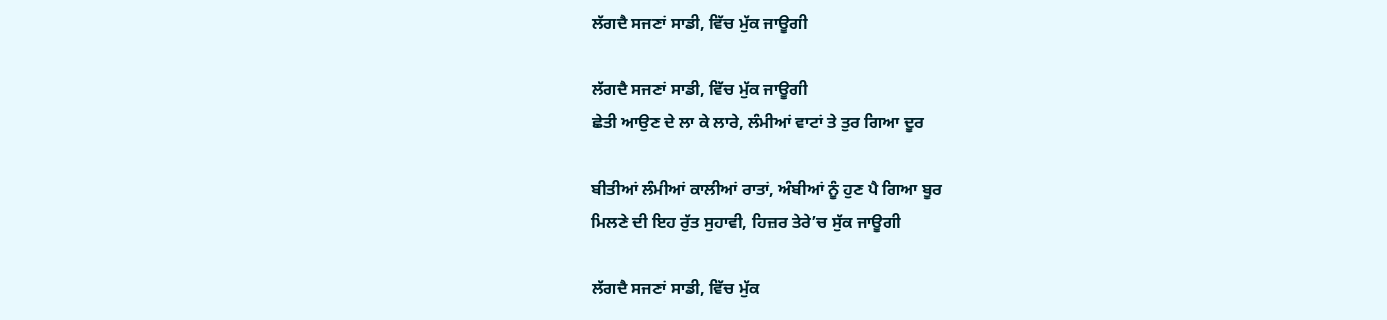ਲੱਗਦੈ ਸਜਣਾਂ ਸਾਡੀ, ਵਿੱਚ ਮੁੱਕ ਜਾਊਗੀ

ਲੱਗਦੈ ਸਜਣਾਂ ਸਾਡੀ, ਵਿੱਚ ਮੁੱਕ ਜਾਊਗੀ
ਛੇਤੀ ਆਉਣ ਦੇ ਲਾ ਕੇ ਲਾਰੇ, ਲੰਮੀਆਂ ਵਾਟਾਂ ਤੇ ਤੁਰ ਗਿਆ ਦੂਰ

ਬੀਤੀਆਂ ਲੰਮੀਆਂ ਕਾਲੀਆਂ ਰਾਤਾਂ, ਅੰਬੀਆਂ ਨੂੰ ਹੁਣ ਪੈ ਗਿਆ ਬੂਰ
ਮਿਲਣੇ ਦੀ ਇਹ ਰੁੱਤ ਸੁਹਾਵੀ, ਹਿਜ਼ਰ ਤੇਰੇ’ਚ ਸੁੱਕ ਜਾਊਗੀ

ਲੱਗਦੈ ਸਜਣਾਂ ਸਾਡੀ, ਵਿੱਚ ਮੁੱਕ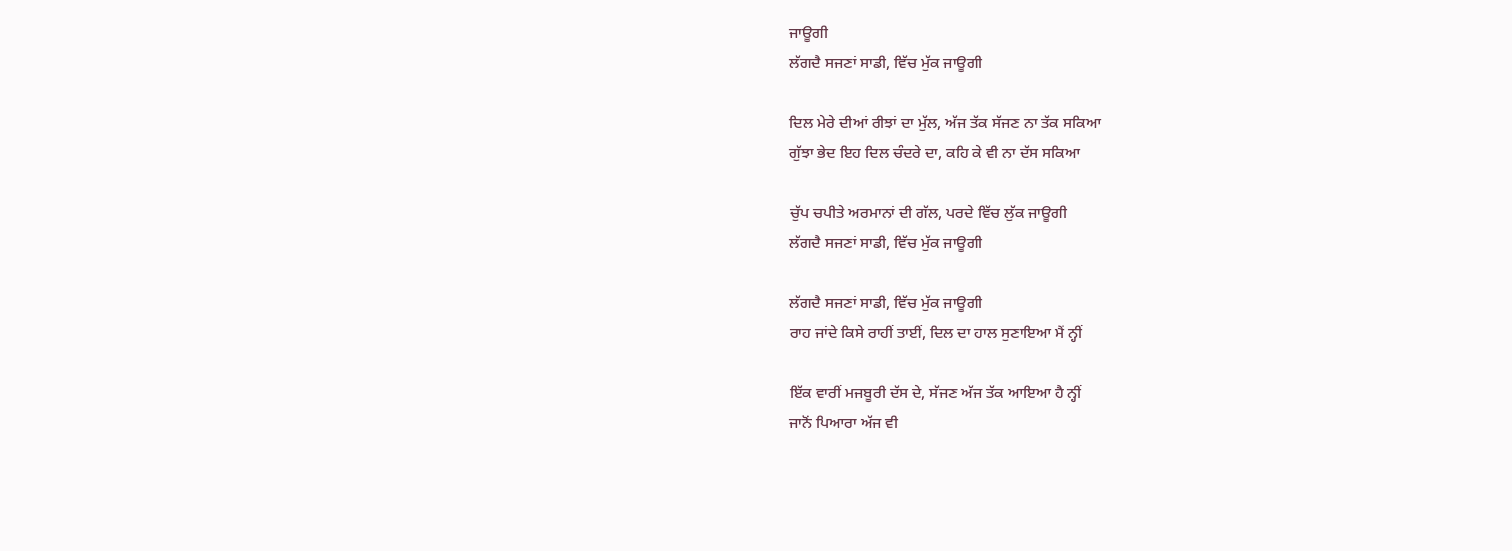ਜਾਊਗੀ
ਲੱਗਦੈ ਸਜਣਾਂ ਸਾਡੀ, ਵਿੱਚ ਮੁੱਕ ਜਾਊਗੀ

ਦਿਲ ਮੇਰੇ ਦੀਆਂ ਰੀਝਾਂ ਦਾ ਮੁੱਲ, ਅੱਜ ਤੱਕ ਸੱਜਣ ਨਾ ਤੱਕ ਸਕਿਆ
ਗੁੱਝਾ ਭੇਦ ਇਹ ਦਿਲ ਚੰਦਰੇ ਦਾ, ਕਹਿ ਕੇ ਵੀ ਨਾ ਦੱਸ ਸਕਿਆ

ਚੁੱਪ ਚਪੀਤੇ ਅਰਮਾਨਾਂ ਦੀ ਗੱਲ, ਪਰਦੇ ਵਿੱਚ ਲੁੱਕ ਜਾਊਗੀ
ਲੱਗਦੈ ਸਜਣਾਂ ਸਾਡੀ, ਵਿੱਚ ਮੁੱਕ ਜਾਊਗੀ

ਲੱਗਦੈ ਸਜਣਾਂ ਸਾਡੀ, ਵਿੱਚ ਮੁੱਕ ਜਾਊਗੀ
ਰਾਹ ਜਾਂਦੇ ਕਿਸੇ ਰਾਹੀਂ ਤਾਈਂ, ਦਿਲ ਦਾ ਹਾਲ ਸੁਣਾਇਆ ਮੈਂ ਨ੍ਹੀਂ

ਇੱਕ ਵਾਰੀਂ ਮਜਬੂਰੀ ਦੱਸ ਦੇ, ਸੱਜਣ ਅੱਜ ਤੱਕ ਆਇਆ ਹੈ ਨ੍ਹੀਂ
ਜਾਨੋਂ ਪਿਆਰਾ ਅੱਜ ਵੀ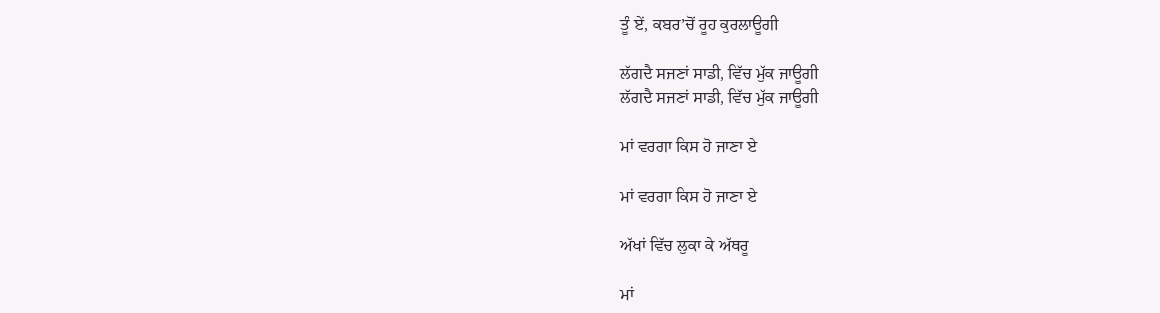ਤੂੰ ਏਂ, ਕਬਰ’ਚੋਂ ਰੂਹ ਕੁਰਲਾਊਗੀ

ਲੱਗਦੈ ਸਜਣਾਂ ਸਾਡੀ, ਵਿੱਚ ਮੁੱਕ ਜਾਊਗੀ
ਲੱਗਦੈ ਸਜਣਾਂ ਸਾਡੀ, ਵਿੱਚ ਮੁੱਕ ਜਾਊਗੀ

ਮਾਂ ਵਰਗਾ ਕਿਸ ਹੋ ਜਾਣਾ ਏ

ਮਾਂ ਵਰਗਾ ਕਿਸ ਹੋ ਜਾਣਾ ਏ

ਅੱਖਾਂ ਵਿੱਚ ਲੁਕਾ ਕੇ ਅੱਥਰੂ

ਮਾਂ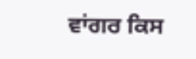ਵਾਂਗਰ ਕਿਸ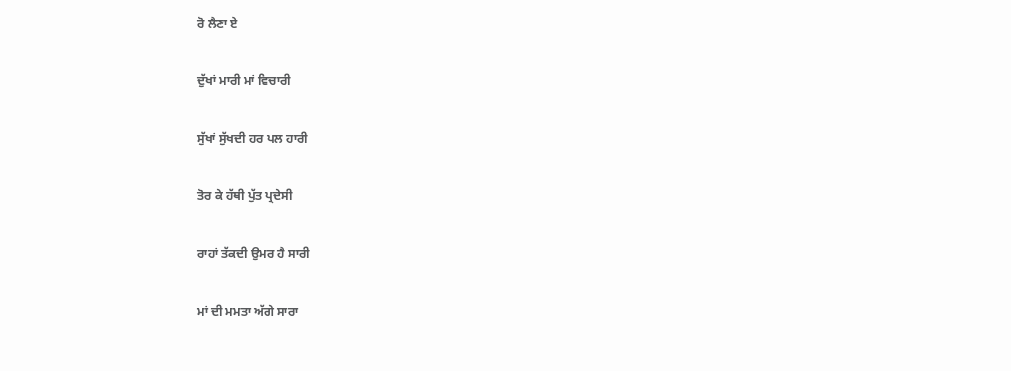ਰੋ ਲੈਣਾ ਏ

ਦੁੱਖਾਂ ਮਾਰੀ ਮਾਂ ਵਿਚਾਰੀ

ਸੁੱਖਾਂ ਸੁੱਖਦੀ ਹਰ ਪਲ ਹਾਰੀ

ਤੋਰ ਕੇ ਹੱਥੀ ਪੁੱਤ ਪ੍ਰਦੇਸੀ

ਰਾਹਾਂ ਤੱਕਦੀ ਉਮਰ ਹੈ ਸਾਰੀ

ਮਾਂ ਦੀ ਮਮਤਾ ਅੱਗੇ ਸਾਰਾ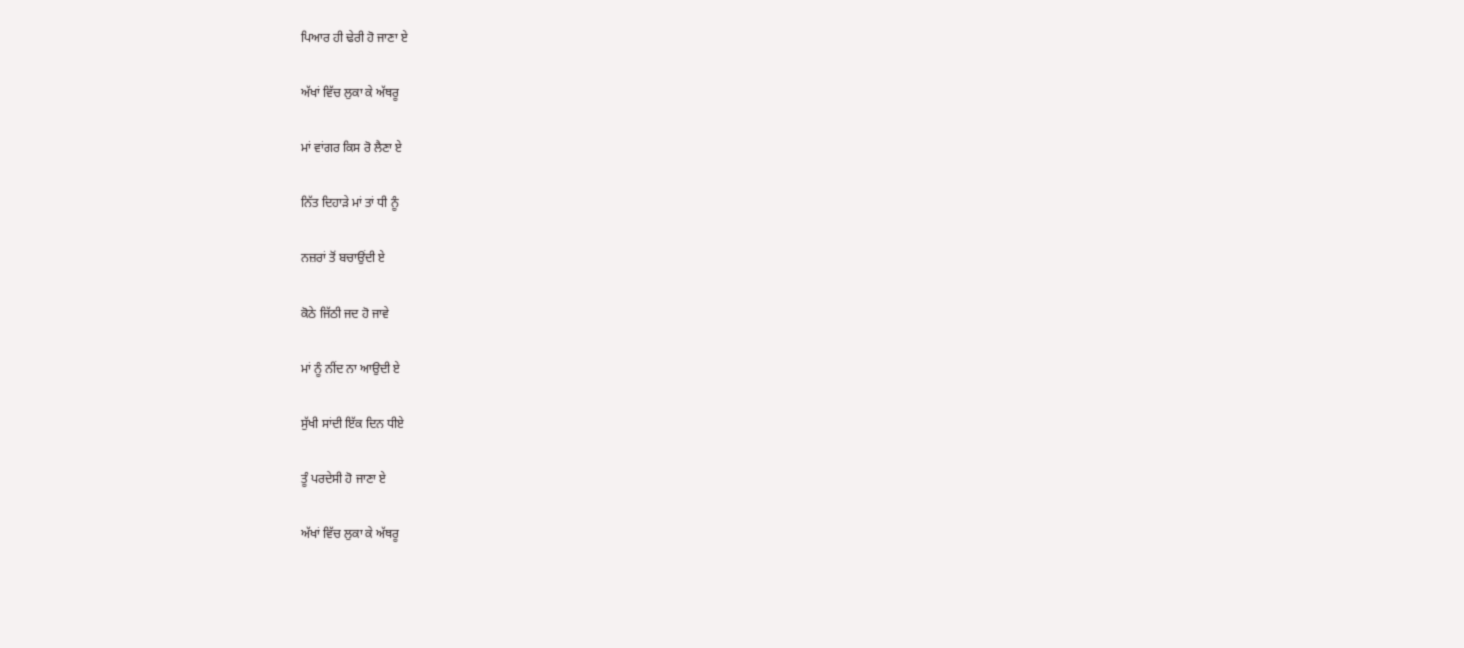ਪਿਆਰ ਹੀ ਢੇਰੀ ਹੋ ਜਾਣਾ ਏ

ਅੱਖਾਂ ਵਿੱਚ ਲੁਕਾ ਕੇ ਅੱਥਰੂ

ਮਾਂ ਵਾਂਗਰ ਕਿਸ ਰੋ ਲੈਣਾ ਏ

ਨਿੱਤ ਦਿਹਾੜੇ ਮਾਂ ਤਾਂ ਧੀ ਨੂੰ

ਨਜ਼ਰਾਂ ਤੋਂ ਬਚਾਉਂਦੀ ਏ

ਕੋਠੇ ਜਿੱਠੀ ਜਦ ਹੋ ਜਾਵੇ

ਮਾਂ ਨੂੰ ਨੀਂਦ ਨਾ ਆਉਦੀ ਏ

ਸੁੱਖੀ ਸਾਂਦੀ ਇੱਕ ਦਿਨ ਧੀਏ

ਤੂੰ ਪਰਦੇਸੀ ਹੋ ਜਾਣਾ ਏ

ਅੱਖਾਂ ਵਿੱਚ ਲੁਕਾ ਕੇ ਅੱਥਰੂ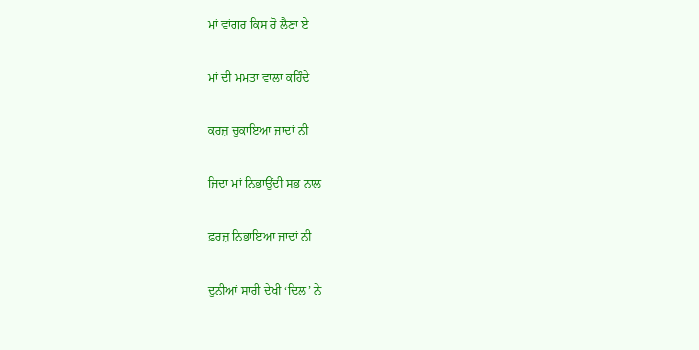ਮਾਂ ਵਾਂਗਰ ਕਿਸ ਰੋ ਲੈਣਾ ਏ

ਮਾਂ ਦੀ ਮਮਤਾ ਵਾਲਾ ਕਹਿੰਦੇ

ਕਰਜ਼ ਚੁਕਾਇਆ ਜਾਦਾਂ ਨੀ

ਜਿਦਾ ਮਾਂ ਨਿਭਾਉਂਦੀ ਸਭ ਨਾਲ

ਫ਼ਰਜ਼ ਨਿਭਾਇਆ ਜਾਦਾਂ ਨੀ

ਦੁਨੀਆਂ ਸਾਰੀ ਦੇਖੀ ‘ਦਿਲ’ ਨੇ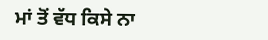ਮਾਂ ਤੋਂ ਵੱਧ ਕਿਸੇ ਨਾ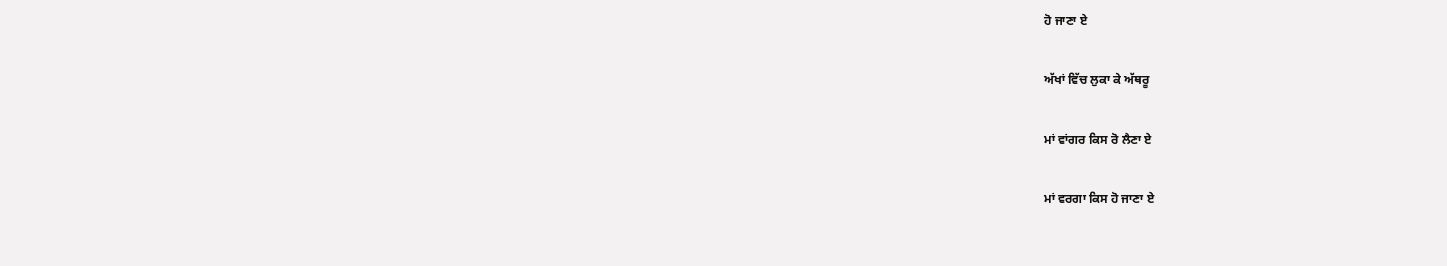ਹੋ ਜਾਣਾ ਏ

ਅੱਖਾਂ ਵਿੱਚ ਲੁਕਾ ਕੇ ਅੱਥਰੂ

ਮਾਂ ਵਾਂਗਰ ਕਿਸ ਰੋ ਲੈਣਾ ਏ

ਮਾਂ ਵਰਗਾ ਕਿਸ ਹੋ ਜਾਣਾ ਏ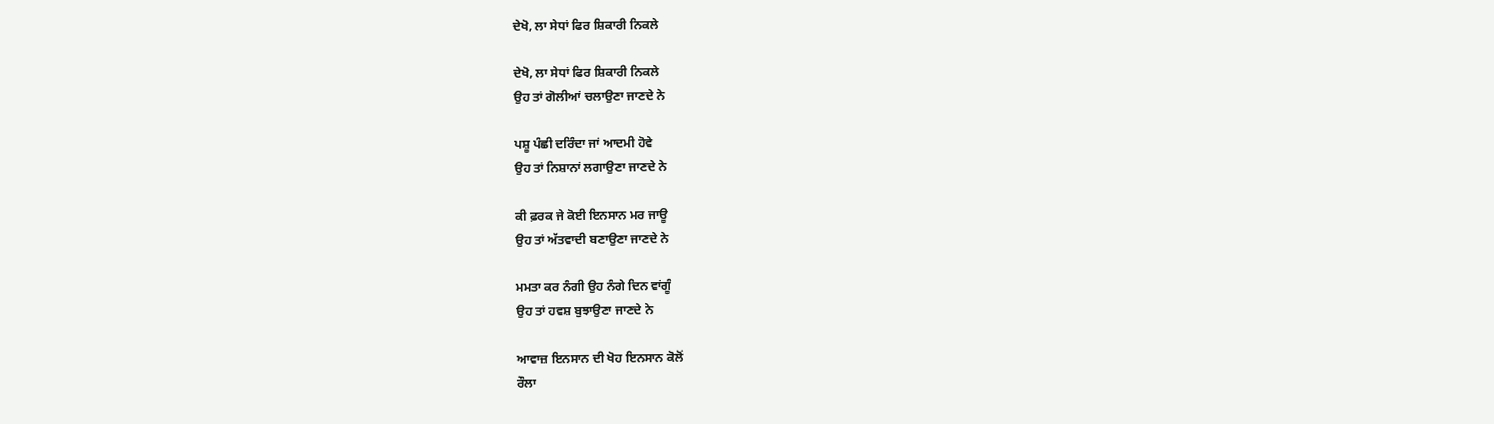ਦੇਖੋ, ਲਾ ਸੇਧਾਂ ਫਿਰ ਸ਼ਿਕਾਰੀ ਨਿਕਲੇ

ਦੇਖੋ, ਲਾ ਸੇਧਾਂ ਫਿਰ ਸ਼ਿਕਾਰੀ ਨਿਕਲੇ
ਉਹ ਤਾਂ ਗੋਲੀਆਂ ਚਲਾਉਣਾ ਜਾਣਦੇ ਨੇ

ਪਸ਼ੂ ਪੰਛੀ ਦਰਿੰਦਾ ਜਾਂ ਆਦਮੀ ਹੋਵੇ
ਉਹ ਤਾਂ ਨਿਸ਼ਾਨਾਂ ਲਗਾਉਣਾ ਜਾਣਦੇ ਨੇ

ਕੀ ਫ਼ਰਕ ਜੇ ਕੋਈ ਇਨਸਾਨ ਮਰ ਜਾਊ
ਉਹ ਤਾਂ ਅੱਤਵਾਦੀ ਬਣਾਉਣਾ ਜਾਣਦੇ ਨੇ

ਮਮਤਾ ਕਰ ਨੰਗੀ ਉਹ ਨੰਗੇ ਦਿਨ ਵਾਂਗੂੰ
ਉਹ ਤਾਂ ਹਵਸ਼ ਬੁਝਾਉਣਾ ਜਾਣਦੇ ਨੇ

ਆਵਾਜ਼ ਇਨਸਾਨ ਦੀ ਖੋਹ ਇਨਸਾਨ ਕੋਲੋਂ
ਰੌਲਾ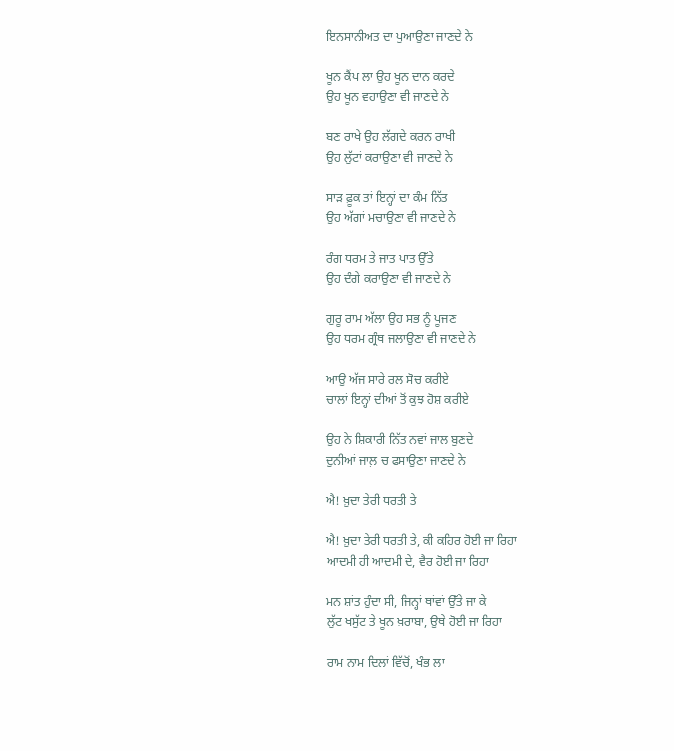ਇਨਸਾਨੀਅਤ ਦਾ ਪੁਆਉਣਾ ਜਾਣਦੇ ਨੇ

ਖੂਨ ਕੈਂਪ ਲਾ ਉਹ ਖੂਨ ਦਾਨ ਕਰਦੇ
ਉਹ ਖੂਨ ਵਹਾਉਣਾ ਵੀ ਜਾਣਦੇ ਨੇ

ਬਣ ਰਾਖੇ ਉਹ ਲੱਗਦੇ ਕਰਨ ਰਾਖੀ
ਉਹ ਲੁੱਟਾਂ ਕਰਾਉਣਾ ਵੀ ਜਾਣਦੇ ਨੇ

ਸਾੜ ਫ਼ੂਕ ਤਾਂ ਇਨ੍ਹਾਂ ਦਾ ਕੰਮ ਨਿੱਤ
ਉਹ ਅੱਗਾਂ ਮਚਾਉਣਾ ਵੀ ਜਾਣਦੇ ਨੇ

ਰੰਗ ਧਰਮ ਤੇ ਜਾਤ ਪਾਤ ਉੱਤੇ
ਉਹ ਦੰਗੇ ਕਰਾਉਣਾ ਵੀ ਜਾਣਦੇ ਨੇ

ਗੁਰੂ ਰਾਮ ਅੱਲਾ ਉਹ ਸਭ ਨੂੰ ਪੂਜਣ
ਉਹ ਧਰਮ ਗ੍ਰੰਥ ਜਲਾਉਣਾ ਵੀ ਜਾਣਦੇ ਨੇ

ਆਉ ਅੱਜ ਸਾਰੇ ਰਲ ਸੋਚ ਕਰੀਏ
ਚਾਲਾਂ ਇਨ੍ਹਾਂ ਦੀਆਂ ਤੋਂ ਕੁਝ ਹੋਸ਼ ਕਰੀਏ

ਉਹ ਨੇ ਸ਼ਿਕਾਰੀ ਨਿੱਤ ਨਵਾਂ ਜਾਲ ਬੁਣਦੇ
ਦੁਨੀਆਂ ਜਾਲ਼ ਚ ਫਸਾਉਣਾ ਜਾਣਦੇ ਨੇ

ਐ! ਖ਼ੁਦਾ ਤੇਰੀ ਧਰਤੀ ਤੇ

ਐ! ਖ਼ੁਦਾ ਤੇਰੀ ਧਰਤੀ ਤੇ, ਕੀ ਕਹਿਰ ਹੋਈ ਜਾ ਰਿਹਾ
ਆਦਮੀ ਹੀ ਆਦਮੀ ਦੇ, ਵੈਰ ਹੋਈ ਜਾ ਰਿਹਾ

ਮਨ ਸ਼ਾਂਤ ਹੁੰਦਾ ਸੀ, ਜਿਨ੍ਹਾਂ ਥਾਂਵਾਂ ਉੱਤੇ ਜਾ ਕੇ
ਲੁੱਟ ਖਸੁੱਟ ਤੇ ਖੂਨ ਖ਼ਰਾਬਾ, ਉਥੇ ਹੋਈ ਜਾ ਰਿਹਾ

ਰਾਮ ਨਾਮ ਦਿਲਾਂ ਵਿੱਚੋਂ, ਖੰਭ ਲਾ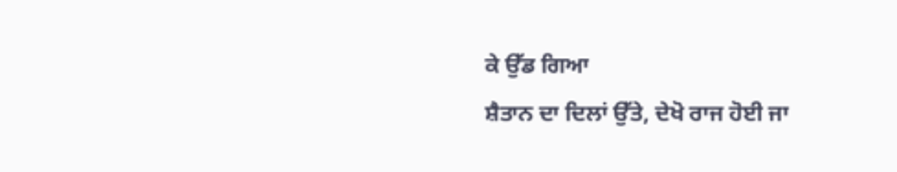ਕੇ ਉੱਡ ਗਿਆ
ਸ਼ੈਤਾਨ ਦਾ ਦਿਲਾਂ ਉੱਤੇ, ਦੇਖੋ ਰਾਜ ਹੋਈ ਜਾ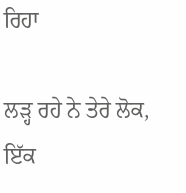ਰਿਹਾ

ਲੜ੍ਹ ਰਹੇ ਨੇ ਤੇਰੇ ਲੋਕ, ਇੱਕ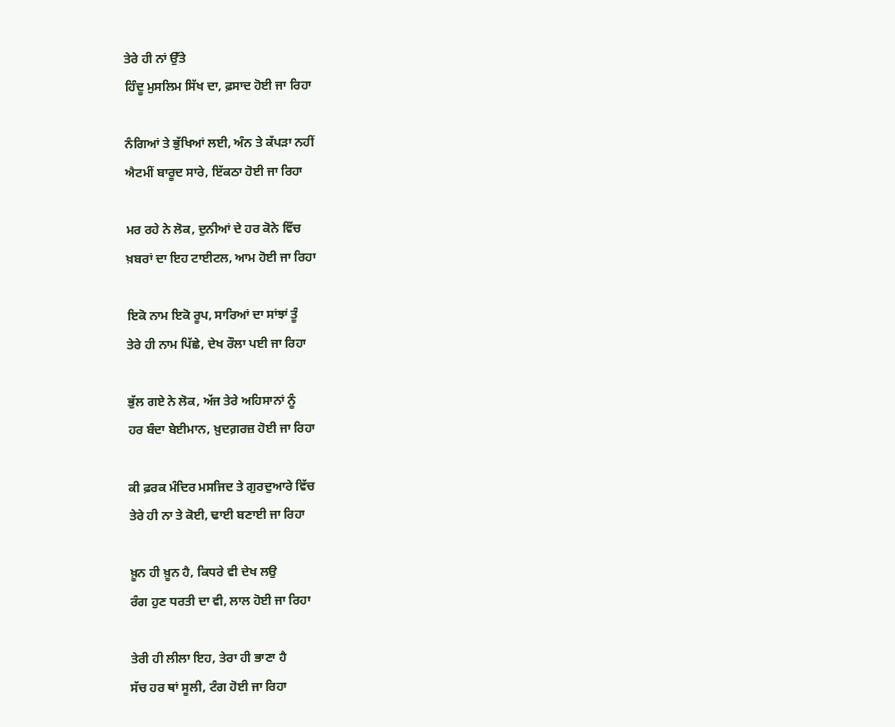ਤੇਰੇ ਹੀ ਨਾਂ ਉੱਤੇ
ਹਿੰਦੂ ਮੁਸਲਿਮ ਸਿੱਖ ਦਾ, ਫ਼ਸਾਦ ਹੋਈ ਜਾ ਰਿਹਾ

ਨੰਗਿਆਂ ਤੇ ਭੁੱਖਿਆਂ ਲਈ, ਅੰਨ ਤੇ ਕੱਪੜਾ ਨਹੀਂ
ਐਟਮੀਂ ਬਾਰੂਦ ਸਾਰੇ, ਇੱਕਠਾ ਹੋਈ ਜਾ ਰਿਹਾ

ਮਰ ਰਹੇ ਨੇ ਲੋਕ, ਦੁਨੀਆਂ ਦੇ ਹਰ ਕੋਨੇ ਵਿੱਚ
ਖ਼ਬਰਾਂ ਦਾ ਇਹ ਟਾਈਟਲ, ਆਮ ਹੋਈ ਜਾ ਰਿਹਾ

ਇਕੋ ਨਾਮ ਇਕੋ ਰੂਪ, ਸਾਰਿਆਂ ਦਾ ਸਾਂਝਾਂ ਤੂੰ
ਤੇਰੇ ਹੀ ਨਾਮ ਪਿੱਛੇ, ਦੇਖ ਰੌਲਾ ਪਈ ਜਾ ਰਿਹਾ

ਭੁੱਲ ਗਏ ਨੇ ਲੋਕ, ਅੱਜ ਤੇਰੇ ਅਹਿਸਾਨਾਂ ਨੂੰ
ਹਰ ਬੰਦਾ ਬੇਈਮਾਨ, ਖ਼ੁਦਗ਼ਰਜ਼ ਹੋਈ ਜਾ ਰਿਹਾ

ਕੀ ਫ਼ਰਕ ਮੰਦਿਰ ਮਸਜਿਦ ਤੇ ਗੁਰਦੁਆਰੇ ਵਿੱਚ
ਤੇਰੇ ਹੀ ਨਾ ਤੇ ਕੋਈ, ਢਾਈ ਬਣਾਈ ਜਾ ਰਿਹਾ

ਖ਼ੂਨ ਹੀ ਖ਼ੂਨ ਹੈ, ਕਿਧਰੇ ਵੀ ਦੇਖ ਲਉ
ਰੰਗ ਹੁਣ ਧਰਤੀ ਦਾ ਵੀ, ਲਾਲ ਹੋਈ ਜਾ ਰਿਹਾ

ਤੇਰੀ ਹੀ ਲੀਲਾ ਇਹ, ਤੇਰਾ ਹੀ ਭਾਣਾ ਹੈ
ਸੱਚ ਹਰ ਥਾਂ ਸੂਲੀ, ਟੰਗ ਹੋਈ ਜਾ ਰਿਹਾ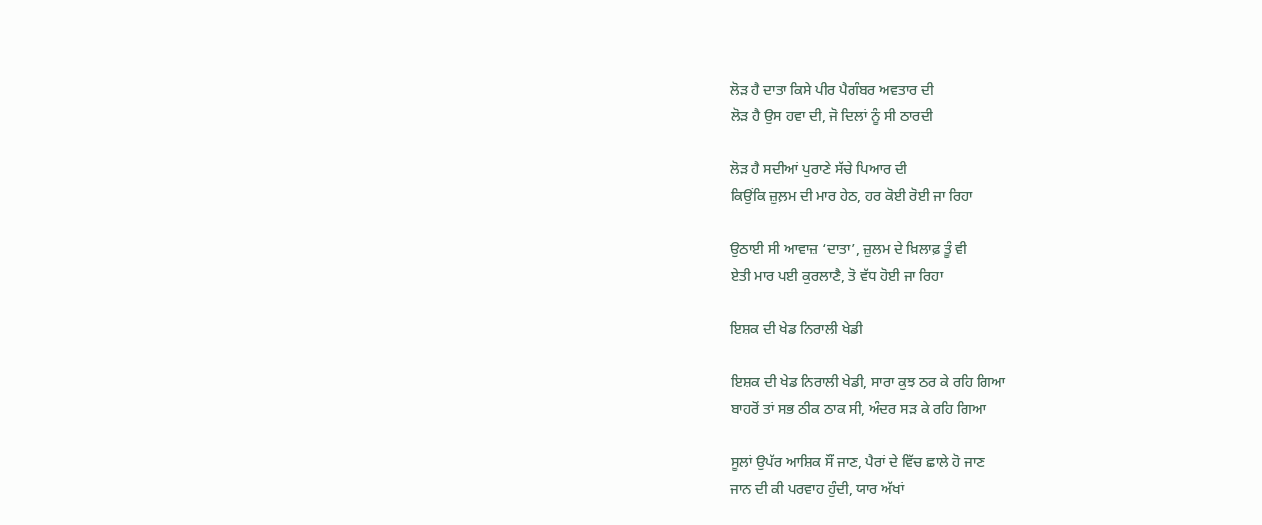ਲੋੜ ਹੈ ਦਾਤਾ ਕਿਸੇ ਪੀਰ ਪੈਗੰਬਰ ਅਵਤਾਰ ਦੀ
ਲੋੜ ਹੈ ਉਸ ਹਵਾ ਦੀ, ਜੋ ਦਿਲਾਂ ਨੂੰ ਸੀ ਠਾਰਦੀ

ਲੋੜ ਹੈ ਸਦੀਆਂ ਪੁਰਾਣੇ ਸੱਚੇ ਪਿਆਰ ਦੀ
ਕਿਉਂਕਿ ਜ਼ੁਲ਼ਮ ਦੀ ਮਾਰ ਹੇਠ, ਹਰ ਕੋਈ ਰੋਈ ਜਾ ਰਿਹਾ

ਉਠਾਈ ਸੀ ਆਵਾਜ਼ ‘ਦਾਤਾ’, ਜ਼ੁਲਮ ਦੇ ਖ਼ਿਲਾਫ਼ ਤੂੰ ਵੀ
ਏਤੀ ਮਾਰ ਪਈ ਕੁਰਲਾਣੈ, ਤੋ ਵੱਧ ਹੋਈ ਜਾ ਰਿਹਾ

ਇਸ਼ਕ ਦੀ ਖੇਡ ਨਿਰਾਲੀ ਖੇਡੀ

ਇਸ਼ਕ ਦੀ ਖੇਡ ਨਿਰਾਲੀ ਖੇਡੀ, ਸਾਰਾ ਕੁਝ ਠਰ ਕੇ ਰਹਿ ਗਿਆ
ਬਾਹਰੋਂ ਤਾਂ ਸਭ ਠੀਕ ਠਾਕ ਸੀ, ਅੰਦਰ ਸੜ ਕੇ ਰਹਿ ਗਿਆ

ਸੂਲਾਂ ਉਪੱਰ ਆਸ਼ਿਕ ਸੌਂ ਜਾਣ, ਪੈਰਾਂ ਦੇ ਵਿੱਚ ਛਾਲੇ ਹੋ ਜਾਣ
ਜਾਨ ਦੀ ਕੀ ਪਰਵਾਹ ਹੁੰਦੀ, ਯਾਰ ਅੱਖਾਂ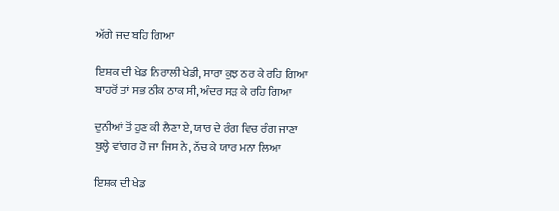ਅੱਗੇ ਜਦ ਬਹਿ ਗਿਆ

ਇਸ਼ਕ ਦੀ ਖੇਡ ਨਿਰਾਲੀ ਖੇਡੀ, ਸਾਰਾ ਕੁਝ ਠਰ ਕੇ ਰਹਿ ਗਿਆ
ਬਾਹਰੋਂ ਤਾਂ ਸਭ ਠੀਕ ਠਾਕ ਸੀ, ਅੰਦਰ ਸੜ ਕੇ ਰਹਿ ਗਿਆ

ਦੁਨੀਆਂ ਤੋਂ ਹੁਣ ਕੀ ਲੈਣਾ ਏ, ਯਾਰ ਦੇ ਰੰਗ ਵਿਚ ਰੰਗ ਜਾਣਾ
ਬੁਲ੍ਹੇ ਵਾਂਗਰ ਹੋ ਜਾ ਜਿਸ ਨੇ, ਨੱਚ ਕੇ ਯਾਰ ਮਨਾ ਲਿਆ

ਇਸ਼ਕ ਦੀ ਖੇਡ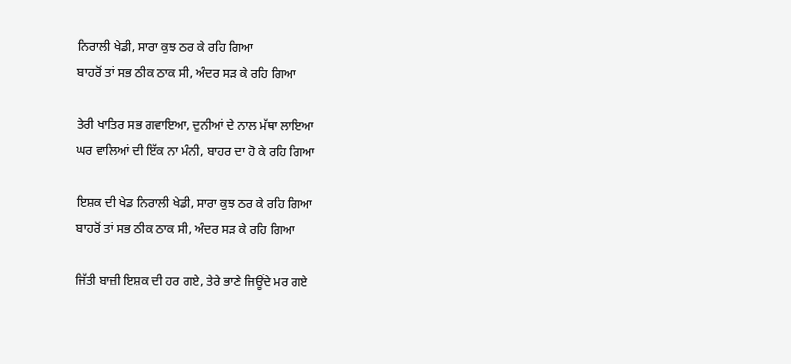ਨਿਰਾਲੀ ਖੇਡੀ, ਸਾਰਾ ਕੁਝ ਠਰ ਕੇ ਰਹਿ ਗਿਆ
ਬਾਹਰੋਂ ਤਾਂ ਸਭ ਠੀਕ ਠਾਕ ਸੀ, ਅੰਦਰ ਸੜ ਕੇ ਰਹਿ ਗਿਆ

ਤੇਰੀ ਖਾਤਿਰ ਸਭ ਗਵਾਇਆ, ਦੁਨੀਆਂ ਦੇ ਨਾਲ ਮੱਥਾ ਲਾਇਆ
ਘਰ ਵਾਲਿਆਂ ਦੀ ਇੱਕ ਨਾ ਮੰਨੀ, ਬਾਹਰ ਦਾ ਹੋ ਕੇ ਰਹਿ ਗਿਆ

ਇਸ਼ਕ ਦੀ ਖੇਡ ਨਿਰਾਲੀ ਖੇਡੀ, ਸਾਰਾ ਕੁਝ ਠਰ ਕੇ ਰਹਿ ਗਿਆ
ਬਾਹਰੋਂ ਤਾਂ ਸਭ ਠੀਕ ਠਾਕ ਸੀ, ਅੰਦਰ ਸੜ ਕੇ ਰਹਿ ਗਿਆ

ਜਿੱਤੀ ਬਾਜ਼ੀ ਇਸ਼ਕ ਦੀ ਹਰ ਗਏ, ਤੇਰੇ ਭਾਣੇ ਜਿਊਂਦੇ ਮਰ ਗਏ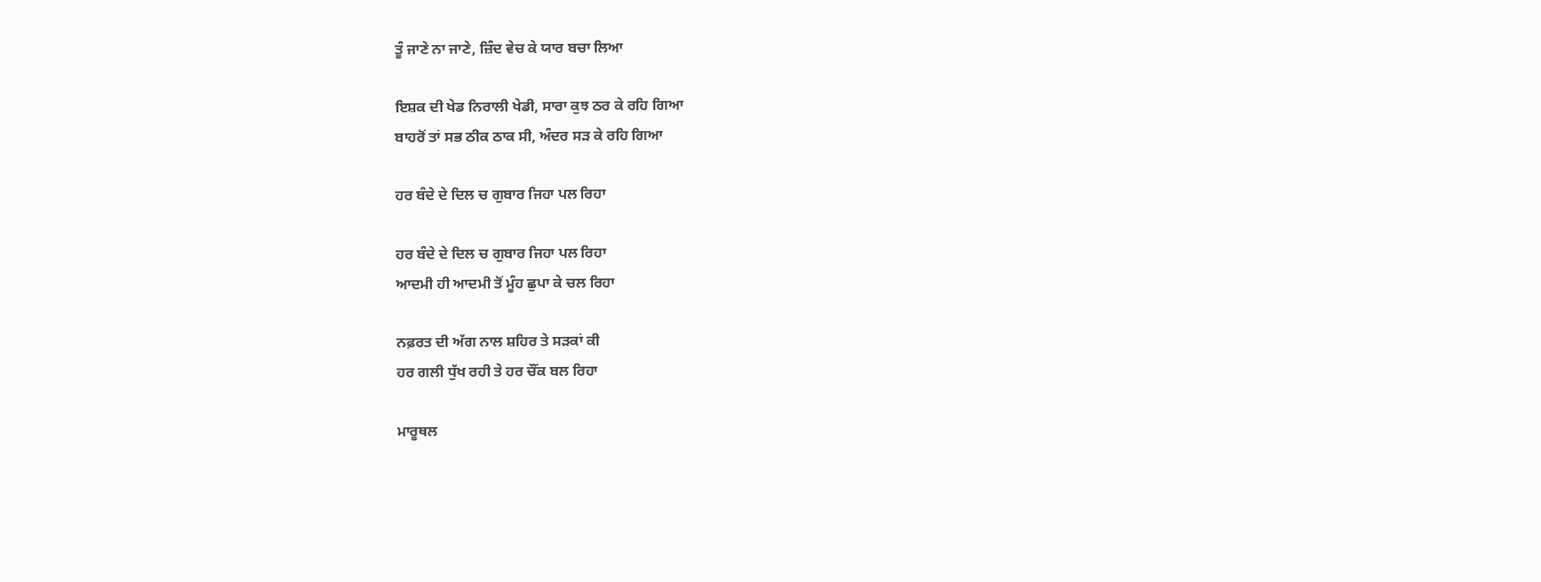ਤੂੰ ਜਾਣੇ ਨਾ ਜਾਣੇ, ਜ਼ਿੰਦ ਵੇਚ ਕੇ ਯਾਰ ਬਚਾ ਲਿਆ

ਇਸ਼ਕ ਦੀ ਖੇਡ ਨਿਰਾਲੀ ਖੇਡੀ, ਸਾਰਾ ਕੁਝ ਠਰ ਕੇ ਰਹਿ ਗਿਆ
ਬਾਹਰੋਂ ਤਾਂ ਸਭ ਠੀਕ ਠਾਕ ਸੀ, ਅੰਦਰ ਸੜ ਕੇ ਰਹਿ ਗਿਆ

ਹਰ ਬੰਦੇ ਦੇ ਦਿਲ ਚ ਗੁਬਾਰ ਜਿਹਾ ਪਲ ਰਿਹਾ

ਹਰ ਬੰਦੇ ਦੇ ਦਿਲ ਚ ਗੁਬਾਰ ਜਿਹਾ ਪਲ ਰਿਹਾ
ਆਦਮੀ ਹੀ ਆਦਮੀ ਤੋਂ ਮੂੰਹ ਛੁਪਾ ਕੇ ਚਲ ਰਿਹਾ

ਨਫ਼ਰਤ ਦੀ ਅੱਗ ਨਾਲ ਸ਼ਹਿਰ ਤੇ ਸੜਕਾਂ ਕੀ
ਹਰ ਗਲੀ ਧੁੱਖ ਰਹੀ ਤੇ ਹਰ ਚੌਂਕ ਬਲ ਰਿਹਾ

ਮਾਰੂਥਲ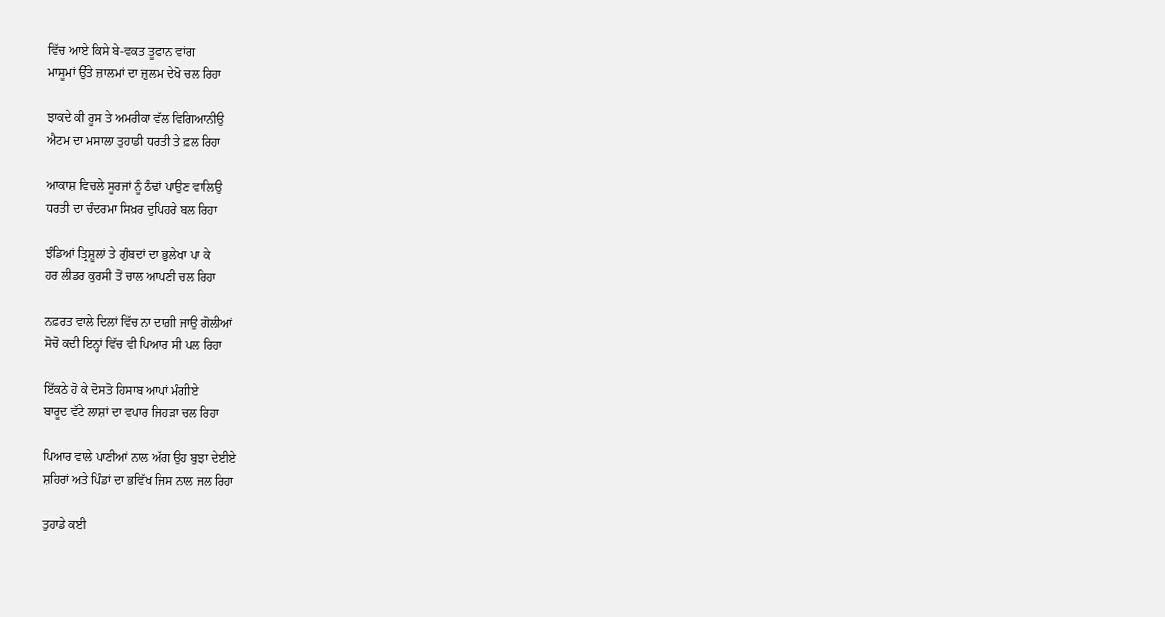ਵਿੱਚ ਆਏ ਕਿਸੇ ਬੇ-ਵਕਤ ਤੂਫਾਨ ਵਾਂਗ
ਮਾਸੂਮਾਂ ਉੱਤੇ ਜ਼ਾਲਮਾਂ ਦਾ ਜ਼ੁਲਮ ਦੇਖੋ ਚਲ ਰਿਹਾ

ਝਾਕਦੇ ਕੀ ਰੂਸ ਤੇ ਅਮਰੀਕਾ ਵੱਲ ਵਿਗਿਆਨੀਉ
ਐਟਮ ਦਾ ਮਸਾਲਾ ਤੁਹਾਡੀ ਧਰਤੀ ਤੇ ਫ਼ਲ ਰਿਹਾ

ਆਕਾਸ਼ ਵਿਚਲੇ ਸੂਰਜਾਂ ਨੂੰ ਠੰਢਾਂ ਪਾਉਣ ਵਾਲਿਉ
ਧਰਤੀ ਦਾ ਚੰਦਰਮਾ ਸਿਖ਼ਰ ਦੁਪਿਹਰੇ ਬਲ ਰਿਹਾ

ਝੰਡਿਆਂ ਤ੍ਰਿਸ਼ੂਲਾਂ ਤੇ ਗੁੰਬਦਾਂ ਦਾ ਭੁਲੇਖਾ ਪਾ ਕੇ
ਹਰ ਲੀਡਰ ਕੁਰਸੀ ਤੋਂ ਚਾਲ ਆਪਣੀ ਚਲ ਰਿਹਾ

ਨਫ਼ਰਤ ਵਾਲੇ ਦਿਲਾਂ ਵਿੱਚ ਨਾ ਦਾਗ਼ੀ ਜਾਉ ਗੋਲੀਆਂ
ਸੋਚੋ ਕਦੀ ਇਨ੍ਹਾਂ ਵਿੱਚ ਵੀ ਪਿਆਰ ਸੀ ਪਲ ਰਿਹਾ

ਇੱਕਠੇ ਹੋ ਕੇ ਦੋਸਤੋ ਹਿਸਾਬ ਆਪਾਂ ਮੰਗੀਏ
ਬਾਰੂਦ ਵੱਟੇ ਲਾਸ਼ਾਂ ਦਾ ਵਪਾਰ ਜਿਹੜਾ ਚਲ ਰਿਹਾ

ਪਿਆਰ ਵਾਲੇ ਪਾਣੀਆਂ ਨਾਲ ਅੱਗ ਉਹ ਬੁਝਾ ਦੇਈਏ
ਸ਼ਹਿਰਾਂ ਅਤੇ ਪਿੰਡਾਂ ਦਾ ਭਵਿੱਖ ਜਿਸ ਨਾਲ ਜਲ ਰਿਹਾ

ਤੁਹਾਡੇ ਕਈ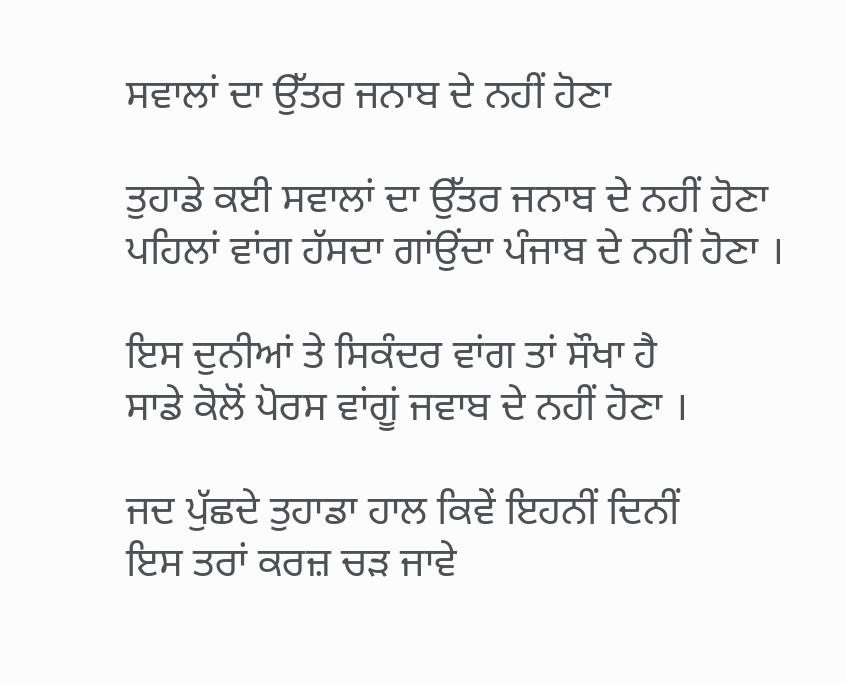ਸਵਾਲਾਂ ਦਾ ਉੱਤਰ ਜਨਾਬ ਦੇ ਨਹੀਂ ਹੋਣਾ

ਤੁਹਾਡੇ ਕਈ ਸਵਾਲਾਂ ਦਾ ਉੱਤਰ ਜਨਾਬ ਦੇ ਨਹੀਂ ਹੋਣਾ
ਪਹਿਲਾਂ ਵਾਂਗ ਹੱਸਦਾ ਗਾਂਉਂਦਾ ਪੰਜਾਬ ਦੇ ਨਹੀਂ ਹੋਣਾ ।

ਇਸ ਦੁਨੀਆਂ ਤੇ ਸਿਕੰਦਰ ਵਾਂਗ ਤਾਂ ਸੌਖਾ ਹੈ
ਸਾਡੇ ਕੋਲੋਂ ਪੋਰਸ ਵਾਂਗੂਂ ਜਵਾਬ ਦੇ ਨਹੀਂ ਹੋਣਾ ।

ਜਦ ਪੁੱਛਦੇ ਤੁਹਾਡਾ ਹਾਲ ਕਿਵੇਂ ਇਹਨੀਂ ਦਿਨੀਂ
ਇਸ ਤਰਾਂ ਕਰਜ਼ ਚੜ ਜਾਵੇ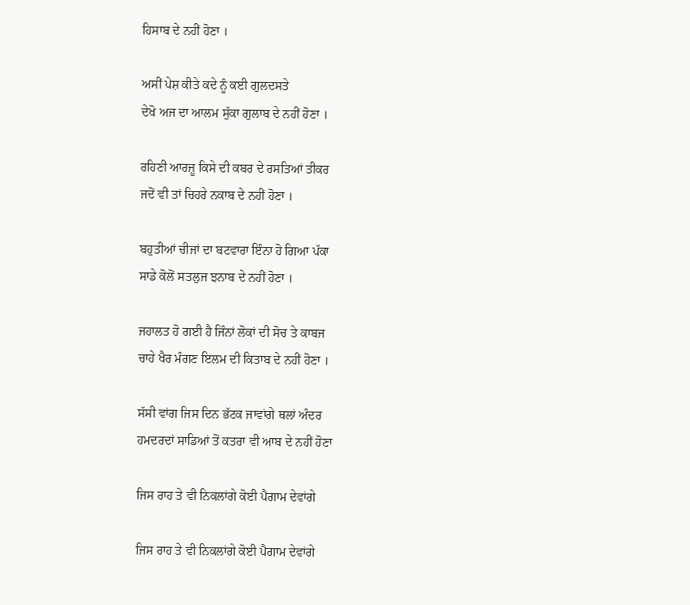ਹਿਸਾਬ ਦੇ ਨਹੀਂ ਹੋਣਾ ।

ਅਸੀਂ ਪੇਸ਼ ਕੀਤੇ ਕਦੇ ਨੂੰ ਕਈ ਗੁਲਦਸਤੇ
ਦੇਖੋ ਅਜ ਦਾ ਆਲਮ ਸੁੱਕਾ ਗੁਲਾਬ ਦੇ ਨਹੀਂ ਹੋਣਾ ।

ਰਹਿਣੀ ਆਰਜ਼ੂ ਕਿਸੇ ਦੀ ਕਬਰ ਦੇ ਰਸਤਿਆਂ ਤੀਕਰ
ਜਦੋਂ ਵੀ ਤਾਂ ਚਿਹਰੇ ਨਕਾਬ ਦੇ ਨਹੀਂ ਹੋਣਾ ।

ਬਹੁਤੀਆਂ ਚੀਜਾਂ ਦਾ ਬਟਵਾਰਾ ਇੰਨਾ ਹੋ ਗਿਆ ਪੱਕਾ
ਸਾਡੇ ਕੋਲੋਂ ਸਤਲੁਜ ਝਨਾਬ ਦੇ ਨਹੀਂ ਹੋਣਾ ।

ਜਹਾਲਤ ਹੋ ਗਈ ਹੈ ਜਿੰਨਾਂ ਲੋਕਾਂ ਦੀ ਸੋਚ ਤੇ ਕਾਬਜ
ਚਾਹੇ ਖੈਰ ਮੰਗਣ ਇਲਮ ਦੀ ਕਿਤਾਬ ਦੇ ਨਹੀਂ ਹੋਣਾ ।

ਸੱਸੀ ਵਾਂਗ ਜਿਸ ਦਿਨ ਭੱਟਕ ਜਾਵਾਂਗੇ ਥਲਾਂ ਅੰਦਰ
ਹਮਦਰਦਾਂ ਸਾਡਿਆਂ ਤੋਂ ਕਤਰਾ ਵੀ ਆਬ ਦੇ ਨਹੀਂ ਹੋਣਾ

ਜਿਸ ਰਾਹ ਤੇ ਵੀ ਨਿਕਲਾਂਗੇ ਕੋਈ ਪੈਗਾਮ ਦੇਵਾਂਗੇ

ਜਿਸ ਰਾਹ ਤੇ ਵੀ ਨਿਕਲਾਂਗੇ ਕੋਈ ਪੈਗਾਮ ਦੇਵਾਂਗੇ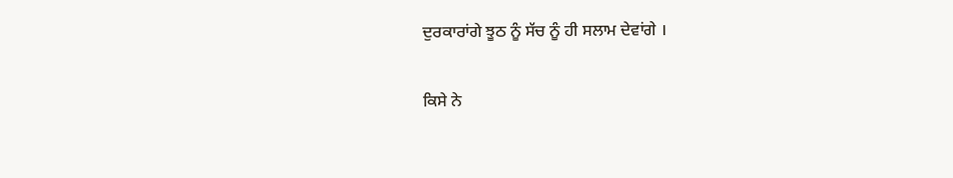ਦੁਰਕਾਰਾਂਗੇ ਝੂਠ ਨੂੰ ਸੱਚ ਨੂੰ ਹੀ ਸਲਾਮ ਦੇਵਾਂਗੇ ।

ਕਿਸੇ ਨੇ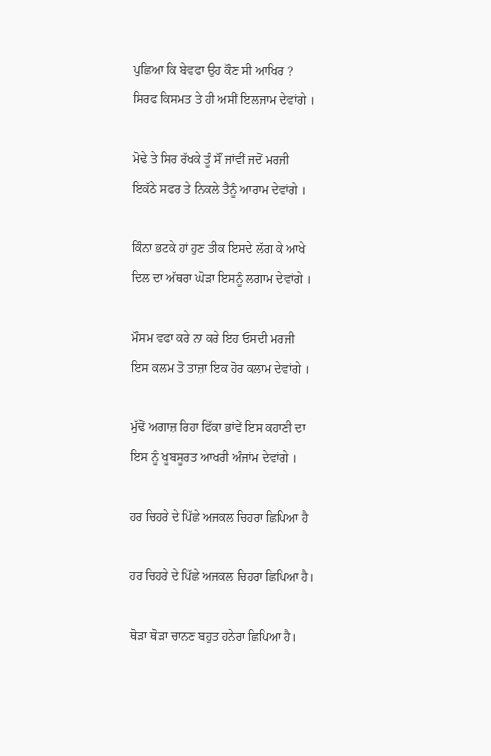ਪੁਛਿਆ ਕਿ ਬੇਵਫਾ ਉਹ ਕੌਣ ਸੀ ਆਖਿਰ ?
ਸਿਰਫ ਕਿਸਮਤ ਤੇ ਹੀ ਅਸੀਂ ਇਲਜਾਮ ਦੇਵਾਂਗੇ ।

ਮੋਢੇ ਤੇ ਸਿਰ ਰੱਖਕੇ ਤੂੰ ਸੌਂ ਜਾਂਵੀਂ ਜਦੋਂ ਮਰਜੀ
ਇਕੱਠੇ ਸਫਰ ਤੇ ਨਿਕਲੇ ਤੈਨੂੰ ਆਰਾਮ ਦੇਵਾਂਗੇ ।

ਕਿੰਨਾ ਭਟਕੇ ਹਾਂ ਹੁਣ ਤੀਕ ਇਸਦੇ ਲੱਗ ਕੇ ਆਖੇ
ਦਿਲ ਦਾ ਅੱਥਰਾ ਘੋੜਾ ਇਸਨੂੰ ਲਗਾਮ ਦੇਵਾਂਗੇ ।

ਮੌਸਮ ਵਫਾ ਕਰੇ ਨਾ ਕਰੇ ਇਹ ਓਸਦੀ ਮਰਜੀ
ਇਸ ਕਲਮ ਤੋ ਤਾਜ਼ਾ ਇਕ ਹੋਰ ਕਲਾਮ ਦੇਵਾਂਗੇ ।

ਮੁੱਢੋਂ ਅਗਾਜ਼ ਰਿਹਾ ਫਿੱਕਾ ਭਾਂਵੇਂ ਇਸ ਕਹਾਣੀ ਦਾ
ਇਸ ਨੂੰ ਖੂਬਸੂਰਤ ਆਖਰੀ ਅੰਜਾਂਮ ਦੇਵਾਂਗੇ ।

ਹਰ ਚਿਹਰੇ ਦੇ ਪਿੱਛੇ ਅਜਕਲ ਚਿਹਰਾ ਛਿਪਿਆ ਹੈ

ਹਰ ਚਿਹਰੇ ਦੇ ਪਿੱਛੇ ਅਜਕਲ ਚਿਹਰਾ ਛਿਪਿਆ ਹੈ।

ਥੋੜਾ ਥੋੜਾ ਚਾਨਣ ਬਹੁਤ ਹਨੇਰਾ ਛਿਪਿਆ ਹੈ।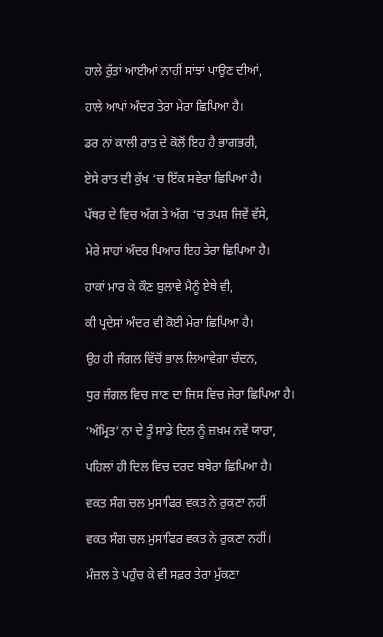ਹਾਲੇ ਰੁੱਤਾਂ ਆਈਆਂ ਨਾਹੀਂ ਸਾਂਝਾਂ ਪਾਉਣ ਦੀਆਂ,

ਹਾਲੇ ਆਪਾਂ ਅੰਦਰ ਤੇਰਾ ਮੇਰਾ ਛਿਪਿਆ ਹੈ।

ਡਰ ਨਾਂ ਕਾਲੀ ਰਾਤ ਦੇ ਕੋਲੋਂ ਇਹ ਹੈ ਭਾਗਭਰੀ,

ਏਸੇ ਰਾਤ ਦੀ ਕੁੱਖ ‘ਚ ਇੱਕ ਸਵੇਰਾ ਛਿਪਿਆ ਹੈ।

ਪੱਥਰ ਦੇ ਵਿਚ ਅੱਗ ਤੇ ਅੱਗ ‘ਚ ਤਪਸ਼ ਜਿਵੇਂ ਵੱਸੇ,

ਮੇਰੇ ਸਾਹਾਂ ਅੰਦਰ ਪਿਆਰ ਇਹ ਤੇਰਾ ਛਿਪਿਆ ਹੈ।

ਹਾਕਾਂ ਮਾਰ ਕੇ ਕੌਣ ਬੁਲਾਵੇ ਮੈਨੂੰ ਏਥੇ ਵੀ,

ਕੀ ਪ੍ਰਦੇਸਾਂ ਅੰਦਰ ਵੀ ਕੋਈ ਮੇਰਾ ਛਿਪਿਆ ਹੈ।

ਉਹ ਹੀ ਜੰਗਲ ਵਿੱਚੋਂ ਭਾਲ ਲਿਆਵੇਗਾ ਚੰਦਨ,

ਧੁਰ ਜੰਗਲ ਵਿਚ ਜਾਣ ਦਾ ਜਿਸ ਵਿਚ ਜੇਰਾ ਛਿਪਿਆ ਹੈ।

‘ਅੰਮ੍ਰਿਤ’ ਨਾ ਦੇ ਤੂੰ ਸਾਡੇ ਦਿਲ ਨੂੰ ਜ਼ਖ਼ਮ ਨਵੇਂ ਯਾਰਾ,

ਪਹਿਲਾਂ ਹੀ ਦਿਲ ਵਿਚ ਦਰਦ ਬਥੇਰਾ ਛਿਪਿਆ ਹੈ।

ਵਕਤ ਸੰਗ ਚਲ ਮੁਸਾਫਿਰ ਵਕਤ ਨੇ ਰੁਕਣਾ ਨਹੀਂ

ਵਕਤ ਸੰਗ ਚਲ ਮੁਸਾਫਿਰ ਵਕਤ ਨੇ ਰੁਕਣਾ ਨਹੀਂ।

ਮੰਜ਼ਲ ਤੇ ਪਹੁੰਚ ਕੇ ਵੀ ਸਫ਼ਰ ਤੇਰਾ ਮੁੱਕਣਾ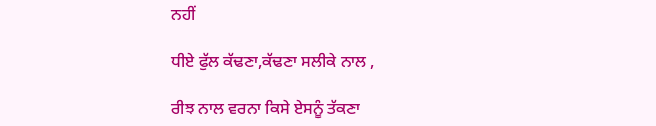ਨਹੀਂ

ਧੀਏ ਫੁੱਲ ਕੱਢਣਾ,ਕੱਢਣਾ ਸਲੀਕੇ ਨਾਲ ,

ਰੀਝ ਨਾਲ ਵਰਨਾ ਕਿਸੇ ਏਸਨੂੰ ਤੱਕਣਾ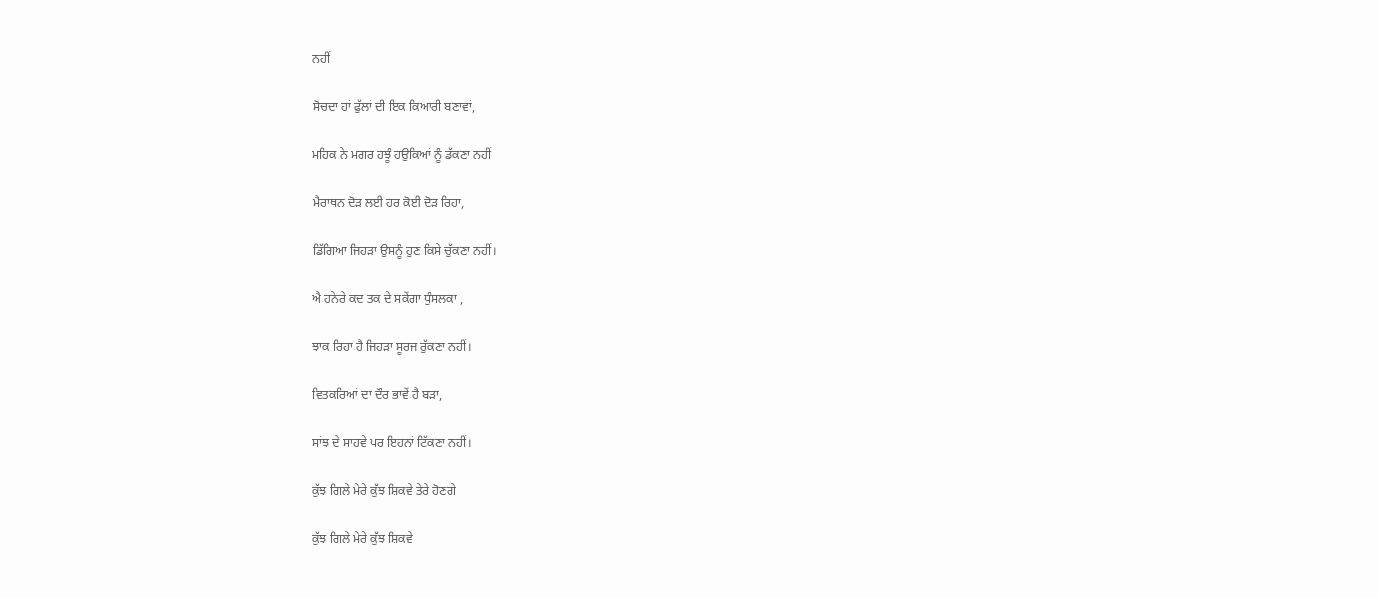ਨਹੀਂ

ਸੋਚਦਾ ਹਾਂ ਫੁੱਲਾਂ ਦੀ ਇਕ ਕਿਆਰੀ ਬਣਾਵਾਂ,

ਮਹਿਕ ਨੇ ਮਗਰ ਹਝੂੰ ਹਉਕਿਆਂ ਨੂੰ ਡੱਕਣਾ ਨਹੀਂ

ਮੈਰਾਥਨ ਦੋੜ ਲਈ ਹਰ ਕੋਈ ਦੋੜ ਰਿਹਾ,

ਡਿੱਗਿਆ ਜਿਹੜਾ ਉਸਨੂੰ ਹੁਣ ਕਿਸੇ ਚੁੱਕਣਾ ਨਹੀਂ।

ਐ ਹਨੇਰੇ ਕਦ ਤਕ ਦੇ ਸਕੇਂਗਾ ਧੁੰਸਲਕਾ ,

ਝਾਕ ਰਿਹਾ ਹੈ ਜਿਹੜਾ ਸੂਰਜ ਰੁੱਕਣਾ ਨਹੀਂ।

ਵਿਤਕਰਿਆਂ ਦਾ ਦੌਰ ਭਾਵੇਂ ਹੈ ਬੜਾ,

ਸਾਂਝ ਦੇ ਸਾਹਵੇ ਪਰ ਇਹਨਾਂ ਟਿੱਕਣਾ ਨਹੀਂ।

ਕੁੱਝ ਗਿਲੇ ਮੇਰੇ ਕੁੱਝ ਸ਼ਿਕਵੇ ਤੇਰੇ ਹੋਣਗੇ

ਕੁੱਝ ਗਿਲੇ ਮੇਰੇ ਕੁੱਝ ਸ਼ਿਕਵੇ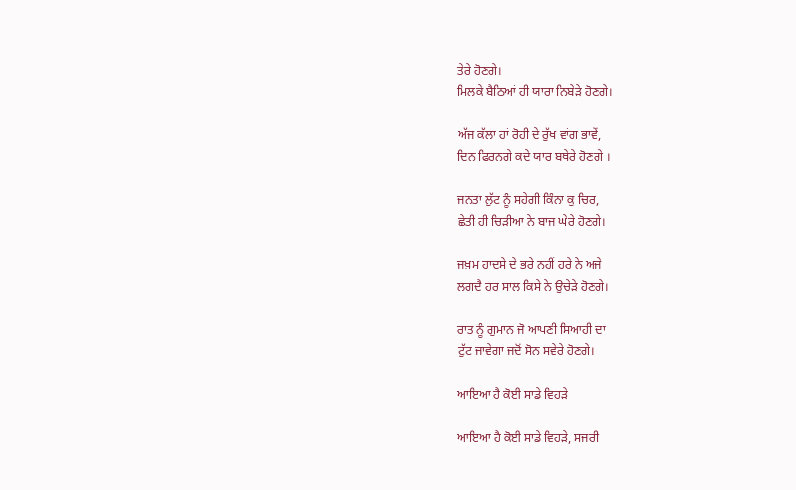ਤੇਰੇ ਹੋਣਗੇ।
ਮਿਲਕੇ ਬੈਠਿਆਂ ਹੀ ਯਾਰਾ ਨਿਬੇੜੇ ਹੋਣਗੇ।

ਅੱਜ ਕੱਲਾ ਹਾਂ ਰੋਹੀ ਦੇ ਰੁੱਖ ਵਾਂਗ ਭਾਵੇਂ,
ਦਿਨ ਫਿਰਨਗੇ ਕਦੇ ਯਾਰ ਬਥੇਰੇ ਹੋਣਗੇ ।

ਜਨਤਾ ਲੁੱਟ ਨੂੰ ਸਹੇਗੀ ਕਿੰਨਾ ਕੁ ਚਿਰ,
ਛੇਤੀ ਹੀ ਚਿੜੀਆ ਨੇ ਬਾਜ ਘੇਰੇ ਹੋਣਗੇ।

ਜਖ਼ਮ ਹਾਦਸੇ ਦੇ ਭਰੇ ਨਹੀਂ ਹਰੇ ਨੇ ਅਜੇ
ਲਗਦੈ ਹਰ ਸਾਲ ਕਿਸੇ ਨੇ ਉਚੇੜੇ ਹੋਣਗੇ।

ਰਾਤ ਨੂੰ ਗੁਮਾਨ ਜੋ ਆਪਣੀ ਸਿਆਹੀ ਦਾ
ਟੁੱਟ ਜਾਵੇਗਾ ਜਦੋਂ ਸੋਨ ਸਵੇਰੇ ਹੋਣਗੇ।

ਆਇਆ ਹੈ ਕੋਈ ਸਾਡੇ ਵਿਹੜੇ

ਆਇਆ ਹੈ ਕੋਈ ਸਾਡੇ ਵਿਹੜੇ, ਸਜਰੀ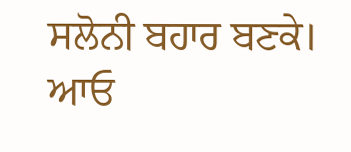ਸਲੋਨੀ ਬਹਾਰ ਬਣਕੇ।
ਆਓ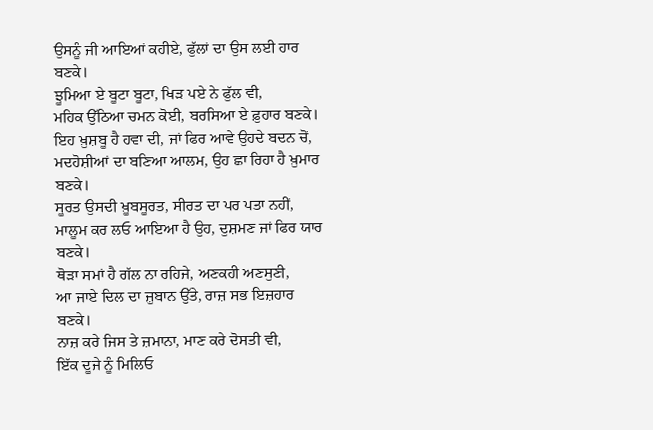ਉਸਨੂੰ ਜੀ ਆਇਆਂ ਕਹੀਏ, ਫੁੱਲਾਂ ਦਾ ਉਸ ਲਈ ਹਾਰ ਬਣਕੇ।
ਝੂਮਿਆ ਏ ਬੂਟਾ ਬੂਟਾ, ਖਿੜ ਪਏ ਨੇ ਫੁੱਲ ਵੀ,
ਮਹਿਕ ਉੱਠਿਆ ਚਮਨ ਕੋਈ, ਬਰਸਿਆ ਏ ਫ਼ੁਹਾਰ ਬਣਕੇ।
ਇਹ ਖ਼ੁਸ਼ਬੂ ਹੈ ਹਵਾ ਦੀ, ਜਾਂ ਫਿਰ ਆਵੇ ਉਹਦੇ ਬਦਨ ਚੋਂ,
ਮਦਹੋਸ਼ੀਆਂ ਦਾ ਬਣਿਆ ਆਲਮ, ਉਹ ਛਾ ਰਿਹਾ ਹੈ ਖ਼ੁਮਾਰ ਬਣਕੇ।
ਸੂਰਤ ਉਸਦੀ ਖ਼ੂਬਸੂਰਤ, ਸੀਰਤ ਦਾ ਪਰ ਪਤਾ ਨਹੀਂ,
ਮਾਲੂਮ ਕਰ ਲਓ ਆਇਆ ਹੈ ਉਹ, ਦੁਸ਼ਮਣ ਜਾਂ ਫਿਰ ਯਾਰ ਬਣਕੇ।
ਥੋੜਾ ਸਮਾਂ ਹੈ ਗੱਲ ਨਾ ਰਹਿਜੇ, ਅਣਕਹੀ ਅਣਸੁਣੀ,
ਆ ਜਾਏ ਦਿਲ ਦਾ ਜ਼ੁਬਾਨ ਉੱਤੇ, ਰਾਜ਼ ਸਭ ਇਜ਼ਹਾਰ ਬਣਕੇ।
ਨਾਜ਼ ਕਰੇ ਜਿਸ ਤੇ ਜ਼ਮਾਨਾ, ਮਾਣ ਕਰੇ ਦੋਸਤੀ ਵੀ,
ਇੱਕ ਦੂਜੇ ਨੂੰ ਮਿਲਿਓ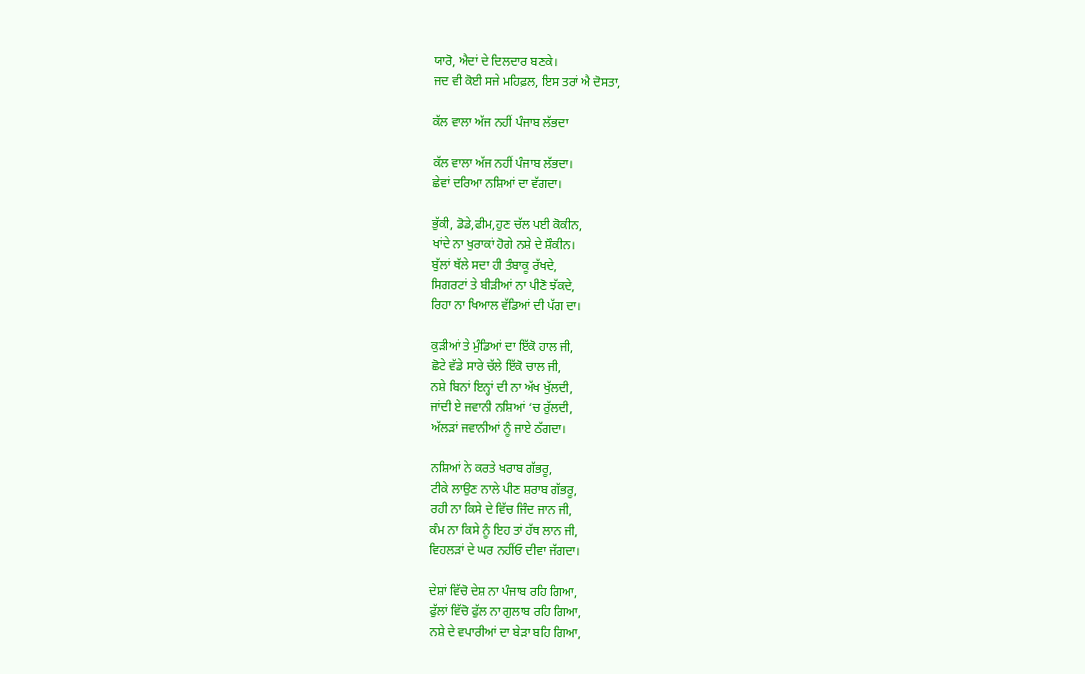ਯਾਰੋ, ਐਦਾਂ ਦੇ ਦਿਲਦਾਰ ਬਣਕੇ।
ਜਦ ਵੀ ਕੋਈ ਸਜੇ ਮਹਿਫ਼ਲ, ਇਸ ਤਰਾਂ ਐ ਦੋਸਤਾ,

ਕੱਲ ਵਾਲਾ ਅੱਜ ਨਹੀਂ ਪੰਜਾਬ ਲੱਭਦਾ

ਕੱਲ ਵਾਲਾ ਅੱਜ ਨਹੀਂ ਪੰਜਾਬ ਲੱਭਦਾ।
ਛੇਵਾਂ ਦਰਿਆ ਨਸ਼ਿਆਂ ਦਾ ਵੱਗਦਾ।

ਭੁੱਕੀ, ਡੋਡੇ,ਫੀਮ,ਹੁਣ ਚੱਲ ਪਈ ਕੋਕੀਨ,
ਖਾਂਦੇ ਨਾ ਖੁਰਾਕਾਂ ਹੋਗੇ ਨਸ਼ੇ ਦੇ ਸ਼ੌਕੀਨ।
ਬੁੱਲਾਂ ਥੱਲੇ ਸਦਾ ਹੀ ਤੰਬਾਕੂ ਰੱਖਦੇ,
ਸਿਗਰਟਾਂ ਤੇ ਬੀੜੀਆਂ ਨਾ ਪੀਣੋ ਝੱਕਦੇ,
ਰਿਹਾ ਨਾ ਖਿਆਲ ਵੱਡਿਆਂ ਦੀ ਪੱਗ ਦਾ।

ਕੁੜੀਆਂ ਤੇ ਮੁੰਡਿਆਂ ਦਾ ਇੱਕੋ ਹਾਲ ਜੀ,
ਛੋਟੇ ਵੱਡੇ ਸਾਰੇ ਚੱਲੇ ਇੱਕੋ ਚਾਲ ਜੀ,
ਨਸ਼ੇ ਬਿਨਾਂ ਇਨ੍ਹਾਂ ਦੀ ਨਾ ਅੱਖ ਖੁੱਲਦੀ,
ਜਾਂਦੀ ਏ ਜਵਾਨੀ ਨਸ਼ਿਆਂ ‘ਚ ਰੁੱਲਦੀ,
ਅੱਲੜਾਂ ਜਵਾਨੀਆਂ ਨੂੰ ਜਾਏ ਠੱਗਦਾ।

ਨਸ਼ਿਆਂ ਨੇ ਕਰਤੇ ਖਰਾਬ ਗੱਭਰੂ,
ਟੀਕੇ ਲਾਉਣ ਨਾਲੇ ਪੀਣ ਸ਼ਰਾਬ ਗੱਭਰੂ,
ਰਹੀ ਨਾ ਕਿਸੇ ਦੇ ਵਿੱਚ ਜਿੰਦ ਜਾਨ ਜੀ,
ਕੰਮ ਨਾ ਕਿਸੇ ਨੂੰ ਇਹ ਤਾਂ ਹੱਥ ਲਾਨ ਜੀ,
ਵਿਹਲੜਾਂ ਦੇ ਘਰ ਨਹੀਂਓ ਦੀਵਾ ਜੱਗਦਾ।

ਦੇਸ਼ਾਂ ਵਿੱਚੋ ਦੇਸ਼ ਨਾ ਪੰਜਾਬ ਰਹਿ ਗਿਆ,
ਫੁੱਲਾਂ ਵਿੱਚੋ ਫੁੱਲ ਨਾ ਗੁਲਾਬ ਰਹਿ ਗਿਆ,
ਨਸ਼ੇ ਦੇ ਵਪਾਰੀਆਂ ਦਾ ਬੇੜਾ ਬਹਿ ਗਿਆ,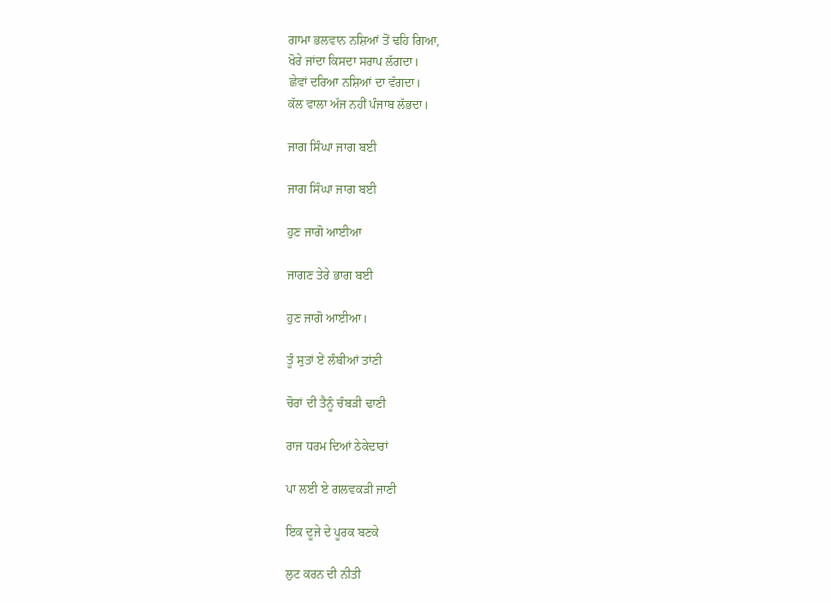ਗਾਮਾ ਭਲਵਾਨ ਨਸ਼ਿਆਂ ਤੋਂ ਢਹਿ ਗਿਆ,
ਖੋਰੇ ਜਾਂਦਾ ਕਿਸਦਾ ਸਰਾਪ ਲੱਗਦਾ।
ਛੇਵਾਂ ਦਰਿਆ ਨਸ਼ਿਆਂ ਦਾ ਵੱਗਦਾ।
ਕੱਲ ਵਾਲਾ ਅੱਜ ਨਹੀਂ ਪੰਜਾਬ ਲੱਭਦਾ।

ਜਾਗ ਸਿੰਘਾ ਜਾਗ ਬਈ

ਜਾਗ ਸਿੰਘਾ ਜਾਗ ਬਈ

ਹੁਣ ਜਾਗੋ ਆਈਆ

ਜਾਗਣ ਤੇਰੇ ਭਾਗ ਬਈ

ਹੁਣ ਜਾਗੋ ਆਈਆ।

ਤੂੰ ਸੁਤਾਂ ਏਂ ਲੰਬੀਆਂ ਤਾਂਣੀ

ਚੋਰਾਂ ਦੀ ਤੈਨੂੰ ਚੰਬੜੀ ਢਾਣੀ

ਰਾਜ ਧਰਮ ਦਿਆਂ ਠੇਕੇਦਾਰਾਂ

ਪਾ ਲਈ ਏ ਗਲਵਕੜੀ ਜਾਣੀ

ਇਕ ਦੂਜੇ ਦੇ ਪੂਰਕ ਬਣਕੇ

ਲੁਟ ਕਰਨ ਦੀ ਨੀਤੀ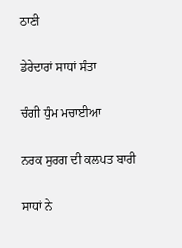ਠਾਣੀ

ਡੇਰੇਦਾਰਾਂ ਸਾਧਾਂ ਸੰਤਾ

ਚੰਗੀ ਧੁੰਮ ਮਚਾਈਆ

ਨਰਕ ਸੁਰਗ ਦੀ ਕਲਪਤ ਬਾਰੀ

ਸਾਧਾਂ ਨੇ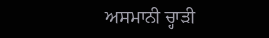ਅਸਮਾਨੀ ਚ੍ਹਾੜੀ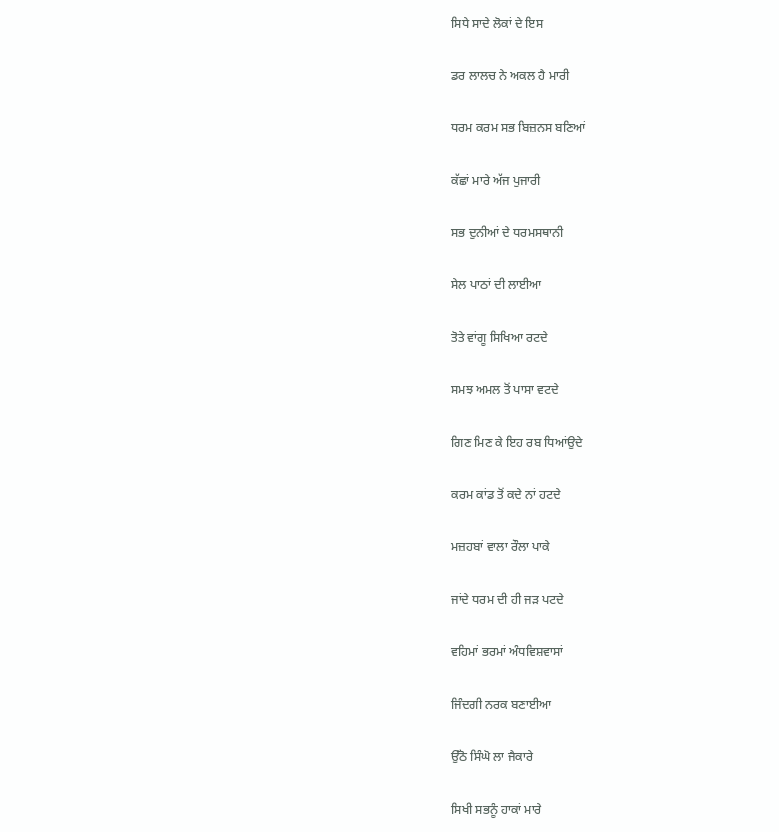ਸਿਧੇ ਸਾਦੇ ਲੋਕਾਂ ਦੇ ਇਸ

ਡਰ ਲਾਲਚ ਨੇ ਅਕਲ ਹੈ ਮਾਰੀ

ਧਰਮ ਕਰਮ ਸਭ ਬਿਜ਼ਨਸ ਬਣਿਆਂ

ਕੱਛਾਂ ਮਾਰੇ ਅੱਜ ਪੁਜਾਰੀ

ਸਭ ਦੁਨੀਆਂ ਦੇ ਧਰਮਸਥਾਨੀ

ਸੇਲ ਪਾਠਾਂ ਦੀ ਲਾਈਆ

ਤੋਤੇ ਵਾਂਗੂ ਸਿਖਿਆ ਰਟਦੇ

ਸਮਝ ਅਮਲ ਤੋਂ ਪਾਸਾ ਵਟਦੇ

ਗਿਣ ਮਿਣ ਕੇ ਇਹ ਰਬ ਧਿਆਂਉਦੇ

ਕਰਮ ਕਾਂਡ ਤੋਂ ਕਦੇ ਨਾਂ ਹਟਦੇ

ਮਜ਼ਹਬਾਂ ਵਾਲਾ ਰੌਲਾ ਪਾਕੇ

ਜਾਂਦੇ ਧਰਮ ਦੀ ਹੀ ਜੜ ਪਟਦੇ

ਵਹਿਮਾਂ ਭਰਮਾਂ ਅੰਧਵਿਸ਼ਵਾਸਾਂ

ਜਿੰਦਗੀ ਨਰਕ ਬਣਾਈਆ

ਉੱਠੋ ਸਿੰਘੋ ਲਾ ਜੈਕਾਰੇ

ਸਿਖੀ ਸਭਨੂੰ ਹਾਕਾਂ ਮਾਰੇ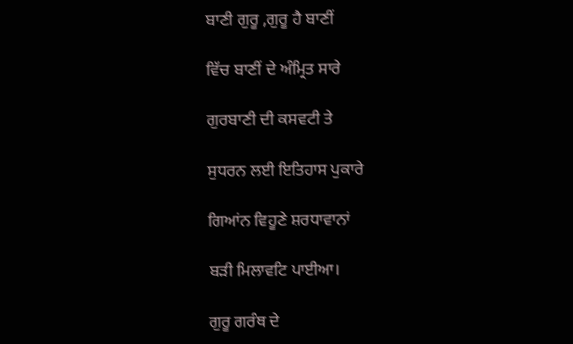ਬਾਣੀ ਗੁਰੂ ,ਗੁਰੂ ਹੈ ਬਾਣੀਂ

ਵਿੱਚ ਬਾਣੀਂ ਦੇ ਅੰਮ੍ਰਿਤ ਸਾਰੇ

ਗੁਰਬਾਣੀ ਦੀ ਕਸਵਟੀ ਤੇ

ਸੁਧਰਨ ਲਈ ਇਤਿਹਾਸ ਪੁਕਾਰੇ

ਗਿਆਂਨ ਵਿਹੂਣੇ ਸ਼ਰਧਾਵਾਨਾਂ

ਬੜੀ ਮਿਲਾਵਟਿ ਪਾਈਆ।

ਗੁਰੂ ਗਰੰਥ ਦੇ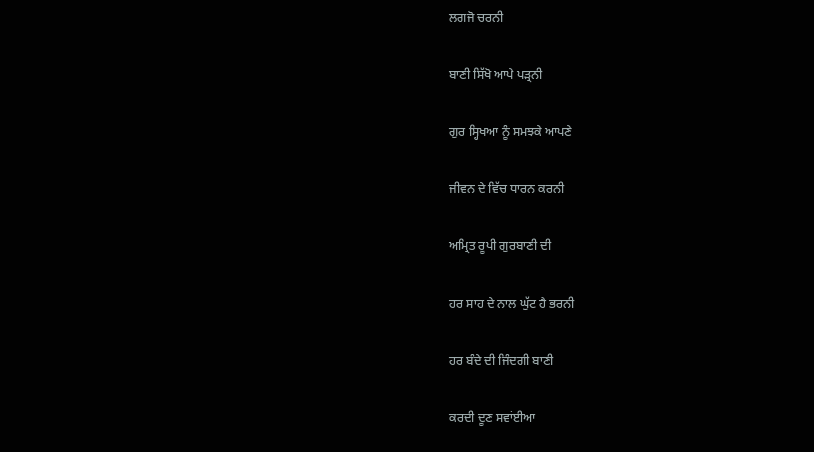ਲਗਜੋ ਚਰਨੀ

ਬਾਣੀ ਸਿੱਖੋ ਆਪੇ ਪੜ੍ਰਨੀ

ਗੁਰ ਸ੍ਹਿਖਆ ਨੂੰ ਸਮਝਕੇ ਆਪਣੇ

ਜੀਵਨ ਦੇ ਵਿੱਚ ਧਾਰਨ ਕਰਨੀ

ਅਮ੍ਰਿਤ ਰੂਪੀ ਗੁਰਬਾਣੀ ਦੀ

ਹਰ ਸਾਹ ਦੇ ਨਾਲ ਘੁੱਟ ਹੈ ਭਰਨੀ

ਹਰ ਬੰਦੇ ਦੀ ਜਿੰਦਗੀ ਬਾਣੀ

ਕਰਦੀ ਦੂਣ ਸਵਾਂਈਆ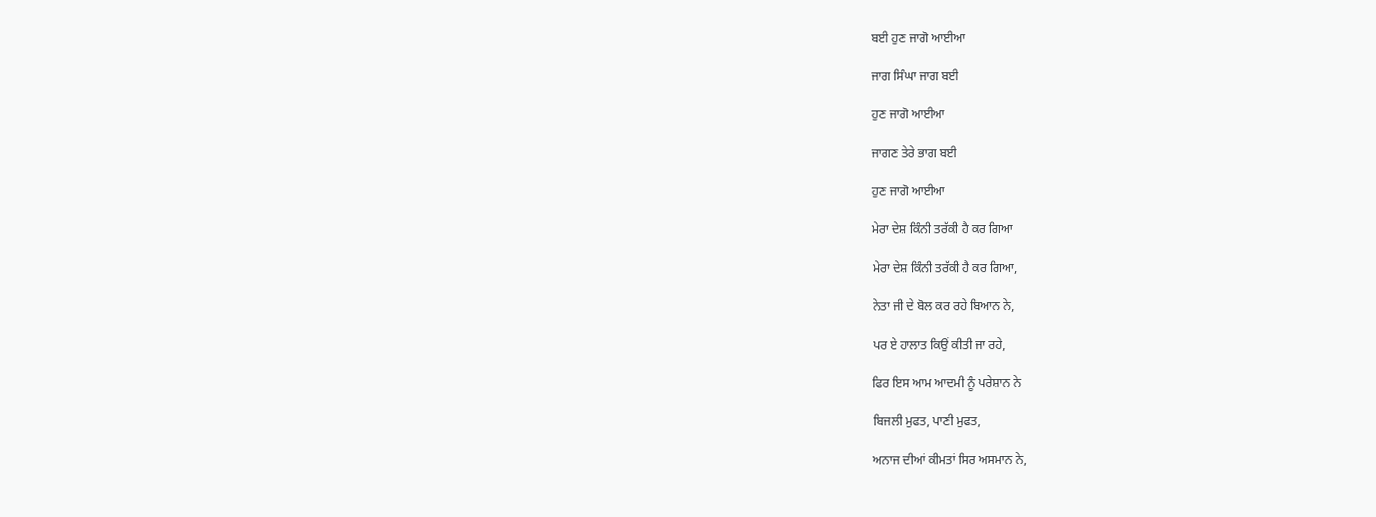ਬਈ ਹੁਣ ਜਾਗੋ ਆਈਆ

ਜਾਗ ਸਿੰਘਾ ਜਾਗ ਬਈ

ਹੁਣ ਜਾਗੋ ਆਈਆ

ਜਾਗਣ ਤੇਰੇ ਭਾਗ ਬਈ

ਹੁਣ ਜਾਗੋ ਆਈਆ

ਮੇਰਾ ਦੇਸ਼ ਕਿੰਨੀ ਤਰੱਕੀ ਹੈ ਕਰ ਗਿਆ

ਮੇਰਾ ਦੇਸ਼ ਕਿੰਨੀ ਤਰੱਕੀ ਹੈ ਕਰ ਗਿਆ,

ਨੇਤਾ ਜੀ ਦੇ ਬੋਲ ਕਰ ਰਹੇ ਬਿਆਨ ਨੇ,

ਪਰ ਏ ਹਾਲਾਤ ਕਿਉਂ ਕੀਤੀ ਜਾ ਰਹੇ,

ਫਿਰ ਇਸ ਆਮ ਆਦਮੀ ਨੂੰ ਪਰੇਸ਼ਾਨ ਨੇ

ਬਿਜਲੀ ਮੁਫਤ, ਪਾਣੀ ਮੁਫਤ,

ਅਨਾਜ ਦੀਆਂ ਕੀਮਤਾਂ ਸਿਰ ਅਸਮਾਨ ਨੇ,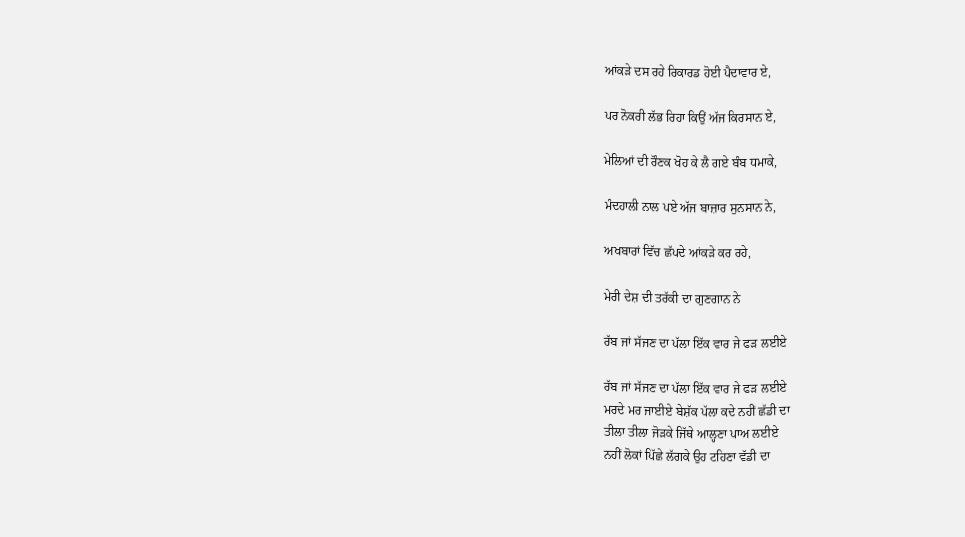ਆਂਕੜੇ ਦਸ ਰਹੇ ਰਿਕਾਰਡ ਹੋਈ ਪੈਦਾਵਾਰ ਏ,

ਪਰ ਨੋਕਰੀ ਲੱਭ ਰਿਹਾ ਕਿਉਂ ਅੱਜ ਕਿਰਸਾਨ ਏ,

ਮੇਲਿਆਂ ਦੀ ਰੌਣਕ ਖੋਹ ਕੇ ਲੈ ਗਏ ਬੰਬ ਧਮਾਕੇ,

ਮੰਦਹਾਲੀ ਨਾਲ ਪਏ ਅੱਜ ਬਾਜ਼ਾਰ ਸੁਨਸਾਨ ਨੇ,

ਅਖਬਾਰਾਂ ਵਿੱਚ ਛੱਪਦੇ ਆਂਕੜੇ ਕਰ ਰਹੇ,

ਮੇਰੀ ਦੇਸ਼ ਦੀ ਤਰੱਕੀ ਦਾ ਗੁਣਗਾਨ ਨੇ

ਰੱਬ ਜਾਂ ਸੱਜਣ ਦਾ ਪੱਲਾ ਇੱਕ ਵਾਰ ਜੇ ਫੜ ਲਈਏ

ਰੱਬ ਜਾਂ ਸੱਜਣ ਦਾ ਪੱਲਾ ਇੱਕ ਵਾਰ ਜੇ ਫੜ ਲਈਏ
ਮਰਦੇ ਮਰ ਜਾਈਏ ਬੇਸ਼ੱਕ ਪੱਲਾ ਕਦੇ ਨਹੀਂ ਛੱਡੀ ਦਾ
ਤੀਲਾ ਤੀਲਾ ਜੋੜਕੇ ਜਿੱਥੇ ਆਲ੍ਹਣਾ ਪਾਅ ਲਈਏ
ਨਹੀਂ ਲੋਕਾਂ ਪਿੱਛੇ ਲੱਗਕੇ ਉਹ ਟਹਿਣਾ ਵੱਡੀ ਦਾ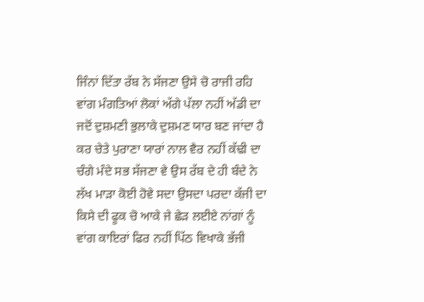ਜਿੰਨਾਂ ਦਿੱਤਾ ਰੱਬ ਨੇ ਸੱਜਣਾ ਉਸੇ ਚੋ ਰਾਜੀ ਰਹਿ
ਵਾਂਗ ਮੰਗਤਿਆਂ ਲੋਕਾਂ ਅੱਗੇ ਪੱਲਾ ਨਹੀਂ ਅੱਡੀ ਦਾ
ਜਦੋਂ ਦੁਸ਼ਮਣੀ ਭੁਲਾਕੇ ਦੁਸ਼ਮਣ ਯਾਰ ਬਣ ਜਾਂਦਾ ਹੈ
ਕਰ ਚੇਤੇ ਪੁਰਾਣਾ ਯਾਰਾਂ ਨਾਲ ਵੈਰ ਨਹੀਂ ਕੱਢੀ ਦਾ
ਚੰਗੇ ਮੰਦੇ ਸਭ ਸੱਜਣਾ ਵੇ ਉਸ ਰੱਬ ਦੇ ਹੀ ਬੰਦੇ ਨੇ
ਲੱਖ ਮਾੜਾ ਕੋਈ ਹੋਵੇ ਸਦਾ ਉਸਦਾ ਪਰਦਾ ਕੱਜੀ ਦਾ
ਕਿਸੇ ਦੀ ਫੂਕ ਚੋ ਆਕੇ ਜੇ ਛੇੜ ਲਈਏ ਨਾਂਗਾਂ ਨੂੰ
ਵਾਂਗ ਕਾਇਰਾਂ ਫਿਰ ਨਹੀਂ ਪਿੱਠ ਵਿਖਾਕੇ ਭੱਜੀ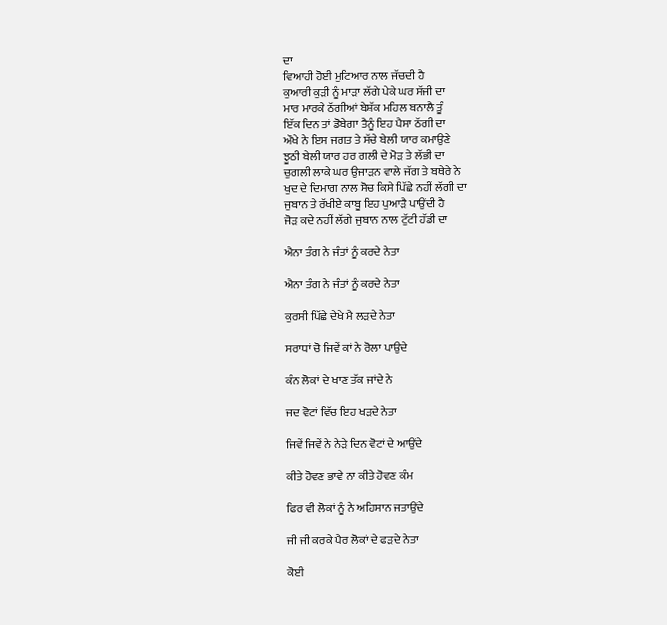ਦਾ
ਵਿਆਹੀ ਹੋਈ ਮੁਟਿਆਰ ਨਾਲ ਜੱਚਦੀ ਹੈ
ਕੁਆਰੀ ਕੁੜੀ ਨੂੰ ਮਾੜਾ ਲੱਗੇ ਪੇਕੇ ਘਰ ਸੱਜੀ ਦਾ
ਮਾਰ ਮਾਰਕੇ ਠੱਗੀਆਂ ਬੇਸ਼ੱਕ ਮਹਿਲ ਬਨਾਲੈ ਤੂੰ
ਇੱਕ ਦਿਨ ਤਾਂ ਡੋਬੇਗਾ ਤੈਨੂੰ ਇਹ ਪੈਸਾ ਠੱਗੀ ਦਾ
ਔਖੇ ਨੇ ਇਸ ਜਗਤ ਤੇ ਸੱਚੇ ਬੇਲੀ ਯਾਰ ਕਮਾਉਣੇ
ਝੂਠੀ ਬੇਲੀ ਯਾਰ ਹਰ ਗਲੀ ਦੇ ਮੋੜ ਤੇ ਲੱਭੀ ਦਾ
ਚੁਗਲੀ ਲਾਕੇ ਘਰ ਉਜਾੜਨ ਵਾਲੇ ਜੱਗ ਤੇ ਬਥੇਰੇ ਨੇ
ਖੁਦ ਦੇ ਦਿਮਾਗ ਨਾਲ ਸੋਚ ਕਿਸੇ ਪਿੱਛੇ ਨਹੀਂ ਲੱਗੀ ਦਾ
ਜੁਬਾਨ ਤੇ ਰੱਖੀਏ ਕਾਬੂ ਇਹ ਪੁਆੜੈ ਪਾਉਂਦੀ ਹੈ
ਜੋੜ ਕਦੇ ਨਹੀਂ ਲੱਗੇ ਜੁਬਾਨ ਨਾਲ ਟੁੱਟੀ ਹੱਡੀ ਦਾ

ਐਨਾ ਤੰਗ ਨੇ ਜੰਤਾਂ ਨੂੰ ਕਰਦੇ ਨੇਤਾ

ਐਨਾ ਤੰਗ ਨੇ ਜੰਤਾਂ ਨੂੰ ਕਰਦੇ ਨੇਤਾ

ਕੁਰਸੀ ਪਿੱਛੇ ਦੇਖੇ ਮੈ ਲੜਦੇ ਨੇਤਾ

ਸਰਾਧਾਂ ਚੋ ਜਿਵੇਂ ਕਾਂ ਨੇ ਰੋਲਾ ਪਾਉਦੇ

ਕੰਨ ਲੋਕਾਂ ਦੇ ਖਾਣ ਤੱਕ ਜਾਂਦੇ ਨੇ

ਜਦ ਵੋਟਾਂ ਵਿੱਚ ਇਹ ਖੜਦੇ ਨੇਤਾ

ਜਿਵੇਂ ਜਿਵੇਂ ਨੇ ਨੇੜੇ ਦਿਨ ਵੋਟਾਂ ਦੇ ਆਉਂਦੇ

ਕੀਤੇ ਹੋਵਣ ਭਾਵੇ ਨਾ ਕੀਤੇ ਹੋਵਣ ਕੰਮ

ਫਿਰ ਵੀ ਲੋਕਾਂ ਨੂੰ ਨੇ ਅਹਿਸਾਨ ਜਤਾਉਂਦੇ

ਜੀ ਜੀ ਕਰਕੇ ਪੈਰ ਲੋਕਾਂ ਦੇ ਫੜਦੇ ਨੇਤਾ

ਕੋਈ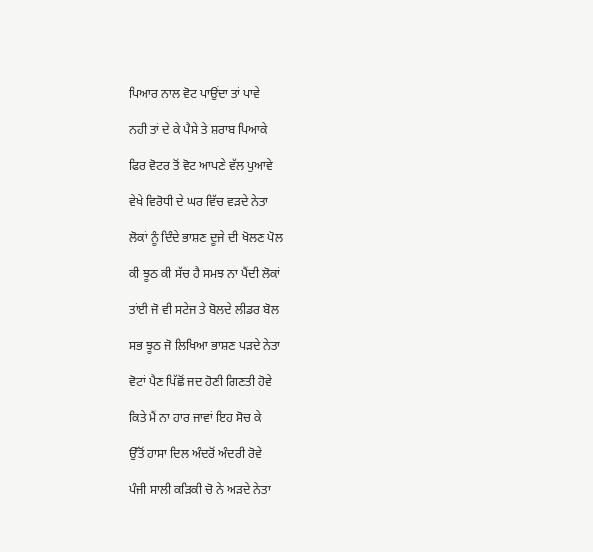ਪਿਆਰ ਨਾਲ ਵੋਟ ਪਾਉਂਦਾ ਤਾਂ ਪਾਵੇ

ਨਹੀ ਤਾਂ ਦੇ ਕੇ ਪੈਸੇ ਤੇ ਸ਼ਰਾਬ ਪਿਆਕੇ

ਫਿਰ ਵੋਟਰ ਤੋਂ ਵੋਟ ਆਪਣੇ ਵੱਲ ਪੁਆਵੇ

ਵੇਖੇ ਵਿਰੋਧੀ ਦੇ ਘਰ ਵਿੱਚ ਵੜਦੇ ਨੇਤਾ

ਲੋਕਾਂ ਨੂੰ ਦਿੰਦੇ ਭਾਸ਼ਣ ਦੂਜੇ ਦੀ ਖੋਲਣ ਪੋਲ

ਕੀ ਝੂਠ ਕੀ ਸੱਚ ਹੈ ਸਮਝ ਨਾ ਪੈਂਦੀ ਲੋਕਾਂ

ਤਾਂਈ ਜੋ ਵੀ ਸਟੇਜ ਤੇ ਬੋਲਦੇ ਲੀਡਰ ਬੋਲ

ਸਭ ਝੂਠ ਜੋ ਲਿਖਿਆ ਭਾਸ਼ਣ ਪੜਦੇ ਨੇਤਾ

ਵੋਟਾਂ ਪੈਣ ਪਿੱਛੋਂ ਜਦ ਹੋਣੀ ਗਿਣਤੀ ਹੋਵੇ

ਕਿਤੇ ਮੈਂ ਨਾ ਹਾਰ ਜਾਵਾਂ ਇਹ ਸੋਚ ਕੇ

ਉੱਤੋਂ ਹਾਸਾ ਦਿਲ ਅੰਦਰੋਂ ਅੰਦਰੀ ਰੋਵੇ

ਪੰਜੀ ਸਾਲੀ ਕੜਿਕੀ ਚੋ ਨੇ ਅੜਦੇ ਨੇਤਾ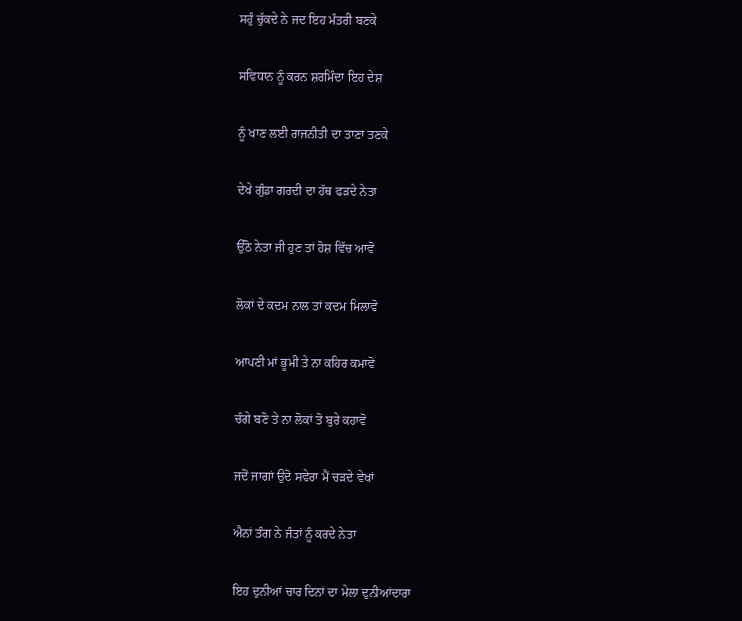ਸਹੁੰ ਚੁੱਕਦੇ ਨੇ ਜਦ ਇਹ ਮੰਤਰੀ ਬਣਕੇ

ਸਵਿਧਾਨ ਨੂੰ ਕਰਨ ਸ਼ਰਮਿੰਦਾ ਇਹ ਦੇਸ਼

ਨੂੰ ਖਾਣ ਲਈ ਰਾਜਨੀਤੀ ਦਾ ਤਾਣਾ ਤਣਕੇ

ਦੇਖੇ ਗੁੰਡਾ ਗਰਦੀ ਦਾ ਹੱਥ ਫੜਦੇ ਨੇਤਾ

ਉੱਠੋ ਨੇਤਾ ਜੀ ਹੁਣ ਤਾਂ ਹੋਸ਼ ਵਿੱਚ ਆਵੋ

ਲੋਕਾਂ ਦੇ ਕਦਮ ਨਾਲ ਤਾਂ ਕਦਮ ਮਿਲਾਵੋ

ਆਪਣੀ ਮਾਂ ਭੂਮੀ ਤੇ ਨਾ ਕਹਿਰ ਕਮਾਵੋ

ਚੰਗੇ ਬਣੋ ਤੇ ਨਾ ਲੋਕਾਂ ਤੋ ਬੁਰੇ ਕਹਾਵੋ

ਜਦੋਂ ਜਾਗਾਂ ਉਦੋ ਸਵੇਰਾ ਮੈਂ ਚੜਦੇ ਵੇਖਾਂ

ਐਨਾਂ ਤੰਗ ਨੇ ਜੰਤਾਂ ਨੂੰ ਕਰਦੇ ਨੇਤਾ

ਇਹ ਦੁਨੀਆਂ ਚਾਰ ਦਿਨਾਂ ਦਾ ਮੇਲਾ ਦੁਨੀਆਂਦਾਰਾ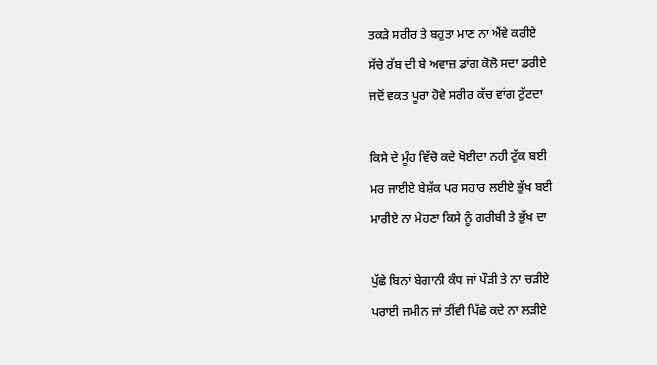ਤਕੜੇ ਸਰੀਰ ਤੇ ਬਹੁਤਾ ਮਾਣ ਨਾ ਐਂਵੇ ਕਰੀਏ
ਸੱਚੇ ਰੱਬ ਦੀ ਬੇ ਅਵਾਜ਼ ਡਾਂਗ ਕੋਲੋ ਸਦਾ ਡਰੀਏ
ਜਦੋਂ ਵਕਤ ਪੂਰਾ ਹੋਵੇ ਸਰੀਰ ਕੱਚ ਵਾਂਗ ਟੁੱਟਦਾ

ਕਿਸੇ ਦੇ ਮੂੰਹ ਵਿੱਚੋ ਕਦੇ ਖੋਈਦਾ ਨਹੀ ਟੁੱਕ ਬਈ
ਮਰ ਜਾਈਏ ਬੇਸ਼ੱਕ ਪਰ ਸਹਾਰ ਲਈਏ ਭੁੱਖ ਬਈ
ਮਾਰੀਏ ਨਾ ਮੇਹਣਾ ਕਿਸੇ ਨੂੰ ਗਰੀਬੀ ਤੇ ਭੁੱਖ ਦਾ

ਪੁੱਛੇ ਬਿਨਾਂ ਬੇਗਾਨੀ ਕੰਧ ਜਾਂ ਪੌੜੀ ਤੇ ਨਾ ਚੜੀਏ
ਪਰਾਈ ਜਮੀਨ ਜਾਂ ਤੀਂਵੀ ਪਿੱਛੇ ਕਦੇ ਨਾ ਲੜੀਏ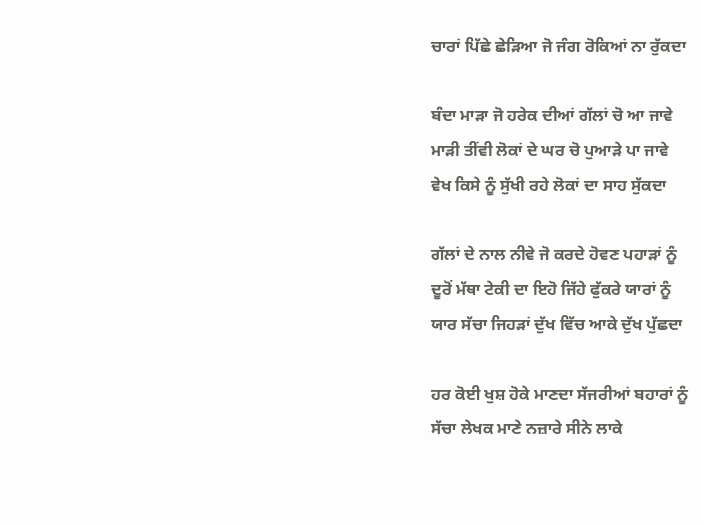ਚਾਰਾਂ ਪਿੱਛੇ ਛੇੜਿਆ ਜੋ ਜੰਗ ਰੋਕਿਆਂ ਨਾ ਰੁੱਕਦਾ

ਬੰਦਾ ਮਾੜਾ ਜੋ ਹਰੇਕ ਦੀਆਂ ਗੱਲਾਂ ਚੋ ਆ ਜਾਵੇ
ਮਾੜੀ ਤੀਂਵੀ ਲੋਕਾਂ ਦੇ ਘਰ ਚੋ ਪੁਆੜੇ ਪਾ ਜਾਵੇ
ਵੇਖ ਕਿਸੇ ਨੂੰ ਸੁੱਖੀ ਰਹੇ ਲੋਕਾਂ ਦਾ ਸਾਹ ਸੁੱਕਦਾ

ਗੱਲਾਂ ਦੇ ਨਾਲ ਨੀਵੇ ਜੋ ਕਰਦੇ ਹੋਵਣ ਪਹਾੜਾਂ ਨੂੰ
ਦੂਰੋਂ ਮੱਥਾ ਟੇਕੀ ਦਾ ਇਹੋ ਜਿੱਹੇ ਫੁੱਕਰੇ ਯਾਰਾਂ ਨੂੰ
ਯਾਰ ਸੱਚਾ ਜਿਹੜਾਂ ਦੁੱਖ ਵਿੱਚ ਆਕੇ ਦੁੱਖ ਪੁੱਛਦਾ

ਹਰ ਕੋਈ ਖੁਸ਼ ਹੋਕੇ ਮਾਣਦਾ ਸੱਜਰੀਆਂ ਬਹਾਰਾਂ ਨੂੰ
ਸੱਚਾ ਲੇਖਕ ਮਾਣੇ ਨਜ਼ਾਰੇ ਸੀਨੇ ਲਾਕੇ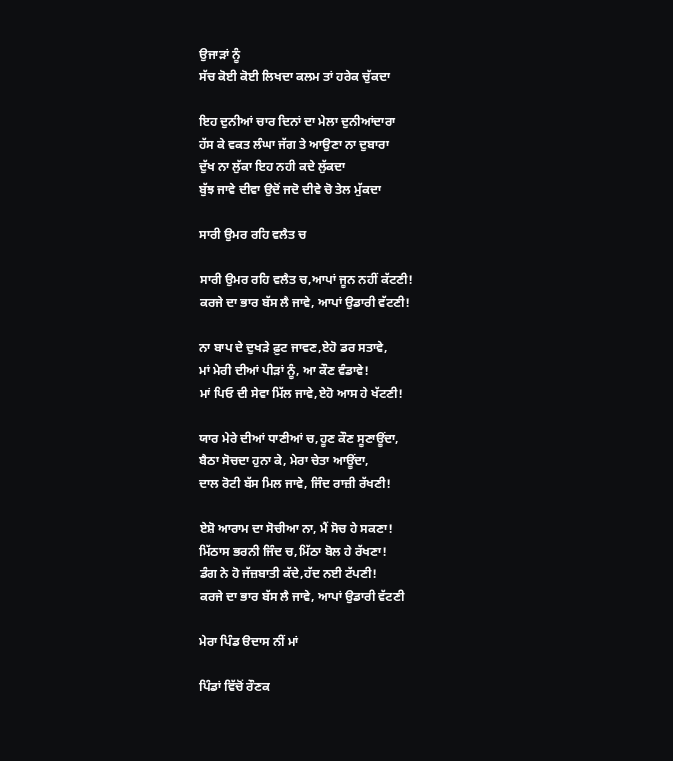ਉਜਾੜਾਂ ਨੂੰ
ਸੱਚ ਕੋਈ ਕੋਈ ਲਿਖਦਾ ਕਲਮ ਤਾਂ ਹਰੇਕ ਚੁੱਕਦਾ

ਇਹ ਦੁਨੀਆਂ ਚਾਰ ਦਿਨਾਂ ਦਾ ਮੇਲਾ ਦੁਨੀਆਂਦਾਰਾ
ਹੱਸ ਕੇ ਵਕਤ ਲੰਘਾ ਜੱਗ ਤੇ ਆਉਣਾ ਨਾ ਦੁਬਾਰਾ
ਦੁੱਖ ਨਾ ਲੁੱਕਾ ਇਹ ਨਹੀ ਕਦੇ ਲੁੱਕਦਾ
ਬੁੱਝ ਜਾਵੇ ਦੀਵਾ ਉਦੋਂ ਜਦੋ ਦੀਵੇ ਚੋ ਤੇਲ ਮੁੱਕਦਾ

ਸਾਰੀ ਉਮਰ ਰਹਿ ਵਲੈਤ ਚ

ਸਾਰੀ ਉਮਰ ਰਹਿ ਵਲੈਤ ਚ,ਆਪਾਂ ਜੂਨ ਨਹੀਂ ਕੱਟਣੀ!
ਕਰਜੇ ਦਾ ਭਾਰ ਬੱਸ ਲੈ ਜਾਵੇ, ਆਪਾਂ ਉਡਾਰੀ ਵੱਟਣੀ!

ਨਾ ਬਾਪ ਦੇ ਦੁਖੜੇ ਫ਼ੁਟ ਜਾਵਣ,ਏਹੋ ਡਰ ਸਤਾਵੇ,
ਮਾਂ ਮੇਰੀ ਦੀਆਂ ਪੀੜਾਂ ਨੂੰ, ਆ ਕੌਣ ਵੰਡਾਵੇ!
ਮਾਂ ਪਿਓ ਦੀ ਸੇਵਾ ਮਿੱਲ ਜਾਵੇ,ਏਹੋ ਆਸ ਹੇ ਖੱਟਣੀ!

ਯਾਰ ਮੇਰੇ ਦੀਆਂ ਧਾਣੀਆਂ ਚ,ਹੂਣ ਕੌਣ ਸੂਣਾਊਂਦਾ,
ਬੈਠਾ ਸੋਚਦਾ ਹੁਨਾ ਕੇ, ਮੇਰਾ ਚੇਤਾ ਆਊਂਦਾ,
ਦਾਲ ਰੋਟੀ ਬੱਸ ਮਿਲ ਜਾਵੇ, ਜਿੰਦ ਰਾਜ਼ੀ ਰੱਖਣੀ!

ਏਸ਼ੋ ਆਰਾਮ ਦਾ ਸੋਚੀਆ ਨਾ, ਮੈਂ ਸੋਚ ਹੇ ਸਕਣਾ!
ਮਿੱਠਾਸ ਭਰਨੀ ਜਿੰਦ ਚ,ਮਿੱਠਾ ਬੋਲ ਹੇ ਰੱਖਣਾ!
ਡੰਗ ਨੇ ਹੋ ਜੱਜ਼ਬਾਤੀ ਕੱਦੇ,ਹੱਦ ਨਈ ਟੱਪਣੀ!
ਕਰਜੇ ਦਾ ਭਾਰ ਬੱਸ ਲੈ ਜਾਵੇ, ਆਪਾਂ ਉਡਾਰੀ ਵੱਟਣੀ

ਮੇਰਾ ਪਿੰਡ ੳਦਾਸ ਨੀਂ ਮਾਂ

ਪਿੰਡਾਂ ਵਿੱਚੋਂ ਰੌਣਕ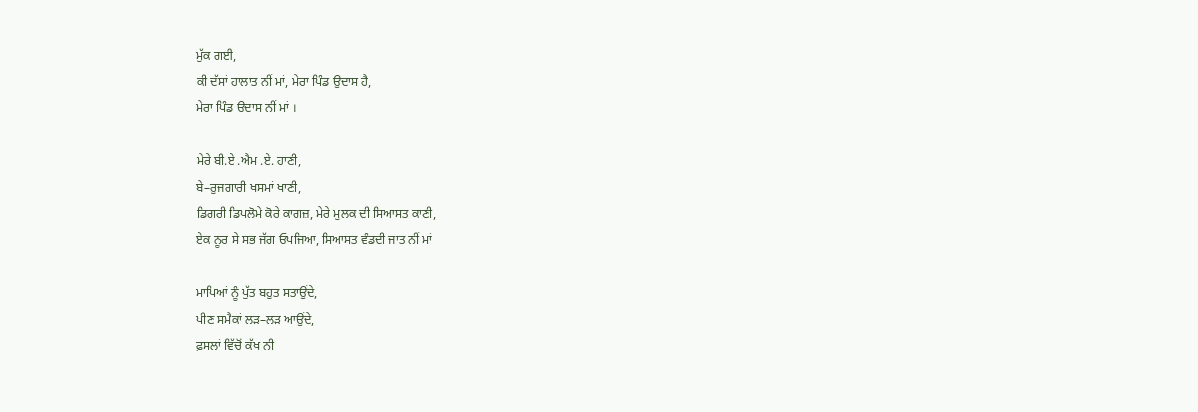ਮੁੱਕ ਗਈ,
ਕੀ ਦੱਸਾਂ ਹਾਲਾਤ ਨੀਂ ਮਾਂ, ਮੇਰਾ ਪਿੰਡ ਉਦਾਸ ਹੈ,
ਮੇਰਾ ਪਿੰਡ ੳਦਾਸ ਨੀਂ ਮਾਂ ।

ਮੇਰੇ ਬੀ.ਏ .ਐਮ .ਏ. ਹਾਣੀ,
ਬੇ–ਰੁਜਗਾਰੀ ਖਸਮਾਂ ਖਾਣੀ,
ਡਿਗਰੀ ਡਿਪਲੋਮੇ ਕੋਰੇ ਕਾਗਜ਼, ਮੇਰੇ ਮੁਲਕ ਦੀ ਸਿਆਸਤ ਕਾਣੀ,
ਏਕ ਨੂਰ ਸੇ ਸਭ ਜੱਗ ਓਪਜਿਆ, ਸਿਆਸਤ ਵੰਡਦੀ ਜਾਤ ਨੀਂ ਮਾਂ

ਮਾਪਿਆਂ ਨੂੰ ਪੁੱਤ ਬਹੁਤ ਸਤਾਉਂਦੇ,
ਪੀਣ ਸਮੈਕਾਂ ਲੜ–ਲੜ ਆਉਂਦੇ,
ਫ਼ਸਲਾਂ ਵਿੱਚੋਂ ਕੱਖ ਨੀ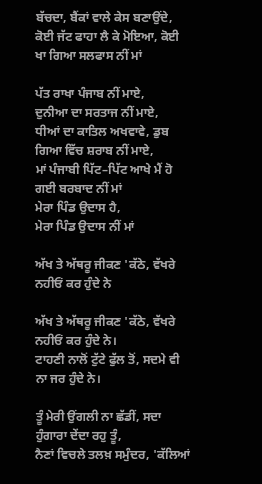ਬੱਚਦਾ, ਬੈਂਕਾਂ ਵਾਲੇ ਕੇਸ ਬਣਾਉਂਦੇ,
ਕੋਈ ਜੱਟ ਫਾਹਾ ਲੈ ਕੇ ਮੋਇਆ, ਕੋਈ ਖਾ ਗਿਆ ਸਲਫਾਸ ਨੀਂ ਮਾਂ

ਪੱਤ ਰਾਖਾ ਪੰਜਾਬ ਨੀਂ ਮਾਏ,
ਦੁਨੀਆ ਦਾ ਸਰਤਾਜ ਨੀਂ ਮਾਏ,
ਧੀਆਂ ਦਾ ਕਾਤਿਲ ਅਖਵਾਵੇ, ਡੁਬ ਗਿਆ ਵਿੱਚ ਸ਼ਰਾਬ ਨੀਂ ਮਾਏ,
ਮਾਂ ਪੰਜਾਬੀ ਪਿੱਟ–ਪਿੱਟ ਆਖੇ ਮੈਂ ਹੋ ਗਈ ਬਰਬਾਦ ਨੀਂ ਮਾਂ
ਮੇਰਾ ਪਿੰਡ ਉਦਾਸ ਹੈ,
ਮੇਰਾ ਪਿੰਡ ਉਦਾਸ ਨੀਂ ਮਾਂ

ਅੱਖ ਤੇ ਅੱਥਰੂ ਜੀਕਣ 'ਕੱਠੇ, ਵੱਖਰੇ ਨਹੀਓਂ ਕਰ ਹੁੰਦੇ ਨੇ

ਅੱਖ ਤੇ ਅੱਥਰੂ ਜੀਕਣ 'ਕੱਠੇ, ਵੱਖਰੇ ਨਹੀਓਂ ਕਰ ਹੁੰਦੇ ਨੇ।
ਟਾਹਣੀ ਨਾਲੋਂ ਟੁੱਟੇ ਫੁੱਲ ਤੋਂ, ਸਦਮੇ ਵੀ ਨਾ ਜਰ ਹੁੰਦੇ ਨੇ।

ਤੂੰ ਮੇਰੀ ਉਂਗਲੀ ਨਾ ਛੱਡੀਂ, ਸਦਾ ਹੁੰਗਾਰਾ ਦੇਂਦਾ ਰਹੁ ਤੂੰ,
ਨੈਣਾਂ ਵਿਚਲੇ ਤਲਖ਼ ਸਮੁੰਦਰ, 'ਕੱਲਿਆਂ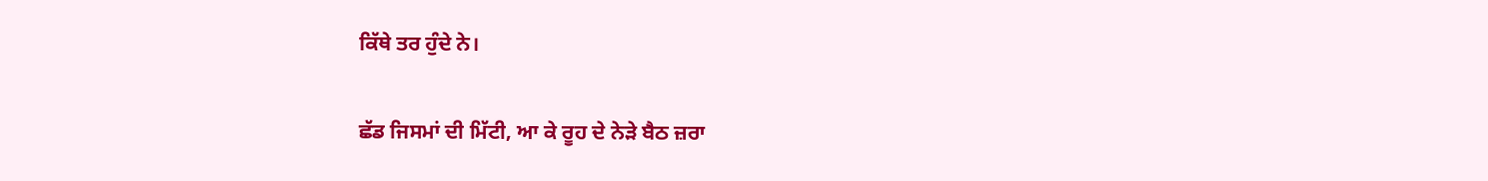ਕਿੱਥੇ ਤਰ ਹੁੰਦੇ ਨੇ।

ਛੱਡ ਜਿਸਮਾਂ ਦੀ ਮਿੱਟੀ, ਆ ਕੇ ਰੂਹ ਦੇ ਨੇੜੇ ਬੈਠ ਜ਼ਰਾ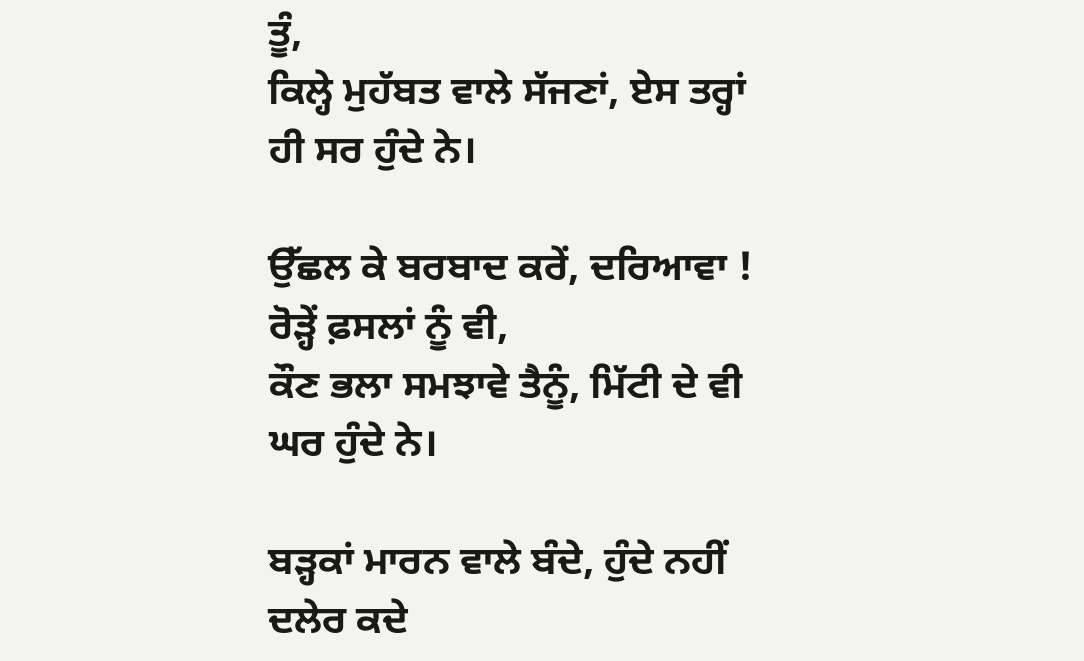ਤੂੰ,
ਕਿਲ੍ਹੇ ਮੁਹੱਬਤ ਵਾਲੇ ਸੱਜਣਾਂ, ਏਸ ਤਰ੍ਹਾਂ ਹੀ ਸਰ ਹੁੰਦੇ ਨੇ।

ਉੱਛਲ ਕੇ ਬਰਬਾਦ ਕਰੇਂ, ਦਰਿਆਵਾ ! ਰੋੜ੍ਹੇਂ ਫ਼ਸਲਾਂ ਨੂੰ ਵੀ,
ਕੌਣ ਭਲਾ ਸਮਝਾਵੇ ਤੈਨੂੰ, ਮਿੱਟੀ ਦੇ ਵੀ ਘਰ ਹੁੰਦੇ ਨੇ।

ਬੜ੍ਹਕਾਂ ਮਾਰਨ ਵਾਲੇ ਬੰਦੇ, ਹੁੰਦੇ ਨਹੀਂ ਦਲੇਰ ਕਦੇ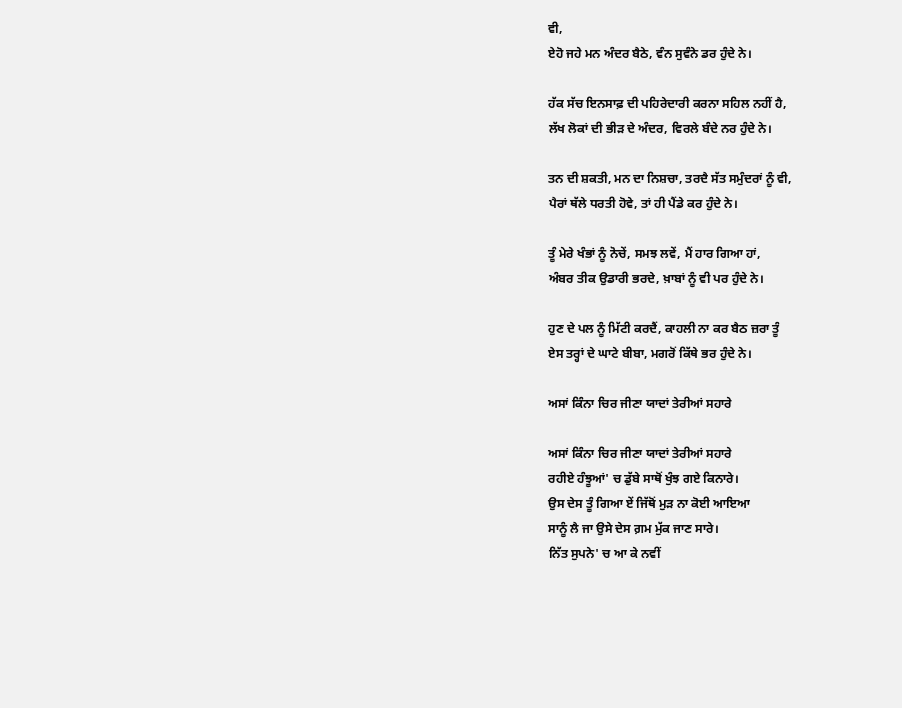ਵੀ,
ਏਹੋ ਜਹੇ ਮਨ ਅੰਦਰ ਬੈਠੇ, ਵੰਨ ਸੁਵੰਨੇ ਡਰ ਹੁੰਦੇ ਨੇ।

ਹੱਕ ਸੱਚ ਇਨਸਾਫ਼ ਦੀ ਪਹਿਰੇਦਾਰੀ ਕਰਨਾ ਸਹਿਲ ਨਹੀਂ ਹੈ,
ਲੱਖ ਲੋਕਾਂ ਦੀ ਭੀੜ ਦੇ ਅੰਦਰ, ਵਿਰਲੇ ਬੰਦੇ ਨਰ ਹੁੰਦੇ ਨੇ।

ਤਨ ਦੀ ਸ਼ਕਤੀ, ਮਨ ਦਾ ਨਿਸ਼ਚਾ, ਤਰਦੈ ਸੱਤ ਸਮੁੰਦਰਾਂ ਨੂੰ ਵੀ,
ਪੈਰਾਂ ਥੱਲੇ ਧਰਤੀ ਹੋਵੇ, ਤਾਂ ਹੀ ਪੈਂਡੇ ਕਰ ਹੁੰਦੇ ਨੇ।

ਤੂੰ ਮੇਰੇ ਖੰਭਾਂ ਨੂੰ ਨੋਚੇਂ, ਸਮਝ ਲਵੇਂ, ਮੈਂ ਹਾਰ ਗਿਆ ਹਾਂ,
ਅੰਬਰ ਤੀਕ ਉਡਾਰੀ ਭਰਦੇ, ਖ਼ਾਬਾਂ ਨੂੰ ਵੀ ਪਰ ਹੁੰਦੇ ਨੇ।

ਹੁਣ ਦੇ ਪਲ ਨੂੰ ਮਿੱਟੀ ਕਰਦੈਂ, ਕਾਹਲੀ ਨਾ ਕਰ ਬੈਠ ਜ਼ਰਾ ਤੂੰ
ਏਸ ਤਰ੍ਹਾਂ ਦੇ ਘਾਟੇ ਬੀਬਾ, ਮਗਰੋਂ ਕਿੱਥੇ ਭਰ ਹੁੰਦੇ ਨੇ।

ਅਸਾਂ ਕਿੰਨਾ ਚਿਰ ਜੀਣਾ ਯਾਦਾਂ ਤੇਰੀਆਂ ਸਹਾਰੇ

ਅਸਾਂ ਕਿੰਨਾ ਚਿਰ ਜੀਣਾ ਯਾਦਾਂ ਤੇਰੀਆਂ ਸਹਾਰੇ
ਰਹੀਏ ਹੰਝੂਆਂ' ਚ ਡੁੱਬੇ ਸਾਥੋਂ ਖੁੰਝ ਗਏ ਕਿਨਾਰੇ।
ਉਸ ਦੇਸ ਤੂੰ ਗਿਆ ਏਂ ਜਿੱਥੋਂ ਮੁੜ ਨਾ ਕੋਈ ਆਇਆ
ਸਾਨੂੰ ਲੈ ਜਾ ਉਸੇ ਦੇਸ ਗ਼ਮ ਮੁੱਕ ਜਾਣ ਸਾਰੇ।
ਨਿੱਤ ਸੁਪਨੇ' ਚ ਆ ਕੇ ਨਵੀਂ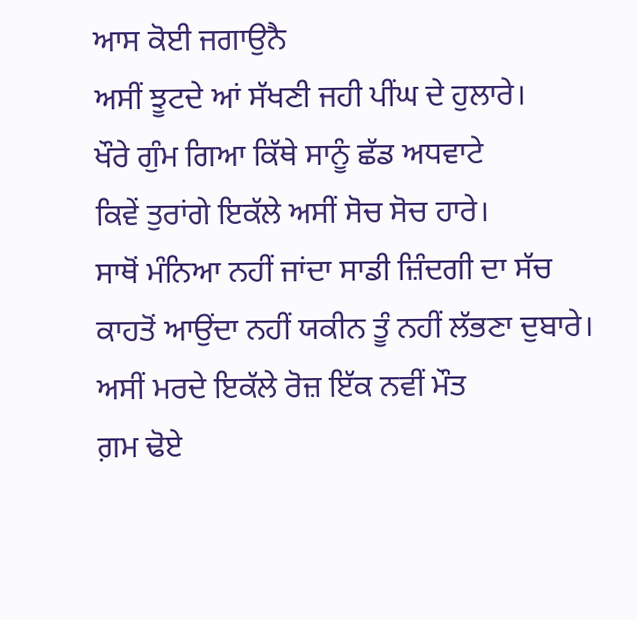ਆਸ ਕੋਈ ਜਗਾਉਨੈ
ਅਸੀਂ ਝੂਟਦੇ ਆਂ ਸੱਖਣੀ ਜਹੀ ਪੀਂਘ ਦੇ ਹੁਲਾਰੇ।
ਖੌਰੇ ਗੁੰਮ ਗਿਆ ਕਿੱਥੇ ਸਾਨੂੰ ਛੱਡ ਅਧਵਾਟੇ
ਕਿਵੇਂ ਤੁਰਾਂਗੇ ਇਕੱਲੇ ਅਸੀਂ ਸੋਚ ਸੋਚ ਹਾਰੇ।
ਸਾਥੋਂ ਮੰਨਿਆ ਨਹੀਂ ਜਾਂਦਾ ਸਾਡੀ ਜ਼ਿੰਦਗੀ ਦਾ ਸੱਚ
ਕਾਹਤੋਂ ਆਉਂਦਾ ਨਹੀਂ ਯਕੀਨ ਤੂੰ ਨਹੀਂ ਲੱਭਣਾ ਦੁਬਾਰੇ।
ਅਸੀਂ ਮਰਦੇ ਇਕੱਲੇ ਰੋਜ਼ ਇੱਕ ਨਵੀਂ ਮੌਤ
ਗ਼ਮ ਢੋਏ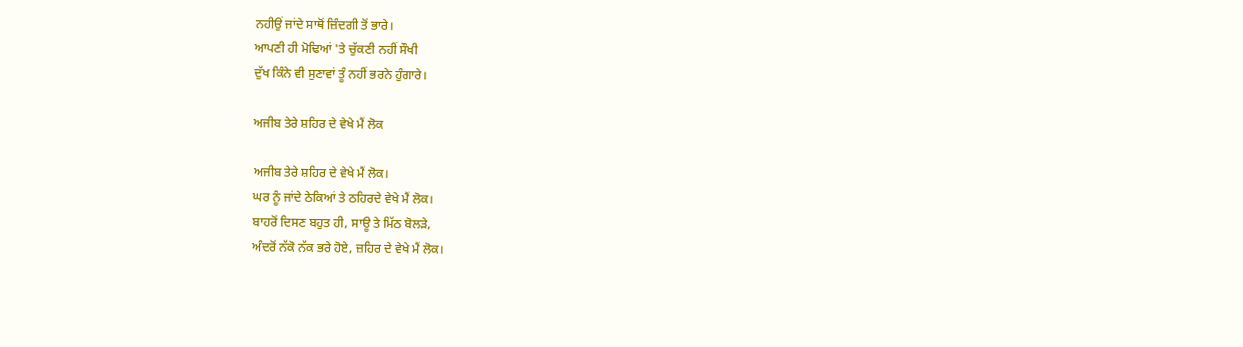ਨਹੀਉਂ ਜਾਂਦੇ ਸਾਥੋਂ ਜ਼ਿੰਦਗੀ ਤੋਂ ਭਾਰੇ।
ਆਪਣੀ ਹੀ ਮੋਢਿਆਂ 'ਤੇ ਚੁੱਕਣੀ ਨਹੀਂ ਸੌਖੀ
ਦੁੱਖ ਕਿੰਨੇ ਵੀ ਸੁਣਾਵਾਂ ਤੂੰ ਨਹੀਂ ਭਰਨੇ ਹੁੰਗਾਰੇ।

ਅਜੀਬ ਤੇਰੇ ਸ਼ਹਿਰ ਦੇ ਵੇਖੇ ਮੈਂ ਲੋਕ

ਅਜੀਬ ਤੇਰੇ ਸ਼ਹਿਰ ਦੇ ਵੇਖੇ ਮੈਂ ਲੋਕ।
ਘਰ ਨੂੰ ਜਾਂਦੇ ਠੇਕਿਆਂ ਤੇ ਠਹਿਰਦੇ ਵੇਖੇ ਮੈਂ ਲੋਕ।
ਬਾਹਰੋਂ ਦਿਸਣ ਬਹੁਤ ਹੀ, ਸਾਊ ਤੇ ਮਿੱਠ ਬੋਲੜੇ,
ਅੰਦਰੋਂ ਨੱਕੋ ਨੱਕ ਭਰੇ ਹੋਏ, ਜ਼ਹਿਰ ਦੇ ਵੇਖੇ ਮੈਂ ਲੋਕ।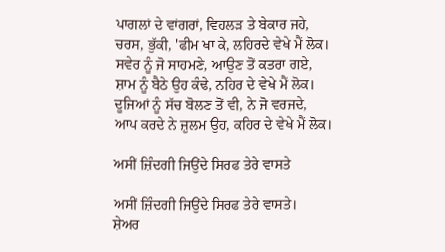ਪਾਗਲਾਂ ਦੇ ਵਾਂਗਰਾਂ, ਵਿਹਲੜ ਤੇ ਬੇਕਾਰ ਜਹੇ,
ਚਰਸ, ਭੁੱਕੀ, 'ਫੀਮ ਖਾ ਕੇ, ਲਹਿਰਦੇ ਵੇਖੇ ਮੈਂ ਲੋਕ।
ਸਵੇਰ ਨੂੰ ਜੋ ਸਾਹਮਣੇ, ਆਉਣ ਤੋਂ ਕਤਰਾ ਗਏ,
ਸ਼ਾਮ ਨੂੰ ਬੈਠੇ ਉਹ ਕੰਢੇ, ਨਹਿਰ ਦੇ ਵੇਖੇ ਮੈਂ ਲੋਕ।
ਦੂਜਿਆਂ ਨੂੰ ਸੱਚ ਬੋਲਣ ਤੋਂ ਵੀ, ਨੇ ਜੋ ਵਰਜਦੇ,
ਆਪ ਕਰਦੇ ਨੇ ਜ਼ੁਲਮ ਉਹ, ਕਹਿਰ ਦੇ ਵੇਖੇ ਮੈਂ ਲੋਕ।

ਅਸੀਂ ਜ਼ਿੰਦਗੀ ਜਿਉਂਦੇ ਸਿਰਫ ਤੇਰੇ ਵਾਸਤੇ

ਅਸੀਂ ਜ਼ਿੰਦਗੀ ਜਿਉਂਦੇ ਸਿਰਫ ਤੇਰੇ ਵਾਸਤੇ।
ਸ਼ੇਅਰ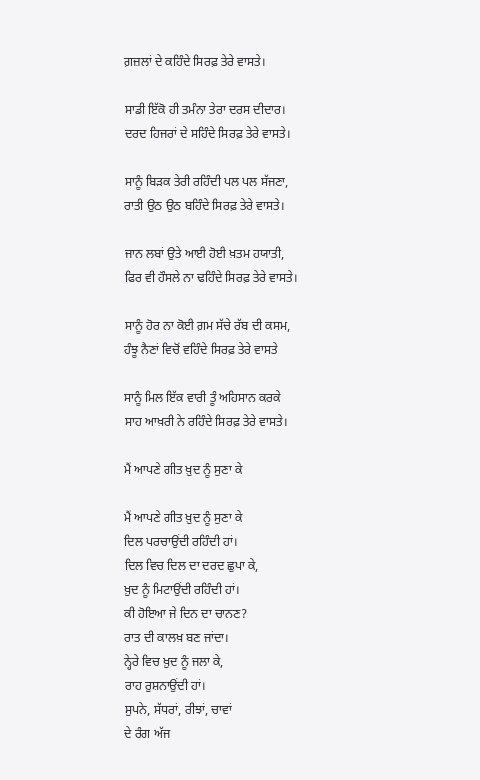ਗ਼ਜ਼ਲਾਂ ਦੇ ਕਹਿੰਦੇ ਸਿਰਫ਼ ਤੇਰੇ ਵਾਸਤੇ।

ਸਾਡੀ ਇੱਕੋ ਹੀ ਤਮੰਨਾ ਤੇਰਾ ਦਰਸ ਦੀਦਾਰ।
ਦਰਦ ਹਿਜਰਾਂ ਦੇ ਸਹਿੰਦੇ ਸਿਰਫ਼ ਤੇਰੇ ਵਾਸਤੇ।

ਸਾਨੂੰ ਬਿੜਕ ਤੇਰੀ ਰਹਿੰਦੀ ਪਲ ਪਲ ਸੱਜਣਾ,
ਰਾਤੀ ਉਠ ਉਠ ਬਹਿੰਦੇ ਸਿਰਫ਼ ਤੇਰੇ ਵਾਸਤੇ।

ਜਾਨ ਲਬਾਂ ਉਤੇ ਆਈ ਹੋਈ ਖ਼ਤਮ ਹਯਾਤੀ,
ਫਿਰ ਵੀ ਹੌਸਲੇ ਨਾ ਢਹਿੰਦੇ ਸਿਰਫ਼ ਤੇਰੇ ਵਾਸਤੇ।

ਸਾਨੂੰ ਹੋਰ ਨਾ ਕੋਈ ਗ਼ਮ ਸੱਚੇ ਰੱਬ ਦੀ ਕਸਮ,
ਹੰਝੂ ਨੈਣਾਂ ਵਿਚੋਂ ਵਹਿੰਦੇ ਸਿਰਫ਼ ਤੇਰੇ ਵਾਸਤੇ

ਸਾਨੂੰ ਮਿਲ ਇੱਕ ਵਾਰੀ ਤੂੰ ਅਹਿਸਾਨ ਕਰਕੇ
ਸਾਹ ਆਖ਼ਰੀ ਨੇ ਰਹਿੰਦੇ ਸਿਰਫ਼ ਤੇਰੇ ਵਾਸਤੇ।

ਮੈਂ ਆਪਣੇ ਗੀਤ ਖ਼ੁਦ ਨੂੰ ਸੁਣਾ ਕੇ

ਮੈਂ ਆਪਣੇ ਗੀਤ ਖ਼ੁਦ ਨੂੰ ਸੁਣਾ ਕੇ
ਦਿਲ ਪਰਚਾਉਂਦੀ ਰਹਿੰਦੀ ਹਾਂ।
ਦਿਲ ਵਿਚ ਦਿਲ ਦਾ ਦਰਦ ਛੁਪਾ ਕੇ,
ਖ਼ੁਦ ਨੂੰ ਮਿਟਾਉਂਦੀ ਰਹਿੰਦੀ ਹਾਂ।
ਕੀ ਹੋਇਆ ਜੇ ਦਿਨ ਦਾ ਚਾਨਣ?
ਰਾਤ ਦੀ ਕਾਲਖ਼ ਬਣ ਜਾਂਦਾ।
ਨ੍ਹੇਰੇ ਵਿਚ ਖ਼ੁਦ ਨੂੰ ਜਲਾ ਕੇ,
ਰਾਹ ਰੁਸ਼ਨਾਉਂਦੀ ਹਾਂ।
ਸੁਪਨੇ, ਸੱਧਰਾਂ, ਰੀਝਾਂ, ਚਾਵਾਂ
ਦੇ ਰੰਗ ਅੱਜ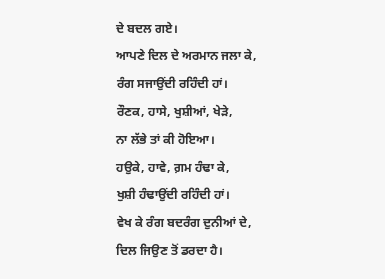ਦੇ ਬਦਲ ਗਏ।
ਆਪਣੇ ਦਿਲ ਦੇ ਅਰਮਾਨ ਜਲਾ ਕੇ,
ਰੰਗ ਸਜਾਉਂਦੀ ਰਹਿੰਦੀ ਹਾਂ।
ਰੌਣਕ, ਹਾਸੇ, ਖੁਸ਼ੀਆਂ, ਖੇੜੇ,
ਨਾ ਲੱਭੇ ਤਾਂ ਕੀ ਹੋਇਆ।
ਹਉਕੇ, ਹਾਵੇ, ਗ਼ਮ ਹੰਢਾ ਕੇ,
ਖੁਸ਼ੀ ਹੰਢਾਉਂਦੀ ਰਹਿੰਦੀ ਹਾਂ।
ਵੇਖ ਕੇ ਰੰਗ ਬਦਰੰਗ ਦੁਨੀਆਂ ਦੇ,
ਦਿਲ ਜਿਉਣ ਤੋਂ ਡਰਦਾ ਹੈ।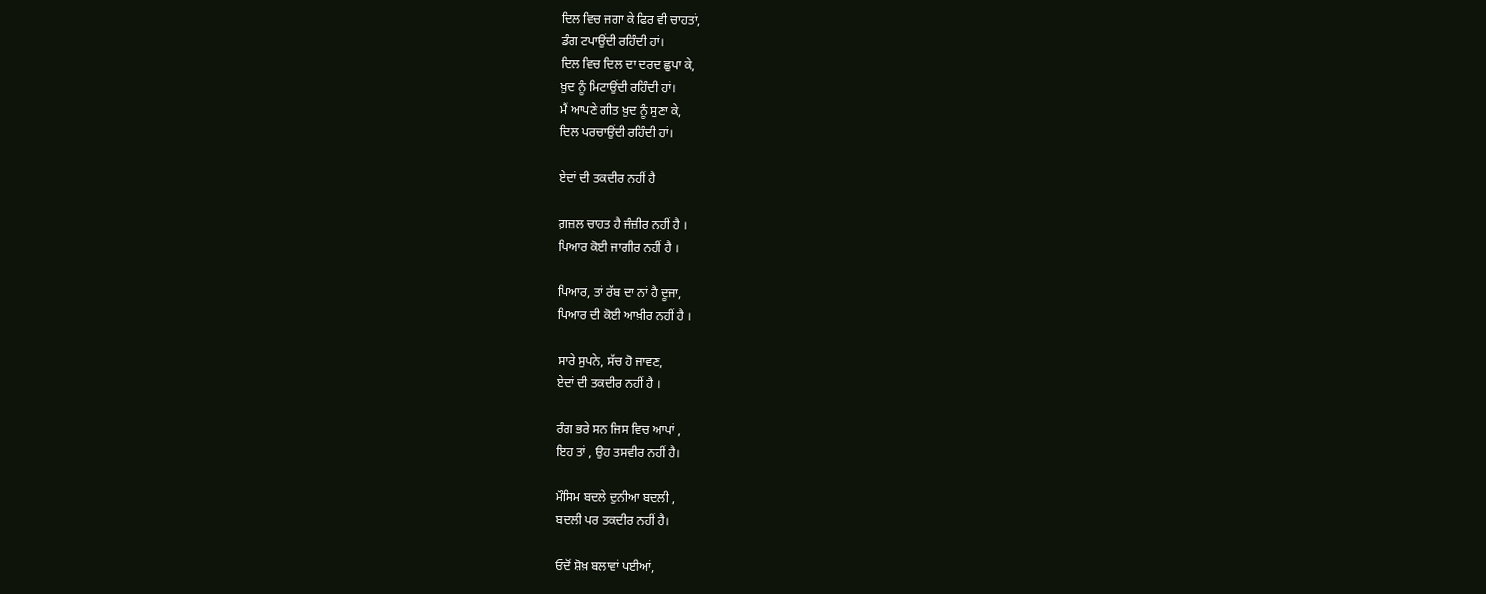ਦਿਲ ਵਿਚ ਜਗਾ ਕੇ ਫਿਰ ਵੀ ਚਾਹਤਾਂ,
ਡੰਗ ਟਪਾਉਂਦੀ ਰਹਿੰਦੀ ਹਾਂ।
ਦਿਲ ਵਿਚ ਦਿਲ ਦਾ ਦਰਦ ਛੁਪਾ ਕੇ,
ਖ਼ੁਦ ਨੂੰ ਮਿਟਾਉਂਦੀ ਰਹਿੰਦੀ ਹਾਂ।
ਮੈਂ ਆਪਣੇ ਗੀਤ ਖ਼ੁਦ ਨੂੰ ਸੁਣਾ ਕੇ,
ਦਿਲ ਪਰਚਾਉਂਦੀ ਰਹਿੰਦੀ ਹਾਂ।

ਏਦਾਂ ਦੀ ਤਕਦੀਰ ਨਹੀਂ ਹੈ

ਗ਼ਜ਼ਲ ਚਾਹਤ ਹੈ ਜੰਜ਼ੀਰ ਨਹੀਂ ਹੈ ।
ਪਿਆਰ ਕੋਈ ਜਾਗੀਰ ਨਹੀਂ ਹੈ ।

ਪਿਆਰ, ਤਾਂ ਰੱਬ ਦਾ ਨਾਂ ਹੈ ਦੂਜਾ,
ਪਿਆਰ ਦੀ ਕੋਈ ਆਖ਼ੀਰ ਨਹੀਂ ਹੈ ।

ਸਾਰੇ ਸੁਪਨੇ, ਸੱਚ ਹੋ ਜਾਵਣ,
ਏਦਾਂ ਦੀ ਤਕਦੀਰ ਨਹੀਂ ਹੈ ।

ਰੰਗ ਭਰੇ ਸਨ ਜਿਸ ਵਿਚ ਆਪਾਂ ,
ਇਹ ਤਾਂ , ਉਹ ਤਸਵੀਰ ਨਹੀਂ ਹੈ।

ਮੌਸਿਮ ਬਦਲੇ ਦੁਨੀਆ ਬਦਲੀ ,
ਬਦਲੀ ਪਰ ਤਕਦੀਰ ਨਹੀਂ ਹੈ।

ਓਦੋਂ ਸ਼ੋਖ਼ ਬਲਾਵਾਂ ਪਈਆਂ,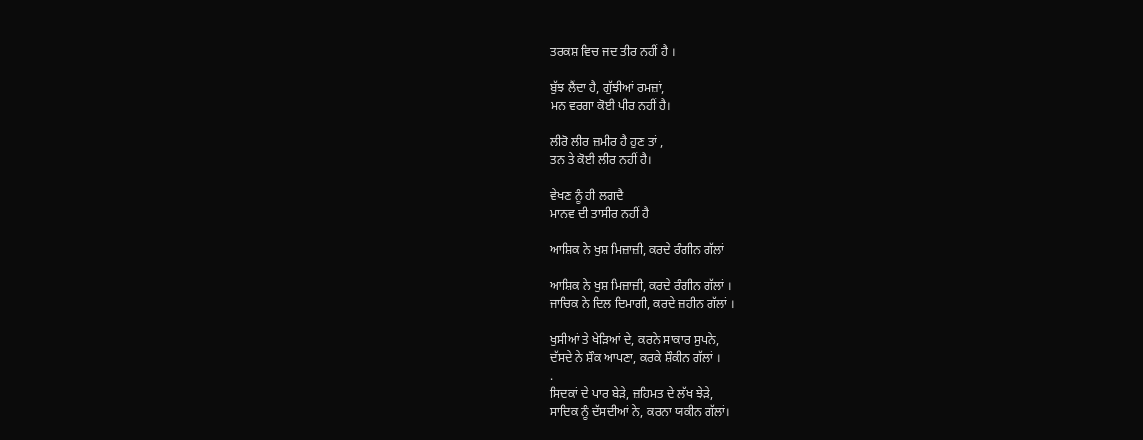ਤਰਕਸ਼ ਵਿਚ ਜਦ ਤੀਰ ਨਹੀਂ ਹੈ ।

ਬੁੱਝ ਲੈਂਦਾ ਹੈ, ਗੁੱਝੀਆਂ ਰਮਜ਼ਾਂ,
ਮਨ ਵਰਗਾ ਕੋਈ ਪੀਰ ਨਹੀਂ ਹੈ।

ਲੀਰੋ ਲੀਰ ਜ਼ਮੀਰ ਹੈ ਹੁਣ ਤਾਂ ,
ਤਨ ਤੇ ਕੋਈ ਲੀਰ ਨਹੀਂ ਹੈ।

ਵੇਖਣ ਨੂੰ ਹੀ ਲਗਦੈ
ਮਾਨਵ ਦੀ ਤਾਸੀਰ ਨਹੀਂ ਹੈ

ਆਸ਼ਿਕ ਨੇ ਖੁਸ਼ ਮਿਜ਼ਾਜ਼ੀ, ਕਰਦੇ ਰੰਗੀਨ ਗੱਲਾਂ

ਆਸ਼ਿਕ ਨੇ ਖੁਸ਼ ਮਿਜ਼ਾਜ਼ੀ, ਕਰਦੇ ਰੰਗੀਨ ਗੱਲਾਂ ।
ਜਾਚਿਕ ਨੇ ਦਿਲ ਦਿਮਾਗੀ, ਕਰਦੇ ਜ਼ਹੀਨ ਗੱਲਾਂ ।

ਖੁਸੀਆਂ ਤੇ ਖੇੜਿਆਂ ਦੇ, ਕਰਨੇ ਸਾਕਾਰ ਸੁਪਨੇ,
ਦੱਸਦੇ ਨੇ ਸ਼ੌਕ ਆਪਣਾ, ਕਰਕੇ ਸ਼ੌਕੀਨ ਗੱਲਾਂ ।
.
ਸਿਦਕਾਂ ਦੇ ਪਾਰ ਬੇੜੇ, ਜ਼ਹਿਮਤ ਦੇ ਲੱਖ ਝੇੜੇ,
ਸਾਦਿਕ ਨੂੰ ਦੱਸਦੀਆਂ ਨੇ, ਕਰਨਾ ਯਕੀਨ ਗੱਲਾਂ।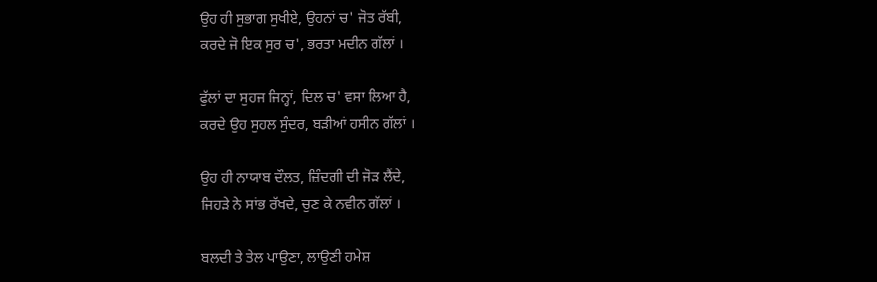ਉਹ ਹੀ ਸੁਭਾਗ ਸੁਖੀਏ, ਉਹਨਾਂ ਚ' ਜੋਤ ਰੱਬੀ,
ਕਰਦੇ ਜੋ ਇਕ ਸੁਰ ਚ', ਭਰਤਾ ਮਦੀਨ ਗੱਲਾਂ ।

ਫੁੱਲਾਂ ਦਾ ਸੁਹਜ ਜਿਨ੍ਹਾਂ, ਦਿਲ ਚ' ਵਸਾ ਲਿਆ ਹੈ,
ਕਰਦੇ ਉਹ ਸੁਹਲ ਸੁੰਦਰ, ਬੜੀਆਂ ਹਸੀਨ ਗੱਲਾਂ ।

ਉਹ ਹੀ ਨਾਯਾਬ ਦੌਲਤ, ਜ਼ਿੰਦਗੀ ਦੀ ਜੋੜ ਲੈਂਦੇ,
ਜਿਹੜੇ ਨੇ ਸਾਂਭ ਰੱਖਦੇ, ਚੁਣ ਕੇ ਨਵੀਨ ਗੱਲਾਂ ।

ਬਲਦੀ ਤੇ ਤੇਲ ਪਾਉਣਾ, ਲਾਉਣੀ ਹਮੇਸ਼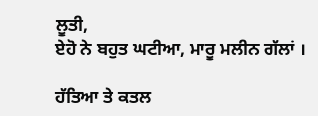ਲੂਤੀ,
ਏਹੋ ਨੇ ਬਹੁਤ ਘਟੀਆ, ਮਾਰੂ ਮਲੀਨ ਗੱਲਾਂ ।

ਹੱਤਿਆ ਤੇ ਕਤਲ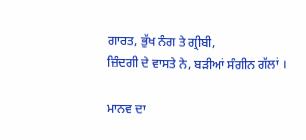ਗਾਰਤ, ਭੁੱਖ ਨੰਗ ਤੇ ਗ੍ਰੀਬੀ,
ਜ਼ਿੰਦਗੀ ਦੇ ਵਾਸਤੇ ਨੇ, ਬੜੀਆਂ ਸੰਗੀਨ ਗੱਲਾਂ ।

ਮਾਨਵ ਦਾ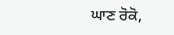ਘਾਣ ਰੋਕੋ,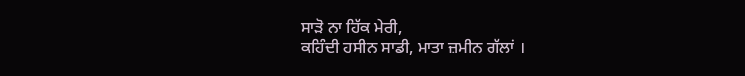ਸਾੜੋ ਨਾ ਹਿੱਕ ਮੇਰੀ,
ਕਹਿੰਦੀ ਹਸੀਨ ਸਾਡੀ, ਮਾਤਾ ਜ਼ਮੀਨ ਗੱਲਾਂ ।